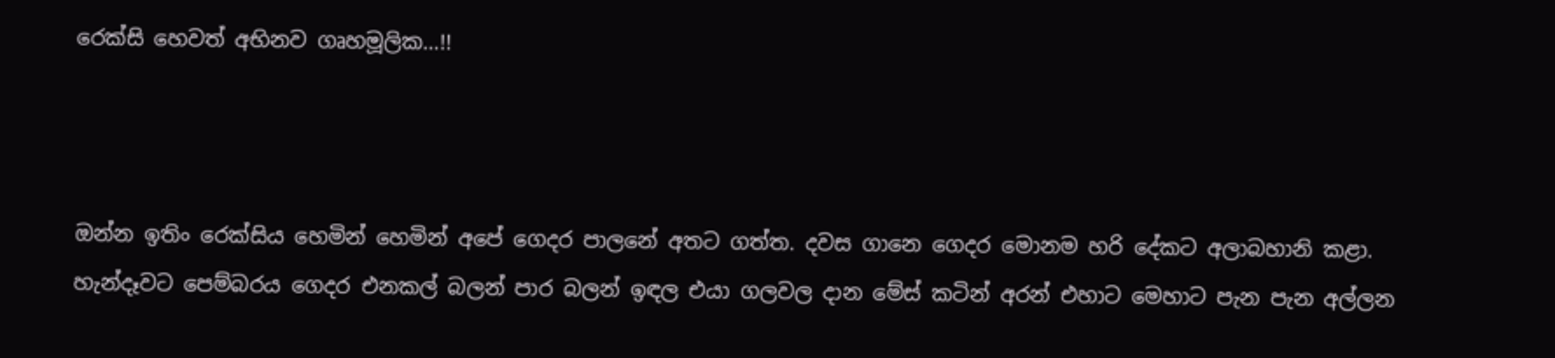රෙක්සි හෙවත් අභිනව ගෘහමූලික…!!



ඔන්න ඉතිං රෙක්සිය හෙමින් හෙමින් අපේ ගෙදර පාලනේ අතට ගත්ත. දවස ගානෙ ගෙදර මොනම හරි දේකට අලාබහානි කළා. හැන්දෑවට පෙම්බරය ගෙදර එනකල් බලන් පාර බලන් ඉඳල එයා ගලවල දාන මේස් කටින් අරන් එහාට මෙහාට පැන පැන අල්ලන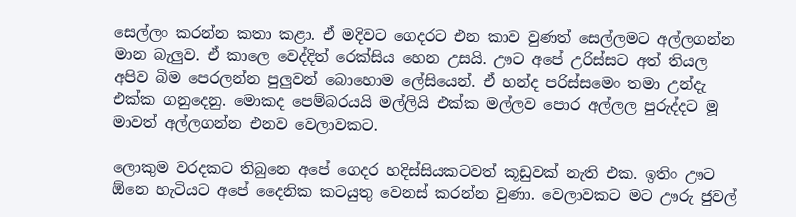සෙල්ලං කරන්න කතා කළා. ඒ මදිවට ගෙදරට එන කාව වුණත් සෙල්ලමට අල්ලගන්න මාන බැලුව. ඒ කාලෙ වෙද්දිත් රෙක්සිය හෙන උසයි. ඌට අපේ උරිස්සට අත් තියල අපිව බිම පෙරලන්න පුලුවන් බොහොම ලේසියෙන්. ඒ හන්ද පරිස්සමෙං තමා උන්දැ එක්ක ගනුදෙනු. මොකද පෙම්බරයයි මල්ලියි එක්ක මල්ලව පොර අල්ලල පුරුද්දට මූ මාවත් අල්ලගන්න එනව වෙලාවකට.

ලොකුම වරදකට තිබුනෙ අපේ ගෙදර හදිස්සියකටවත් කූඩුවක් නැති එක. ඉතිං ඌට ඕනෙ හැටියට අපේ දෛනික කටයුතු වෙනස් කරන්න වුණා. වෙලාවකට මට ඌරු ජුවල්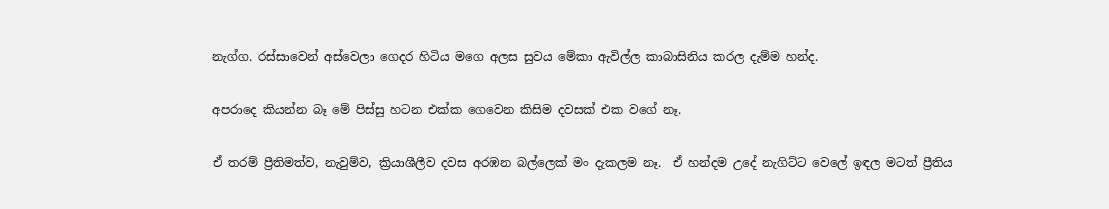නැග්ග. රස්සාවෙන් අස්වෙලා ගෙදර හිටිය මගෙ අලස සුවය මේකා ඇවිල්ල කාබාසිනිය කරල දැම්ම හන්ද.

අපරාදෙ කියන්න බෑ මේ පිස්සු හටන එක්ක ගෙවෙන කිසිම දවසක් එක වගේ නෑ.

ඒ තරම් ප්‍රීතිමත්ව, නැවුම්ව, ක්‍රියාශීලීව දවස අරඹන බල්ලෙක් මං දැකලම නෑ.  ඒ හන්දම උදේ නැගිට්ට වෙලේ ඉඳල මටත් ප්‍රීතිය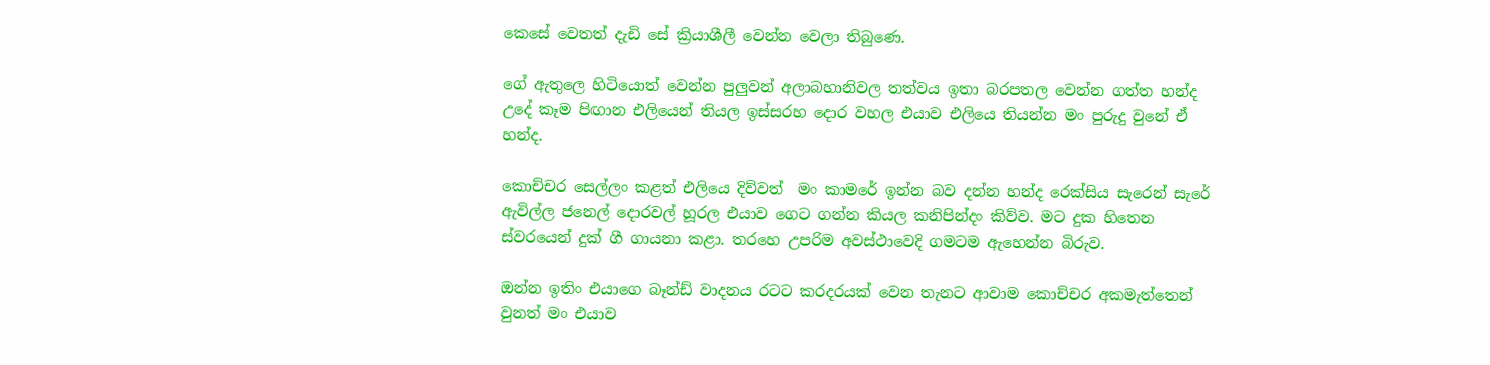කෙසේ වෙතත් දැඩි සේ ක්‍රියාශීලී වෙන්න වෙලා තිබුණෙ.

ගේ ඇතුලෙ හිටියොත් වෙන්න පුලුවන් අලාබහානිවල තත්වය ඉතා බරපතල වෙන්න ගත්ත හන්ද උදේ කෑම පිඟාන එලියෙන් තියල ඉස්සරහ දොර වහල එයාව එලියෙ තියන්න මං පුරුදු වුනේ ඒ හන්ද.

කොච්චර සෙල්ලං කළත් එලියෙ දිව්වත්  මං කාමරේ ඉන්න බව දන්න හන්ද රෙක්සිය සැරෙන් සැරේ ඇවිල්ල ජනෙල් දොරවල් හූරල එයාව ගෙට ගන්න කියල කනිපින්දං කිව්ව. මට දුක හිතෙන ස්වරයෙන් දුක් ගී ගායනා කළා. තරහෙ උපරිම අවස්ථාවෙදි ගමටම ඇහෙන්න බිරුව.

ඔන්න ඉතිං එයාගෙ බෑන්ඩ් වාදනය රටට කරදරයක් වෙන තැනට ආවාම කොච්චර අකමැත්තෙන් වුනත් මං එයාව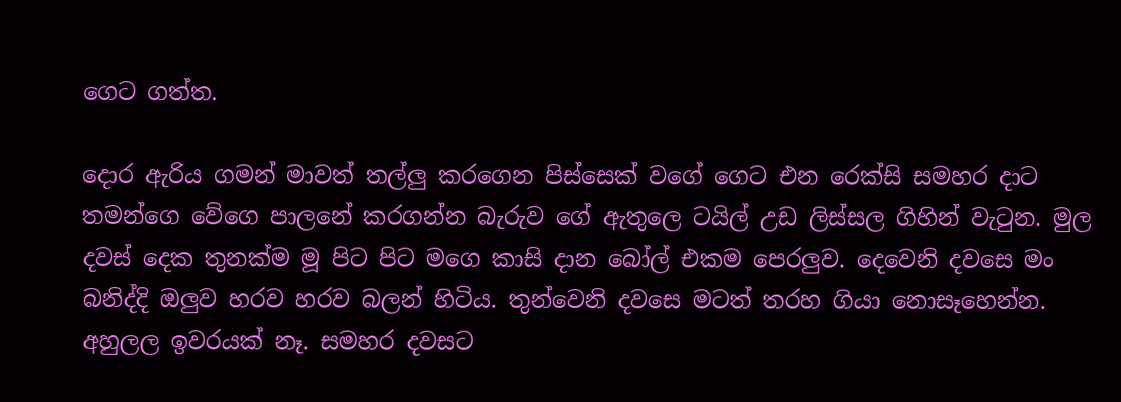ගෙට ගත්ත.

දොර ඇරිය ගමන් මාවත් තල්ලු කරගෙන පිස්සෙක් වගේ ගෙට එන රෙක්සි සමහර දාට තමන්ගෙ වේගෙ පාලනේ කරගන්න බැරුව ගේ ඇතුලෙ ටයිල් උඩ ලිස්සල ගිහින් වැටුන. මුල දවස් දෙක තුනක්ම මූ පිට පිට මගෙ කාසි දාන බෝල් එකම පෙරලුව. දෙවෙනි දවසෙ මං බනිද්දි ඔලුව හරව හරව බලන් හිටිය. තුන්වෙනි දවසෙ මටත් තරහ ගියා නොසෑහෙන්න. අහුලල ඉවරයක් නෑ. සමහර දවසට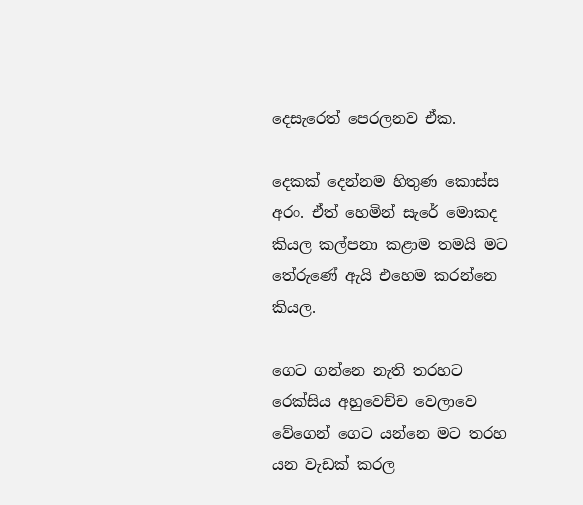දෙසැරෙත් පෙරලනව ඒක.

දෙකක් දෙන්නම හිතුණ කොස්ස අරං. ඒත් හෙමින් සැරේ මොකද කියල කල්පනා කළාම තමයි මට තේරුණේ ඇයි එහෙම කරන්නෙ කියල.

ගෙට ගන්නෙ නැති තරහට රෙක්සිය අහුවෙච්ච වෙලාවෙ වේගෙන් ගෙට යන්නෙ මට තරහ යන වැඩක් කරල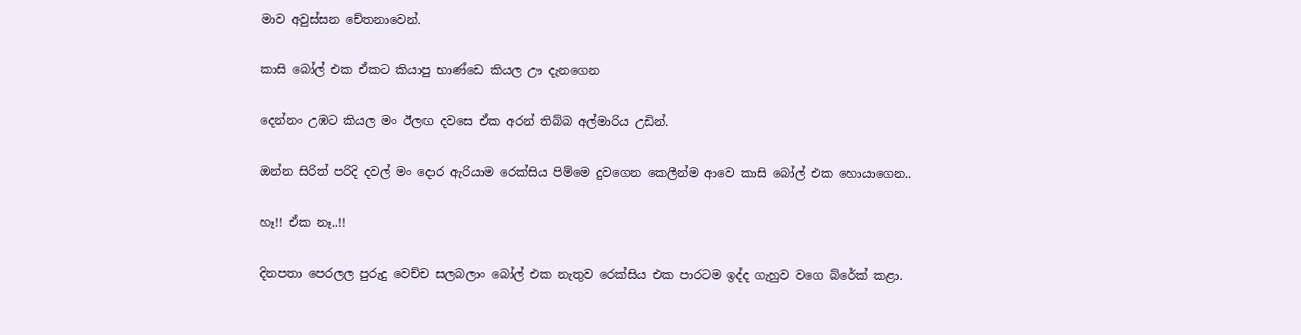මාව අවුස්සන චේතනාවෙන්.

කාසි බෝල් එක ඒකට කියාපු භාණ්ඩෙ කියල ඌ දැනගෙන

දෙන්නං උඹට කියල මං ඊලඟ දවසෙ ඒක අරන් තිබ්බ අල්මාරිය උඩින්.

ඔන්න සිරිත් පරිදි දවල් මං දොර ඇරියාම රෙක්සිය පිම්මෙ දුවගෙන කෙලීන්ම ආවෙ කාසි බෝල් එක හොයාගෙන..

හෑ!! ඒක නෑ..!!

දිනපතා පෙරලල පුරුදු වෙච්ච සලබලාං බෝල් එක නැතුව රෙක්සිය එක පාරටම ඉද්ද ගැහුව වගෙ බ්රේක් කළා.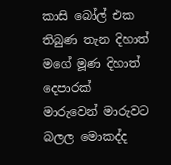කාසි බෝල් එක තිබුණ තැන දිහාත් මගේ මූණ දිහාත් දෙපාරක් මාරුවෙන් මාරුවට බලල මොකද්ද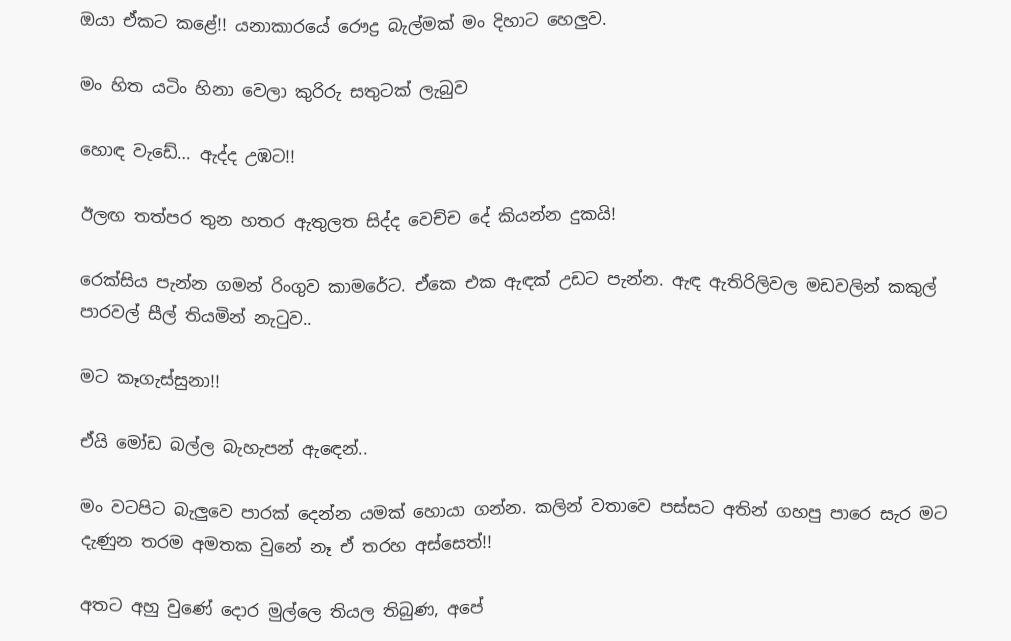ඔයා ඒකට කළේ!! යනාකාරයේ රෞද්‍ර බැල්මක් මං දිහාට හෙලුව.

මං හිත යටිං හිනා වෙලා කුරිරු සතුටක් ලැබුව

හොඳ වැඩේ… ඇද්ද උඹට!!

ඊලඟ තත්පර තුන හතර ඇතුලත සිද්ද වෙච්ච දේ කියන්න දුකයි!

රෙක්සිය පැන්න ගමන් රිංගුව කාමරේට. ඒකෙ එක ඇඳක් උඩට පැන්න. ඇඳ ඇතිරිලිවල මඩවලින් කකුල් පාරවල් සීල් තියමින් නැටුව..

මට කෑගැස්සුනා!!

ඒයි මෝඩ බල්ල බැහැපන් ඇඳෙන්..

මං වටපිට බැලුවෙ පාරක් දෙන්න යමක් හොයා ගන්න. කලින් වතාවෙ පස්සට අතින් ගහපු පාරෙ සැර මට දැණුන තරම අමතක වුනේ නෑ ඒ තරහ අස්සෙත්!!

අතට අහු වුණේ දොර මුල්ලෙ තියල තිබුණ, අපේ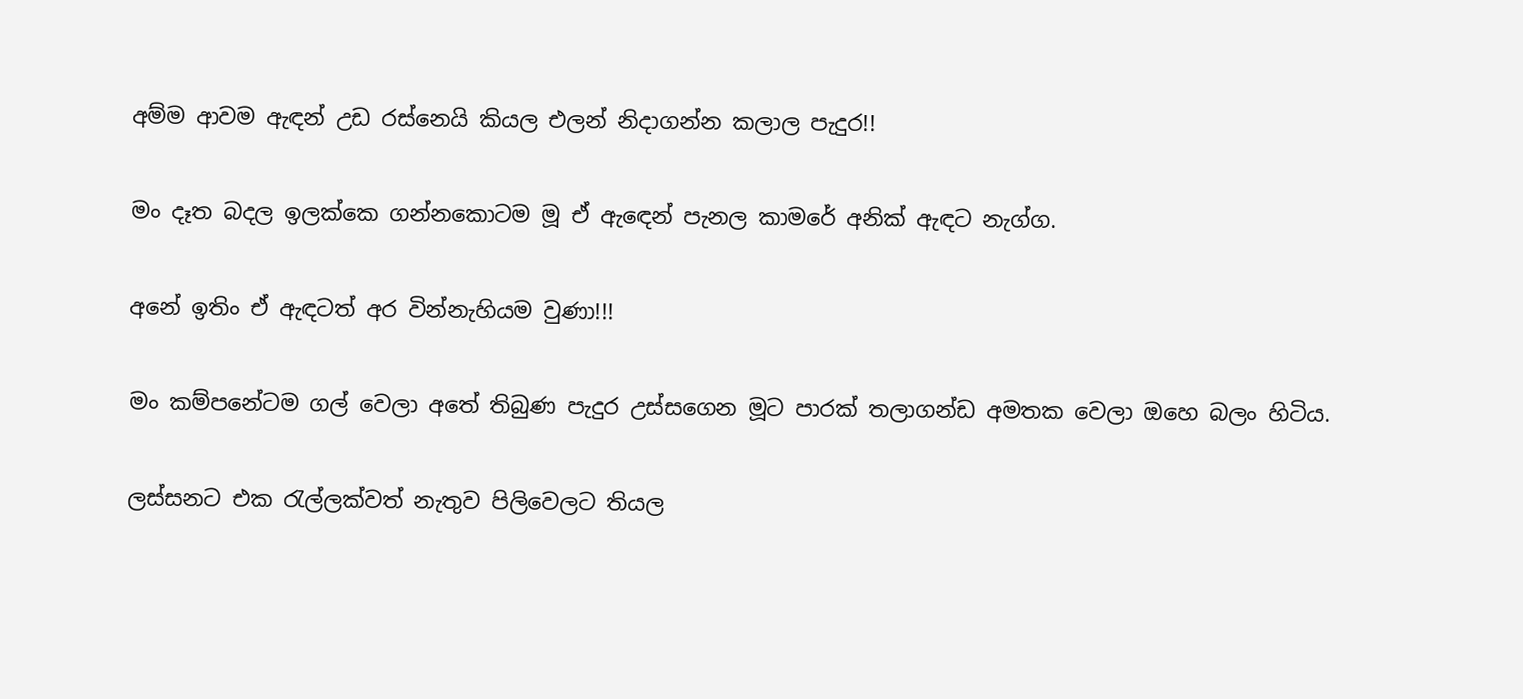අම්ම ආවම ඇඳන් උඩ රස්නෙයි කියල එලන් නිදාගන්න කලාල පැදුර!!

මං දෑත බදල ඉලක්කෙ ගන්නකොටම මූ ඒ ඇඳෙන් පැනල කාමරේ අනික් ඇඳට නැග්ග.

අනේ ඉතිං ඒ ඇඳටත් අර වින්නැහියම වුණා!!!

මං කම්පනේටම ගල් වෙලා අතේ තිබුණ පැදුර උස්සගෙන මූට පාරක් තලාගන්ඩ අමතක වෙලා ඔහෙ බලං හිටිය.

ලස්සනට එක රැල්ලක්වත් නැතුව පිලිවෙලට තියල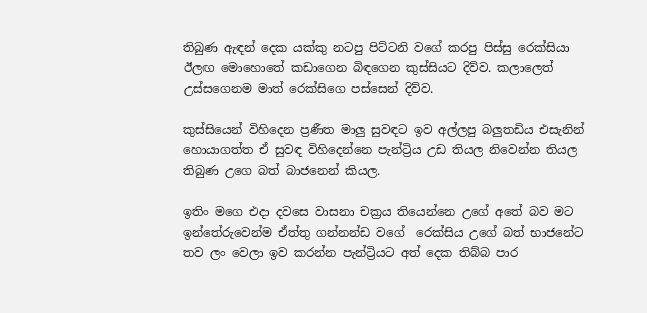තිබුණ ඇඳන් දෙක යක්කු නටපු පිට්ටනි වගේ කරපු පිස්සු රෙක්සියා ඊලඟ මොහොතේ කඩාගෙන බිඳගෙන කුස්සියට දිව්ව. කලාලෙත් උස්සගෙනම මාත් රෙක්සිගෙ පස්සෙන් දිව්ව.

කුස්සියෙන් විහිදෙන ප්‍රණීත මාලු සුවඳට ඉව අල්ලපු බලුතඩිය එසැනින් හොයාගත්ත ඒ සුවඳ විහිදෙන්නෙ පැන්ට්‍රිය උඩ තියල නිවෙන්න තියල තිබුණ උගෙ බත් බාජනෙන් කියල.

ඉතිං මගෙ එදා දවසෙ වාසනා චක්‍රය තියෙන්නෙ උගේ අතේ බව මට ඉන්තේරුවෙන්ම ඒත්තු ගන්නන්ඩ වගේ  රෙක්සිය උගේ බත් භාජනේට තව ලං වෙලා ඉව කරන්න පැන්ට්‍රියට අත් දෙක තිබ්බ පාර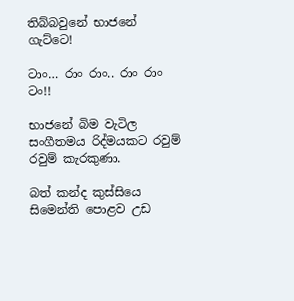තිබ්බවුනේ භාජනේ ගැට්ටෙ!

ටාං… රාං රාං.. රාං රාං ටං!!

භාජනේ බිම වැටිල සංගීතමය රිද්මයකට රවුම් රවුම් කැරකුණා.

බත් කන්ද කුස්සියෙ සිමෙන්ති පොළව උඩ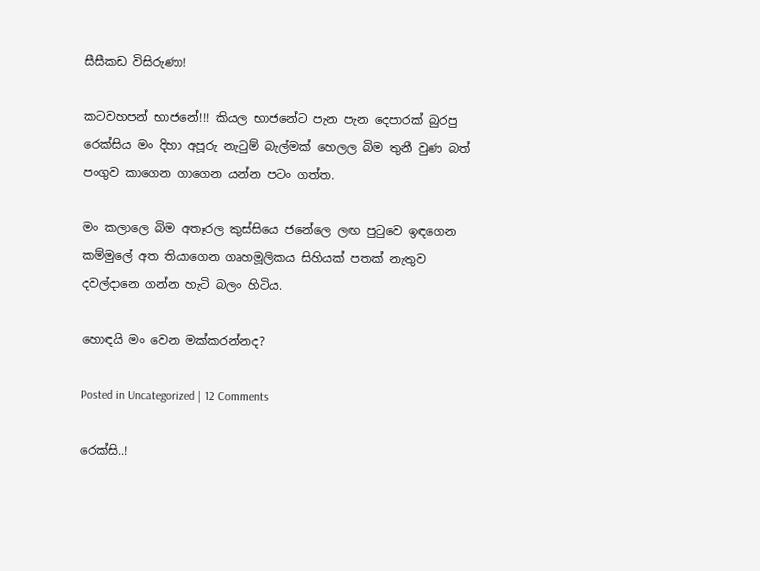සීසීකඩ විසිරුණා!

කටවහපන් භාජනේ!!! කියල භාජනේට පැන පැන දෙපාරක් බුරපු රෙක්සිය මං දිහා අපූරු නැටුම් බැල්මක් හෙලල බිම තුනී වුණ බත් පංගුව කාගෙන ගාගෙන යන්න පටං ගත්ත.

මං කලාලෙ බිම අතෑරල කුස්සියෙ ජනේලෙ ලඟ පුටුවෙ ඉඳගෙන කම්මුලේ අත තියාගෙන ගෘහමූලිකය සිහියක් පතක් නැතුව දවල්දානෙ ගන්න හැටි බලං හිටිය.

හොඳයි මං වෙන මක්කරන්නද?

Posted in Uncategorized | 12 Comments

රෙක්සි..!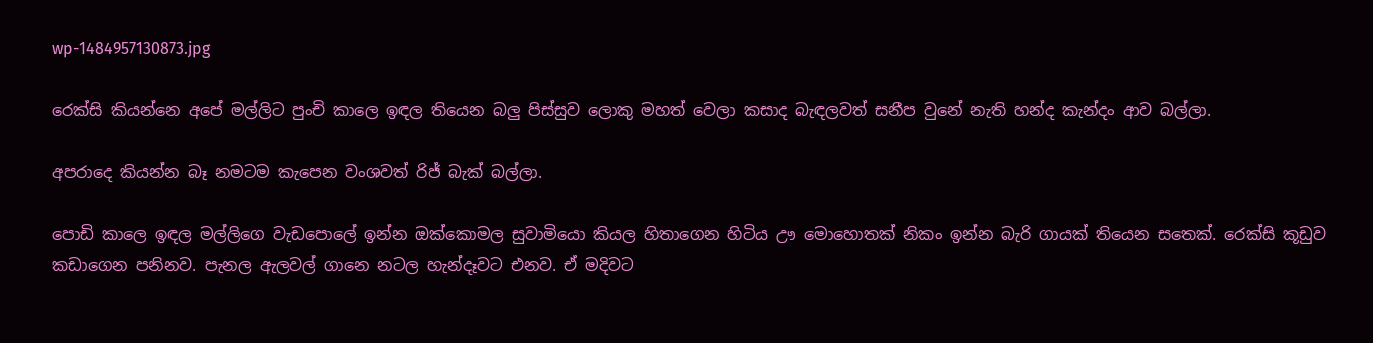wp-1484957130873.jpg

රෙක්සි කියන්නෙ අපේ මල්ලිට පුංචි කාලෙ ඉඳල තියෙන බලු පිස්සුව ලොකු මහත් වෙලා කසාද බැඳලවත් සනීප වුනේ නැති හන්ද කැන්දං ආව බල්ලා.

අපරාදෙ කියන්න බෑ නමටම කැපෙන වංශවත් රිජ් බැක් බල්ලා.

පොඩි කාලෙ ඉඳල මල්ලිගෙ වැඩපොලේ ඉන්න ඔක්කොමල සුවාමියො කියල හිතාගෙන හිටිය ඌ මොහොතක් නිකං ඉන්න බැරි ගායක් තියෙන සතෙක්. රෙක්සි කූඩුව කඩාගෙන පනිනව. පැනල ඇලවල් ගානෙ නටල හැන්දෑවට එනව. ඒ මදිවට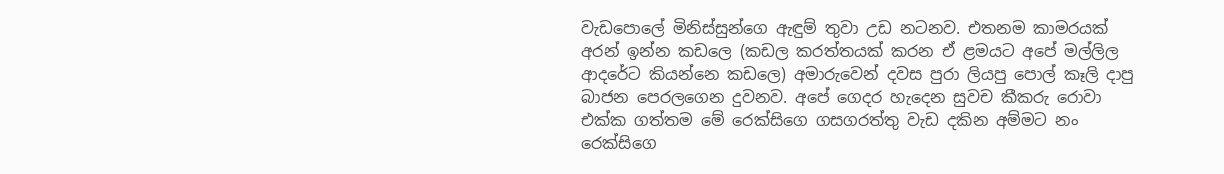වැඩපොලේ මිනිස්සුන්ගෙ ඇඳුම් තුවා උඩ නටනව. එතනම කාමරයක් අරන් ඉන්න කඩලෙ (කඩල කරත්තයක් කරන ඒ ළමයට අපේ මල්ලිල ආදරේට කියන්නෙ කඩලෙ) අමාරුවෙන් දවස පුරා ලියපු පොල් කෑලි දාපු බාජන පෙරලගෙන දුවනව. අපේ ගෙදර හැදෙන සුවච කීකරු රොවා එක්ක ගත්තම මේ රෙක්සිගෙ ගසගරත්තු වැඩ දකින අම්මට නං රෙක්සිගෙ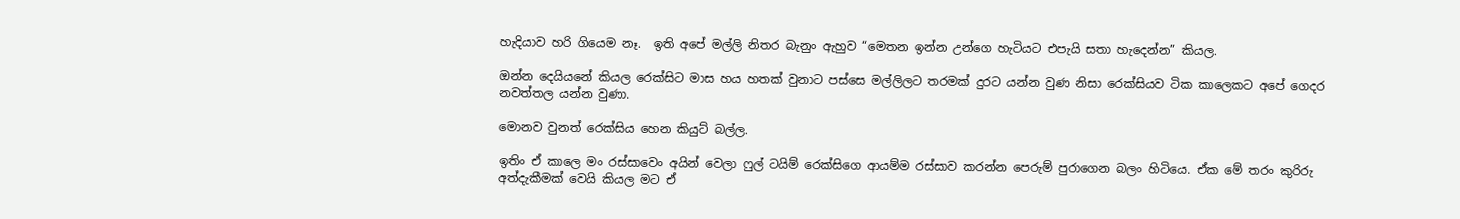හැදියාව හරි ගියෙම නෑ.  ඉති අපේ මල්ලි නිතර බැනුං ඇහුව “මෙතන ඉන්න උන්ගෙ හැටියට එපැයි සතා හැදෙන්න” කියල.

ඔන්න දෙයියනේ කියල රෙක්සිට මාස හය හතක් වුනාට පස්සෙ මල්ලිලට තරමක් දුරට යන්න වුණ නිසා රෙක්සියව ටික කාලෙකට අපේ ගෙදර නවත්තල යන්න වුණා.

මොනව වුනත් රෙක්සිය හෙන කියුට් බල්ල.

ඉතිං ඒ කාලෙ මං රස්සාවෙං අයින් වෙලා ෆුල් ටයිම් රෙක්සිගෙ ආයම්ම රස්සාව කරන්න පෙරුම් පුරාගෙන බලං හිටියෙ. ඒක මේ තරං කුරිරු අත්දැකීමක් වෙයි කියල මට ඒ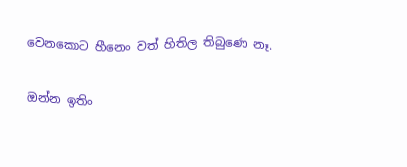වෙනකොට හීනෙං වත් හිතිල තිබුණෙ නෑ.

ඔන්න ඉතිං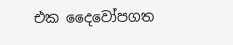එක දෛවෝපගත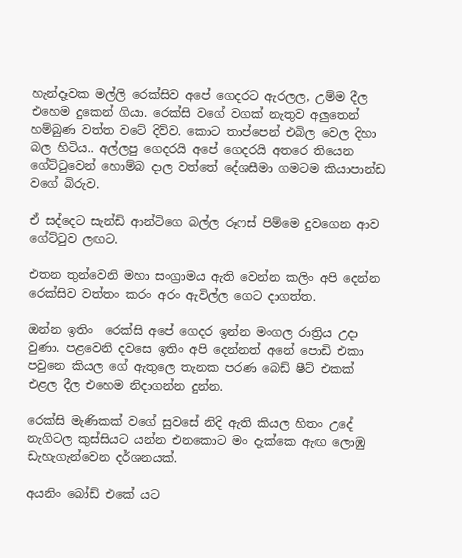හැන්දෑවක මල්ලි රෙක්සිව අපේ ගෙදරට ඇරලල, උම්ම දීල එහෙම දුකෙන් ගියා. රෙක්සි වගේ වගක් නැතුව අලුතෙන් හම්බුණ වත්ත වටේ දිව්ව. කොට තාප්පෙන් එබිල වෙල දිහා බල හිටිය.. අල්ලපු ගෙදරයි අපේ ගෙදරයි අතරෙ තියෙන ගේට්ටුවෙන් හොම්බ දාල වත්තේ දේශසීමා ගමටම කියාපාන්ඩ වගේ බිරුව.

ඒ සද්දෙට සැන්ඩි ආන්ටිගෙ බල්ල රූෆස් පිම්මෙ දුවගෙන ආව ගේට්ටුව ලඟට.

එතන තුන්වෙනි මහා සංග්‍රාමය ඇති වෙන්න කලිං අපි දෙන්න රෙක්සිව වත්තං කරං අරං ඇවිල්ල ගෙට දාගත්ත.

ඔන්න ඉතිං  රෙක්සි අපේ ගෙදර ඉන්න මංගල රාත්‍රිය උදා වුණා. පළවෙනි දවසෙ ඉතිං අපි දෙන්නත් අනේ පොඩි එකා පවුනෙ කියල ගේ ඇතුලෙ තැනක පරණ බෙඩ් ෂීට් එකක් එළල දීල එහෙම නිදාගන්න දුන්න.

රෙක්සි මැණිකක් වගේ සුවසේ නිදි ඇති කියල හිතං උදේ නැගිටල කුස්සියට යන්න එනකොට මං දැක්කෙ ඇඟ ලොඹු ඩැහැගැන්වෙන දර්ශනයක්.

අයනිං බෝඩ් එකේ යට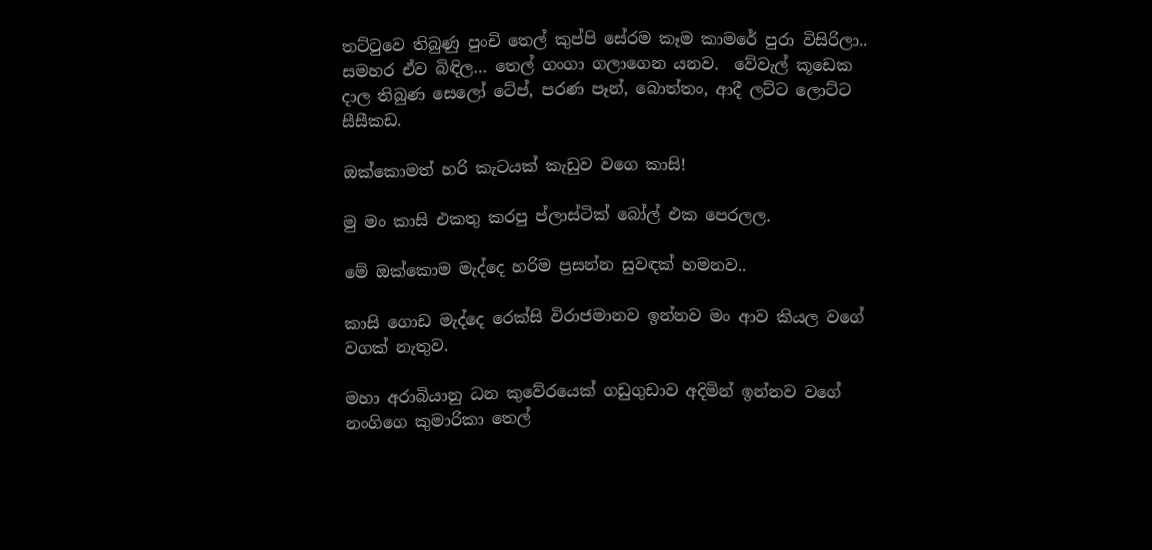තට්ටුවෙ තිබුණු පුංචි තෙල් කුප්පි සේරම කෑම කාමරේ පුරා විසිරිලා.. සමහර ඒව බිඳිල… තෙල් ගංගා ගලාගෙන යනව.  වේවැල් කූඩෙක දාල තිබුණ සෙලෝ ටේප්, පරණ පෑන්, බොත්තං, ආදී ලට්ට ලොට්ට සීසීකඩ.

ඔක්කොමත් හරි කැටයක් කැඩුව වගෙ කාසි!

මු මං කාසි එකතු කරපු ප්ලාස්ටික් බෝල් එක පෙරලල.

මේ ඔක්කොම මැද්දෙ හරිම ප්‍රසන්න සුවඳක් හමනව..

කාසි ගොඩ මැද්දෙ රෙක්සි විරාජමානව ඉන්නව මං ආව කියල වගේ වගක් නැතුව.

මහා අරාබියානු ධන කුවේරයෙක් ගඩුගුඩාව අදිමින් ඉන්නව වගේ නංගිගෙ කුමාරිකා තෙල්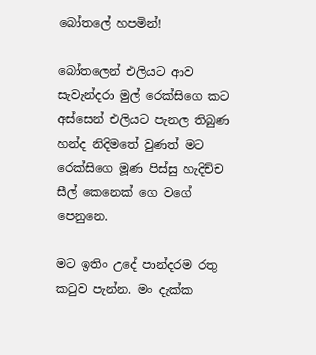බෝතලේ හපමින්!

බෝතලෙන් එලියට ආව සැවැන්දරා මුල් රෙක්සිගෙ කට අස්සෙන් එලියට පැනල තිබුණ හන්ද නිදිමතේ වුණත් මට රෙක්සිගෙ මූණ පිස්සු හැදිච්ච සීල් කෙනෙක් ගෙ වගේ පෙනුනෙ.

මට ඉතිං උදේ පාන්දරම රතු කටුව පැන්න. මං දැක්ක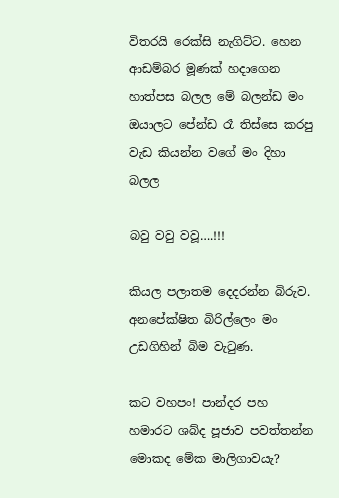විතරයි රෙක්සි නැගිට්ට. හෙන ආඩම්බර මූණක් හදාගෙන හාත්පස බලල මේ බලන්ඩ මං ඔයාලට පේන්ඩ රෑ තිස්සෙ කරපු වැඩ කියන්න වගේ මං දිහා බලල

බවු වවු වවූ….!!!

කියල පලාතම දෙදරන්න බිරුව. අනපේක්ෂිත බිරිල්ලෙං මං උඩගිහින් බිම වැටුණ.

කට වහපං! පාන්දර පහ හමාරට ශබ්ද පූජාව පවත්තන්න මොකද මේක මාලිගාවයැ?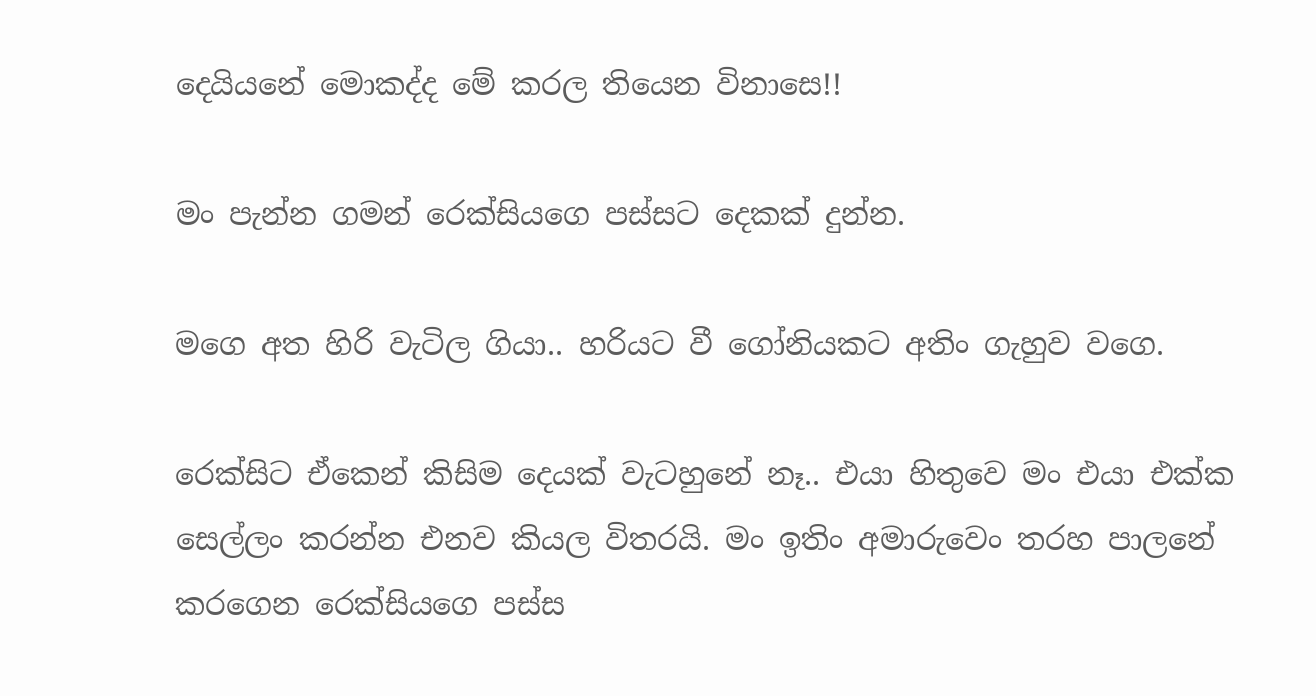දෙයියනේ මොකද්ද මේ කරල තියෙන විනාසෙ!!

මං පැන්න ගමන් රෙක්සියගෙ පස්සට දෙකක් දුන්න.

මගෙ අත හිරි වැටිල ගියා.. හරියට වී ගෝනියකට අතිං ගැහුව වගෙ.

රෙක්සිට ඒකෙන් කිසිම දෙයක් වැටහුනේ නෑ.. එයා හිතුවෙ මං එයා එක්ක සෙල්ලං කරන්න එනව කියල විතරයි. මං ඉතිං අමාරුවෙං තරහ පාලනේ කරගෙන රෙක්සියගෙ පස්ස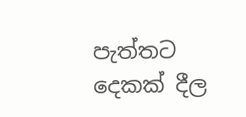පැත්තට දෙකක් දීල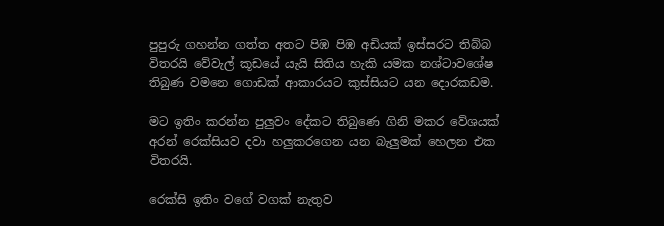පුපුරු ගහන්න ගත්ත අතට පිඹ පිඹ අඩියක් ඉස්සරට තිබ්බ විතරයි වේවැල් කූඩයේ යැයි සිතිය හැකි යමක නශ්ටාවශේෂ තිබුණ වමනෙ ගොඩක් ආකාරයට කුස්සියට යන දොරකඩම.

මට ඉතිං කරන්න පුලුවං දේකට තිබුණෙ ගිනි මකර වේශයක් අරන් රෙක්සියව දවා හලුකරගෙන යන බැලුමක් හෙලන එක විතරයි.

රෙක්සි ඉතිං වගේ වගක් නැතුව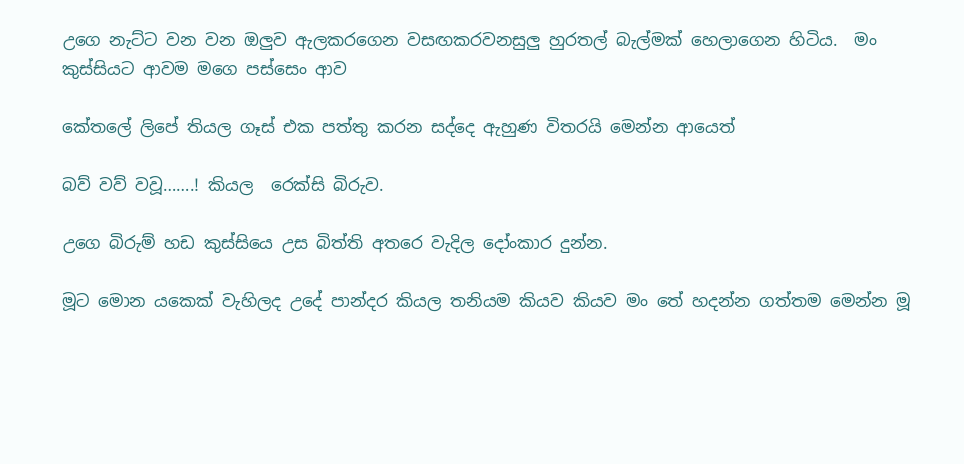උගෙ නැට්ට වන වන ඔලුව ඇලකරගෙන වසඟකරවනසුලු හුරතල් බැල්මක් හෙලාගෙන හිටිය.  මං කුස්සියට ආවම මගෙ පස්සෙං ආව

කේතලේ ලිපේ තියල ගෑස් එක පත්තු කරන සද්දෙ ඇහුණ විතරයි මෙන්න ආයෙත්

බව් වව් වවූ…….! කියල  රෙක්සි බිරුව.

උගෙ බිරුම් හඩ කුස්සියෙ උස බිත්ති අතරෙ වැදිල දෝංකාර දුන්න.

මූට මොන යකෙක් වැහිලද උදේ පාන්දර කියල තනියම කියව කියව මං තේ හදන්න ගත්තම මෙන්න මූ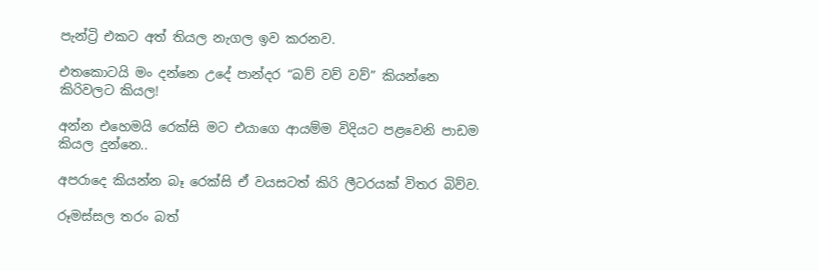පැන්ට්‍රි එකට අත් තියල නැගල ඉව කරනව.

එතකොටයි මං දන්නෙ උදේ පාන්දර “බව් වව් වව්” කියන්නෙ කිරිවලට කියල!

අන්න එහෙමයි රෙක්සි මට එයාගෙ ආයම්ම විදියට පළවෙනි පාඩම කියල දුන්නෙ..

අපරාදෙ කියන්න බෑ රෙක්සි ඒ වයසටත් කිරි ලීටරයක් විතර බිව්ව.

රූමස්සල තරං බත්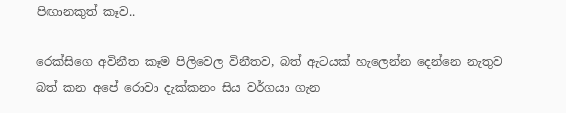පිඟානකුත් කෑව..

රෙක්සිගෙ අවිනීත කෑම පිලිවෙල විනීතව, බත් ඇටයක් හැලෙන්න දෙන්නෙ නැතුව බත් කන අපේ රොවා දැක්කනං සිය වර්ගයා ගැන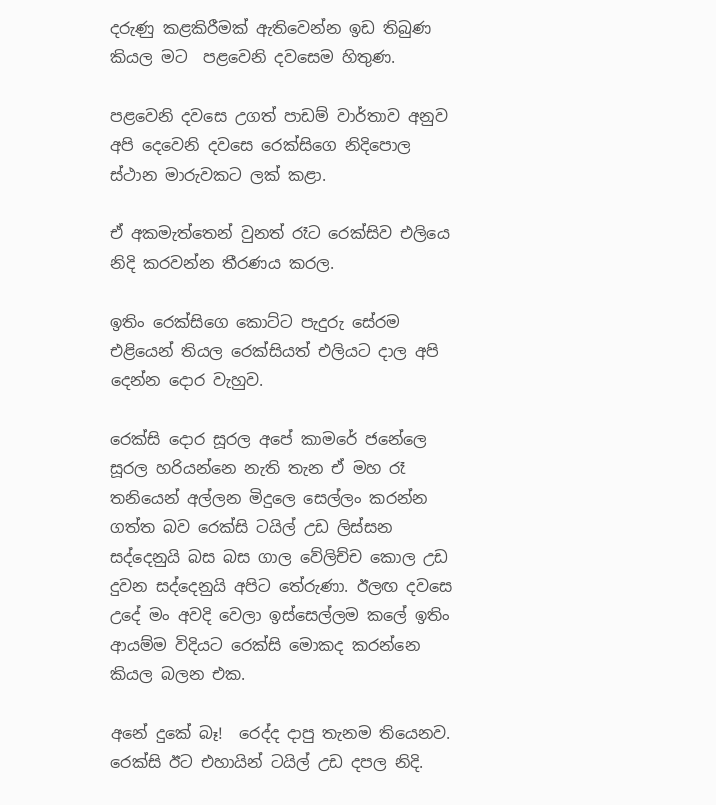දරුණු කළකිරීමක් ඇතිවෙන්න ඉඩ තිබුණ කියල මට  පළවෙනි දවසෙම හිතුණ.

පළවෙනි දවසෙ උගත් පාඩම් වාර්තාව අනුව අපි දෙවෙනි දවස‍ෙ රෙක්සිගෙ නිදිපොල ස්ථාන මාරුවකට ලක් කළා.

ඒ අකමැත්තෙන් වුනත් රෑට රෙක්සිව එලියෙ නිදි කරවන්න තීරණය කරල.

ඉතිං රෙක්සිගෙ කොට්ට පැදුරු සේරම එළියෙන් තියල රෙක්සියත් එලියට දාල අපි දෙන්න දොර වැහුව.

රෙක්සි දොර සූරල අපේ කාමරේ ජනේලෙ සූරල හරියන්නෙ නැති තැන ඒ මහ රෑ තනියෙන් අල්ලන මිදුලෙ සෙල්ලං කරන්න ගත්ත බව රෙක්සි ටයිල් උඩ ලිස්සන සද්දෙනුයි බස බස ගාල වේලිච්ච කොල උඩ දුවන සද්දෙනුයි අපිට තේරුණා. ඊලඟ දවසෙ උදේ මං අවදි වෙලා ඉස්සෙල්ලම කලේ ඉතිං ආයම්ම විදියට රෙක්සි මොකද කරන්නෙ කියල බලන එක.

අනේ දුකේ බෑ!  රෙද්ද දාපු තැනම තියෙනව. රෙක්සි ඊට එහායින් ටයිල් උඩ දපල නිදි.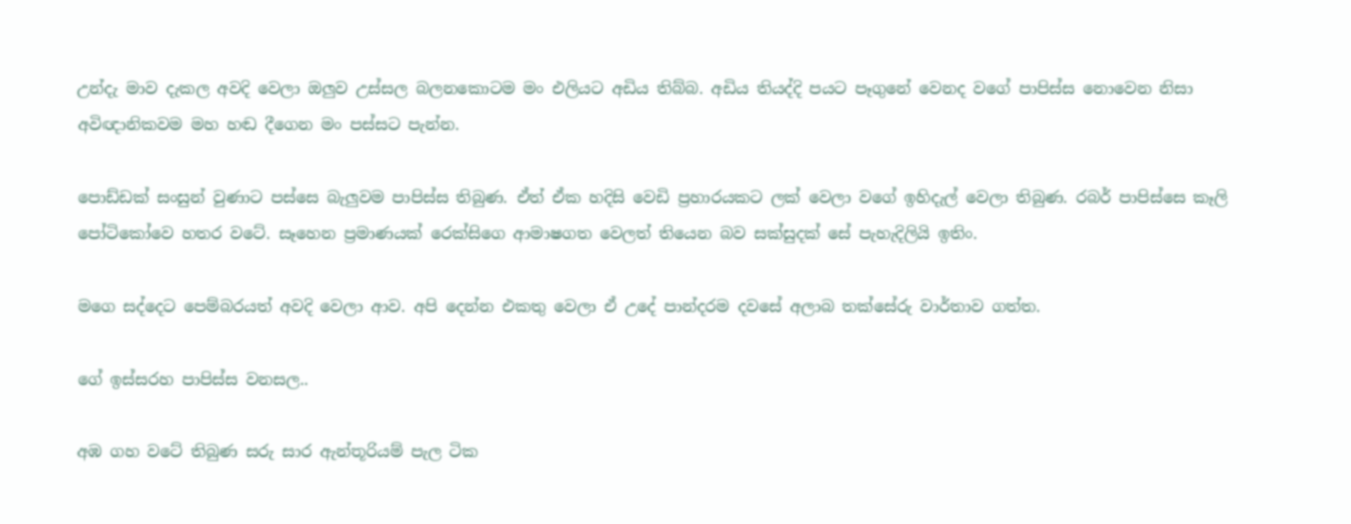උන්දැ මාව දැකල අවදි වෙලා ඔලුව උස්සල බලනකොටම මං එලියට අඩිය තිබ්බ. අඩිය තියද්දි පයට පෑගුනේ වෙනද වගේ පාපිස්ස නොවෙන නිසා අවිඥානිකවම මහ හඬ දීගෙන මං පස්සට පැන්න.

පොඩ්ඩක් සංසුන් වුණාට පස්සෙ බැලුවම පාපිස්ස තිබුණ. ඒත් ඒක හදිසි වෙඩි ප්‍රහාරයකට ලක් වෙලා වගේ ඉහිදැල් වෙලා තිබුණ. රබර් පාපිස්සෙ කෑලි පෝටිකෝවෙ හතර වටේ. සෑහෙන ප්‍රමාණයක් රෙක්සිගෙ ආමාෂගත වෙලත් තියෙන බව සක්සුදක් සේ පැහැදිලියි ඉතිං.

මගෙ සද්දෙට පෙම්බරයත් අවදි වෙලා ආව. අපි දෙන්න එකතු වෙලා ඒ උදේ පාන්දරම දවසේ අලාබ තක්සේරු වාර්තාව ගත්ත.

ගේ ඉස්සරහ පාපිස්ස වනසල..

අඹ ගහ වටේ තිබුණ සරු සාර ඇන්තූරියම් පැල ටික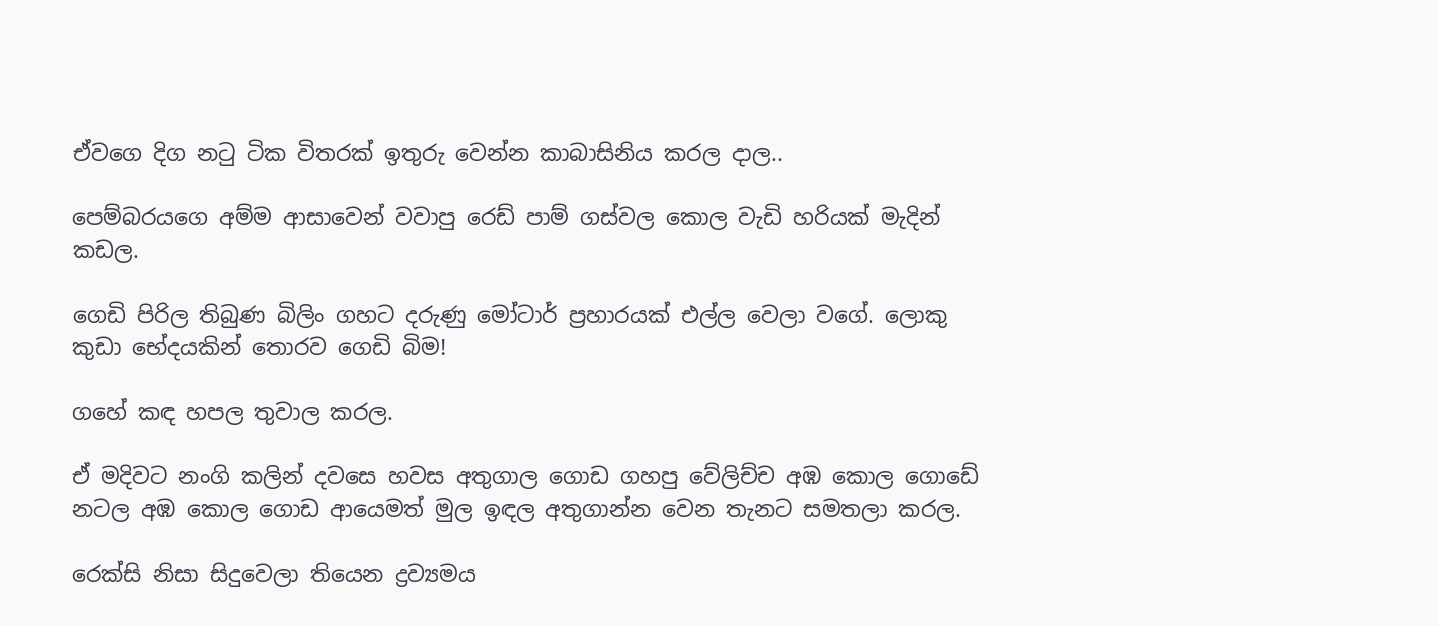ඒවගෙ දිග නටු ටික විතරක් ඉතුරු වෙන්න කාබාසිනිය කරල දාල..

පෙම්බරයගෙ අම්ම ආසාවෙන් වවාපු රෙඩ් පාම් ගස්වල කොල වැඩි හරියක් මැදින් කඩල.

ගෙඩි පිරිල තිබුණ බිලිං ගහට දරුණු මෝටාර් ප්‍රහාරයක් එල්ල වෙලා වගේ. ලොකු කුඩා භේදයකින් තොරව ගෙඩි බිම!

ගහේ කඳ හපල තුවාල කරල.

ඒ මදිවට නංගි කලින් දවසෙ හවස අතුගාල ගොඩ ගහපු වේලිච්ච අඹ කොල ගොඩේ නටල අඹ කොල ගොඩ ආයෙමත් මුල ඉඳල අතුගාන්න වෙන තැනට සමතලා කරල.

රෙක්සි නිසා සිදුවෙලා තියෙන ද්‍රව්‍යමය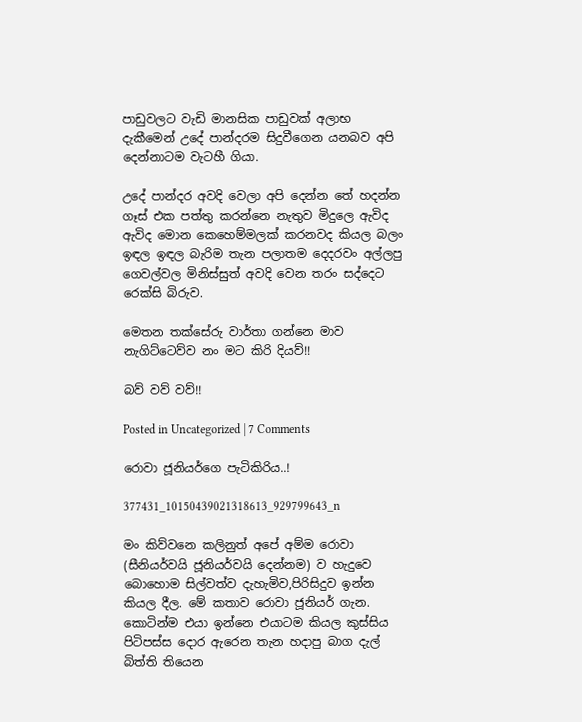පාඩුවලට වැඩි මානසික පාඩුවක් අලාභ දැකීමෙන් උදේ පාන්දරම සිදුවීගෙන යනබව අපි දෙන්නාටම වැටහී ගියා.

උදේ පාන්දර අවදි වෙලා අපි දෙන්න තේ හදන්න ගෑස් එක පත්තු කරන්නෙ නැතුව මිදුලෙ ඇවිද ඇවිද මොන කෙහෙම්මලක් කරනවද කියල බලං ඉඳල ඉඳල බැරිම තැන පලාතම දෙදරවං අල්ලපු ගෙවල්වල මිනිස්සුත් අවදි වෙන තරං සද්දෙට රෙක්සි බිරුව.

මෙතන තක්සේරු වාර්තා ගන්නෙ මාව නැගිට්ටෙව්ව නං මට කිරි දියව්!!

බව් වව් වව්!!

Posted in Uncategorized | 7 Comments

රොවා ජූනියර්ගෙ පැටිකිරිය..!

377431_10150439021318613_929799643_n

මං කිව්වනෙ කලිනුත් අපේ අම්ම රොවා (සීනියර්වයි ජූනියර්වයි දෙන්නම) ව හැදුවෙ බොහොම සිල්වත්ව දැහැමිව,පිරිසිදුව ඉන්න කියල දීල. මේ කතාව රොවා ජූනියර් ගැන. කොටින්ම එයා ඉන්නෙ එයාටම කියල කුස්සිය පිටිපස්ස දොර ඇරෙන තැන හදාපු බාග දැල් බිත්ති තියෙන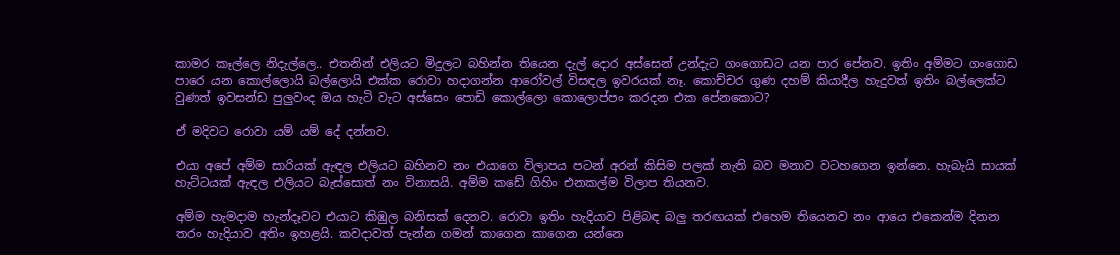කාමර කෑල්ලෙ නිදැල්ලෙ.. එතනින් එලියට මිදුලට බහින්න තියෙන දැල් දොර අස්සෙන් උන්දැට ගංගොඩට යන පාර පේනව. ඉතිං අම්මට ගංගොඩ පාරෙ යන කොල්ලොයි බල්ලොයි එක්ක රොවා හදාගන්න ආරෝවල් විසඳල ඉවරයක් නෑ. කොච්චර ගුණ දහම් කියාදීල හැදුවත් ඉතිං බල්ලෙක්ට වුණත් ඉවසන්ඩ පුලුවංද ඔය හැටි වැට අස්සෙං පොඩි කොල්ලො කොලොප්පං කරදන එක පේනකොට?

ඒ මදිවට රොවා යම් යම් දේ දන්නව.

එයා අපේ අම්ම සාරියක් ඇඳල එලියට බහිනව නං එයාගෙ විලාපය පටන් අරන් කිසිම පලක් නැති බව මනාව වටහගෙන ඉන්නෙ. හැබැයි සායක් හැට්ටයක් ඇඳල එලියට බැස්සොත් නං විනාසයි. අම්ම කඩේ ගිහිං එනකල්ම විලාප තියනව.

අම්ම හැමදාම හැන්දෑවට එයාට කිඹුල බනිසක් දෙනව. රොවා ඉතිං හැදියාව පිළිබඳ බලු තරඟයක් එහෙම තියෙනව නං ආයෙ එකෙන්ම දිනන තරං හැදියාව අතිං ඉහළයි. කවදාවත් පැන්න ගමන් කාගෙන කාගෙන යන්නෙ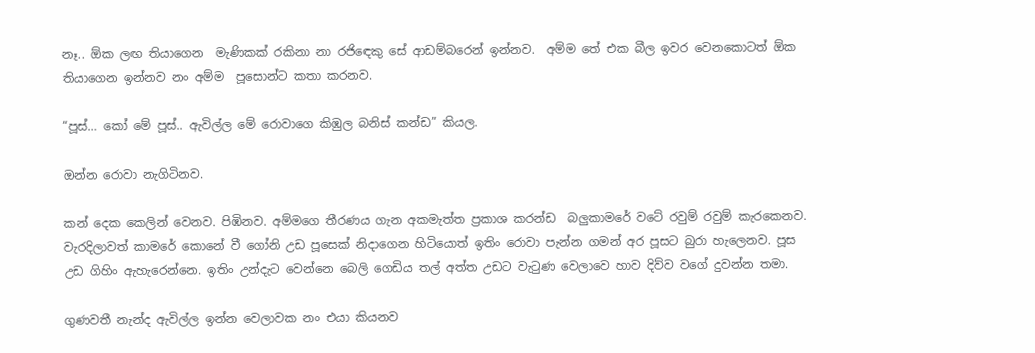නෑ.. ඕක ලඟ තියාගෙන  මැණිකක් රකිනා නා රජිඳෙකු සේ ආඩම්බරෙන් ඉන්නව.  අම්ම තේ එක බීල ඉවර වෙනකොටත් ඕක තියාගෙන ඉන්නව නං අම්ම  පූසොන්ට කතා කරනව.

“පූස්… කෝ මේ පූස්.. ඇවිල්ල මේ රොවාගෙ කිඹුල බනිස් කන්ඩ” කියල.

ඔන්න රොවා නැගිටිනව.

කන් දෙක කෙලින් වෙනව. පිඹිනව. අම්මගෙ තීරණය ගැන අකමැත්ත ප්‍රකාශ කරන්ඩ  බලුකාමරේ වටේ රවුම් රවුම් කැරකෙනව. වැරදිලාවත් කාමරේ කොනේ වී ගෝනි උඩ පූසෙක් නිදාගෙන හිටියොත් ඉතිං රොවා පැන්න ගමන් අර පූසට බුරා හැලෙනව. පූස උඩ ගිහිං ඇහැරෙන්නෙ. ඉතිං උන්දැට වෙන්නෙ බෙලි ගෙඩිය තල් අත්ත උඩට වැටුණ වෙලාවෙ හාව දිව්ව වගේ දුවන්න තමා.

ගුණවතී නැන්ද ඇවිල්ල ඉන්න වෙලාවක නං එයා කියනව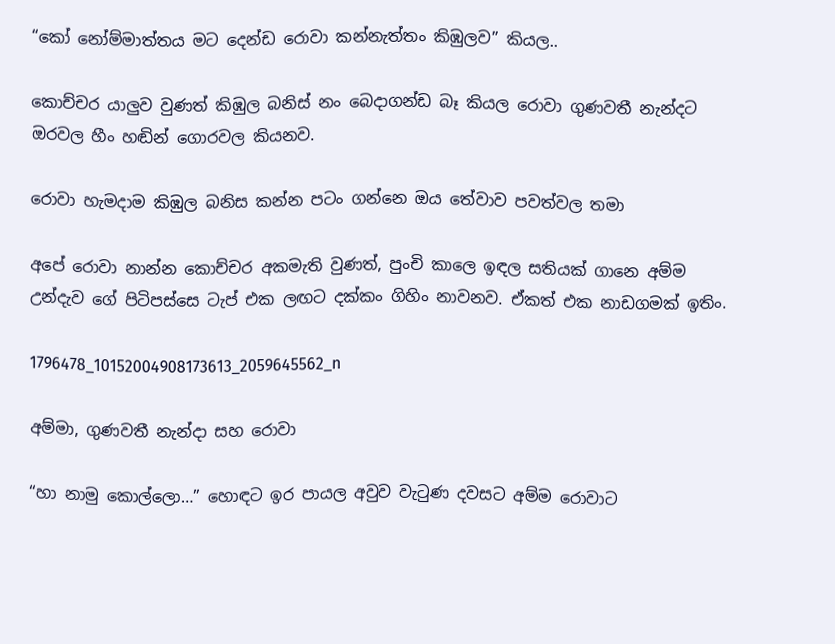“කෝ නෝම්මාත්තය මට දෙන්ඩ රොවා කන්නැත්තං කිඹුලව” කියල..

කොච්චර යාලුව වුණත් කිඹුල බනිස් නං බෙදාගන්ඩ බෑ කියල රොවා ගුණවතී නැන්දට ඔරවල හීං හඬින් ගොරවල කියනව.

රොවා හැමදාම කිඹුල බනිස කන්න පටං ගන්නෙ ඔය තේවාව පවත්වල තමා

අපේ රොවා නාන්න කොච්චර අකමැති වුණත්, පුංචි කාලෙ ඉඳල සතියක් ගානෙ අම්ම උන්දැව ගේ පිටිපස්සෙ ටැප් එක ලඟට දක්කං ගිහිං නාවනව. ඒකත් එක නාඩගමක් ඉතිං.

1796478_10152004908173613_2059645562_n

අම්මා, ගුණවතී නැන්දා සහ රොවා

“හා නාමු කොල්ලො…” හොඳට ඉර පායල අවුව වැටුණ දවසට අම්ම රොවාට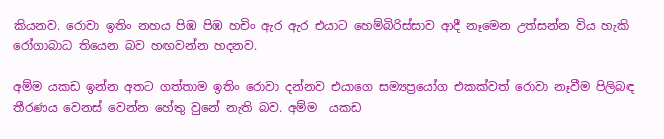කියනව. රොවා ඉතිං නහය පිඹ පිඹ හචිං ඇර ඇර එයාට හෙම්බිරිස්සාව ආදී නෑමෙන උත්සන්න විය හැකි රෝගාබාධ තියෙන බව හඟවන්න හදනව.

අම්ම යකඩ ඉන්න අතට ගත්තාම ඉතිං රොවා දන්නව එයාගෙ සම්‍යප්‍රයෝග එකක්වත් රොවා නෑවීම පිලිබඳ තීරණය වෙනස් වෙන්න හේතු වුනේ නැති බව. අම්ම  යකඩ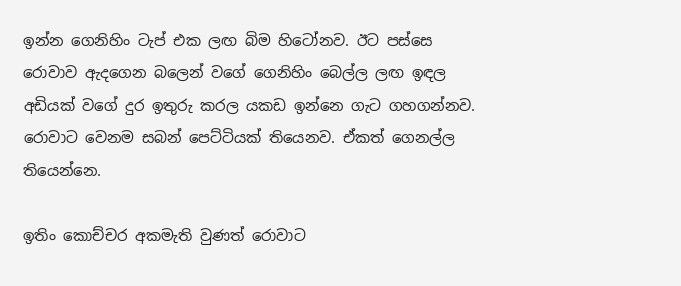ඉන්න ගෙනිහිං ටැප් එක ලඟ බිම හිටෝනව. ඊට පස්සෙ රොවාව ඇදගෙන බලෙන් වගේ ගෙනිහිං බෙල්ල ලඟ ඉඳල අඩියක් වගේ දුර ඉතුරු කරල යකඩ ඉන්නෙ ගැට ගහගන්නව. රොවාට වෙනම සබන් පෙට්ටියක් තියෙනව. ඒකත් ගෙනල්ල තියෙන්නෙ.

ඉතිං කොච්චර අකමැති වුණත් රොවාට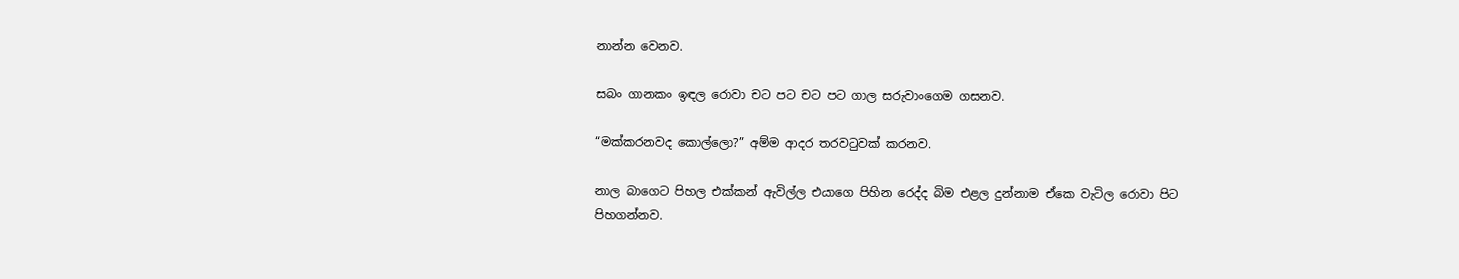නාන්න වෙනව.

සබං ගානකං ඉඳල රොවා චට පට චට පට ගාල සරුවාංගෙම ගසනව.

“මක්කරනවද කොල්ලො?” අම්ම ආදර තරවටුවක් කරනව.

නාල බාගෙට පිහල එක්කන් ඇවිල්ල එයාගෙ පිහින රෙද්ද බිම එළල දුන්නාම ඒකෙ වැටිල රොවා පිට පිහගන්නව.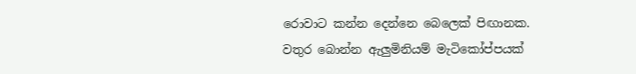රොවාට කන්න දෙන්නෙ බෙලෙක් පිඟානක. වතුර බොන්න ඇලුමිනියම් මැටිකෝප්පයක්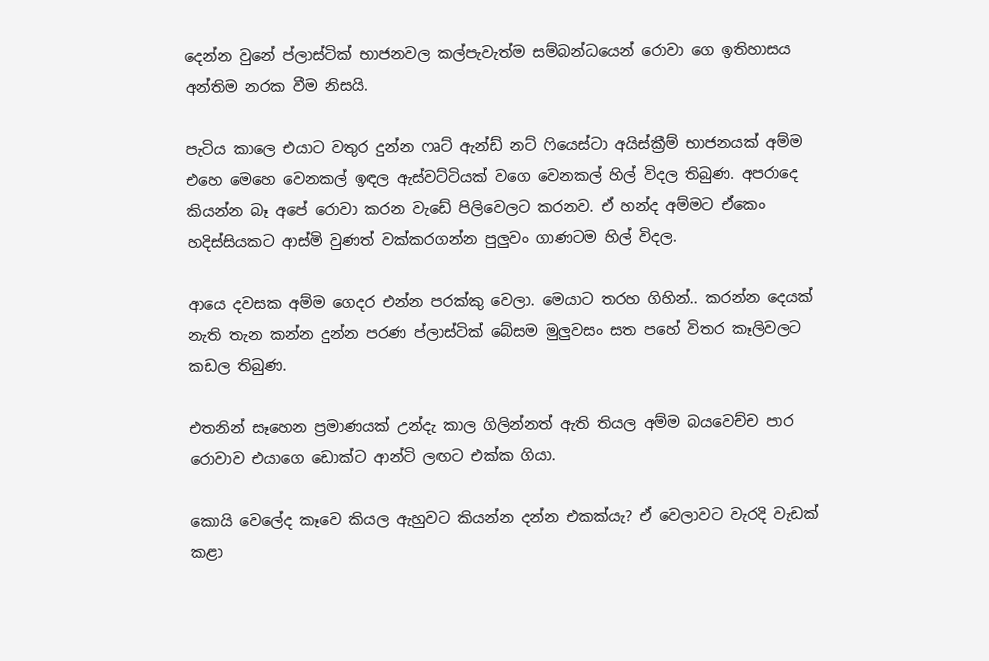දෙන්න වුනේ ප්ලාස්ටික් භාජනවල කල්පැවැත්ම සම්බන්ධයෙන් රොවා ගෙ ඉතිහාසය අන්තිම නරක වීම නිසයි.

පැටිය කාලෙ එයාට වතුර දුන්න ෆෘට් ඇන්ඩ් නට් ෆියෙස්ටා අයිස්ක්‍රීම් භාජනයක් අම්ම එහෙ මෙහෙ වෙනකල් ඉඳල ඇස්වට්ටියක් වගෙ වෙනකල් හිල් විදල තිබුණ. අපරාදෙ කියන්න බෑ ‍අපේ රොවා කරන වැඩේ පිලිවෙලට කරනව. ඒ හන්ද අම්මට ඒකෙං හදිස්සියකට ආස්මි වුණත් වක්කරගන්න පුලුවං ගාණටම හිල් විදල.

ආයෙ දවසක අම්ම ගෙදර එන්න පරක්කු වෙලා. මෙයාට තරහ ගිහින්.. කරන්න දෙයක් නැති තැන කන්න දුන්න පරණ ප්ලාස්ටික් බේසම මුලුවසං සත පහේ විතර කෑලිවලට කඩල තිබුණ.

එතනින් සෑහෙන ප්‍රමාණයක් උන්දැ කාල ගිලින්නත් ඇති තියල අම්ම බයවෙච්ච පාර රොවාව එයාගෙ ඩොක්ට ආන්ටි ලඟට එක්ක ගියා.

කොයි වෙලේද කෑවෙ කියල ඇහුවට කියන්න දන්න එකක්යැ? ඒ වෙලාවට වැරදි වැඩක් කළා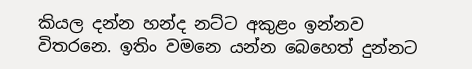කියල දන්න හන්ද නට්ට අකුළං ඉන්නව විතරනෙ. ඉතිං වමනෙ යන්න බෙහෙත් දුන්නට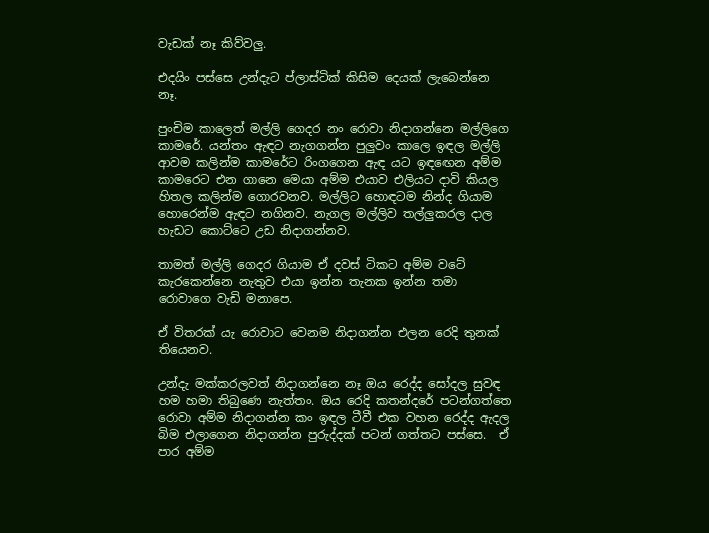වැඩක් නෑ කිව්වලු.

එදයිං පස්සෙ උන්දැට ප්ලාස්ටික් කිසිම දෙයක් ලැබෙන්නෙ නෑ.

පුංචිම කාලෙත් මල්ලි ගෙදර නං රොවා නිදාගන්නෙ මල්ලිගෙ කාමරේ. යන්තං ඇඳට නැගගන්න පුලුවං කාලෙ ඉඳල මල්ලි ආවම කලින්ම කාමරේට රිංගගෙන ඇඳ යට ඉඳඟෙන අම්ම කාමරෙට එන ගානෙ මෙයා අම්ම එයාව එලියට දාවි කියල හිතල කලින්ම ගොරවනව. මල්ලිට හොඳටම නින්ද ගියාම හොරෙන්ම ඇඳට නගිනව. නැගල මල්ලිව තල්ලුකරල දාල හැඩට කොට්ටෙ උඩ නිදාගන්නව.

තාමත් මල්ලි ගෙදර ගියාම ඒ දවස් ටිකට අම්ම වටේ කැරකෙන්නෙ නැතුව එයා ඉන්න තැනක ඉන්න තමා රොවාගෙ වැඩි මනාපෙ.

ඒ විතරක් යැ රොවාට වෙනම නිදාගන්න එලන රෙදි තුනක් තියෙනව.

උන්දැ මක්කරලවත් නිදාගන්නෙ නෑ ඔය රෙද්ද සෝදල සුවඳ හම හමා තිබුණෙ නැත්තං. ඔය රෙදි කතන්දරේ පටන්ගත්තෙ රොවා අම්ම නිදාගන්න කං ඉඳල ටීවී එක වහන රෙද්ද ඇදල බිම එලාගෙන නිදාගන්න පුරුද්දක් පටන් ගත්තට පස්සෙ.  ඒ පාර අම්ම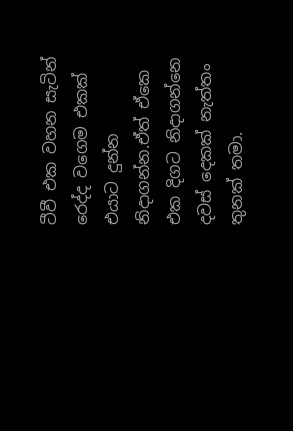ටීවී එක වහන සැටින් රෙද්ද වගෙම එකක් එයාට දුන්න නිදාගන්න.ඒත් ඒකෙ එක දිගට නිදාගන්නෙ දවස් දෙකක් නැත්තං තුනක් තමා.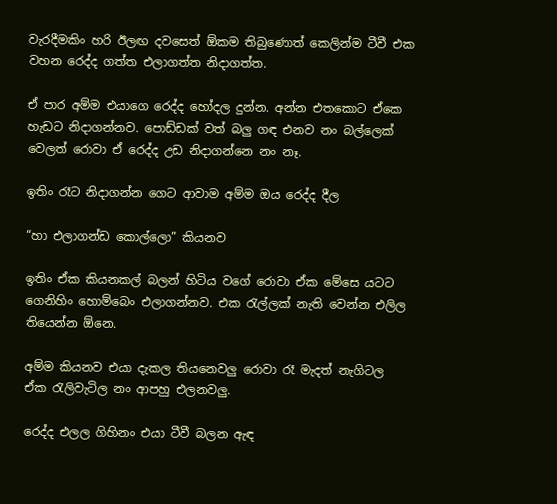වැරදීමකිං හරි ඊලඟ දවසෙත් ඕකම තිබුණොත් කෙලින්ම ටීවී එක වහන රෙද්ද ගත්ත එලාගත්ත නිදාගත්ත.

ඒ පාර අම්ම එයාගෙ රෙද්ද හෝදල දුන්න. අන්න එතකොට ඒකෙ හැඩට නිදාගන්නව. පොඩ්ඩක් වත් බලු ගඳ එනව නං බල්ලෙක් වෙලත් රොවා ඒ රෙද්ද උඩ නිදාගන්නෙ නං නෑ.

ඉතිං රෑට නිදාගන්න ගෙට ආවාම අම්ම ඔය රෙද්ද දීල

“හා එලාගන්ඩ කොල්ලො” කියනව

ඉතිං ඒක කියනකල් බලන් හිටිය වගේ රොවා ඒක මේසෙ යටට ගෙනිහිං හොම්බෙං එලාගන්නව. එක රැල්ලක් නැති වෙන්න එලිල තියෙන්න ඕනෙ.

අම්ම කියනව එයා දැකල තියනෙවලු රොවා රෑ මැදත් නැගිටල ඒක රැලිවැටිල නං ආපහු එලනවලු.

රෙද්ද එලල ගිහිනං එයා ටීවී බලන ඇඳ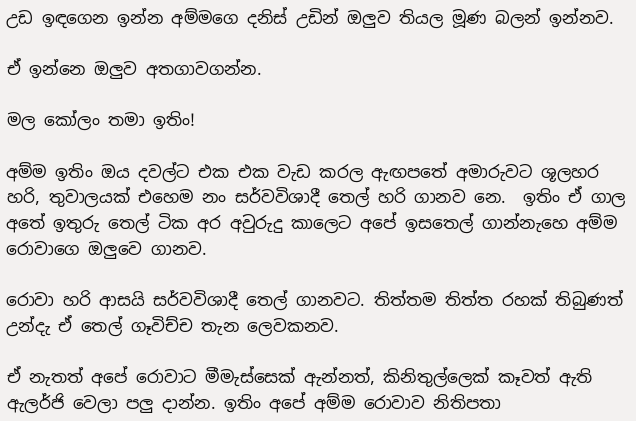උඩ ඉඳගෙන ඉන්න අම්මගෙ දනිස් උඩින් ඔලුව තියල මූණ බලන් ඉන්නව.

ඒ ඉන්නෙ ඔලුව අතගාවගන්න.

මල කෝලං තමා ඉතිං!

අම්ම ඉතිං ඔය දවල්ට එක එක වැඩ කරල ඇඟපතේ අමාරුවට ශූලහර හරි, තුවාලයක් එහෙම නං සර්වවිශාදී තෙල් හරි ගානව නෙ.  ඉතිං ඒ ගාල අතේ ඉතුරු තෙල් ටික අර අවුරුදු කාලෙට අපේ ඉසතෙල් ගාන්නැහෙ අම්ම රොවාගෙ ඔලුවෙ ගානව.

රොවා හරි ආසයි සර්වවිශාදී තෙල් ගානවට. තිත්තම තිත්ත රහක් තිබුණත් උන්දැ ඒ තෙල් ගෑවිච්ච තැන ලෙවකනව.

ඒ නැතත් අපේ රොවාට මීමැස්සෙක් ඇන්නත්, කිනිතුල්ලෙක් කෑවත් ඇති ඇලර්ජි වෙලා පලු දාන්න. ඉතිං අපේ අම්ම රොවාව නිතිපතා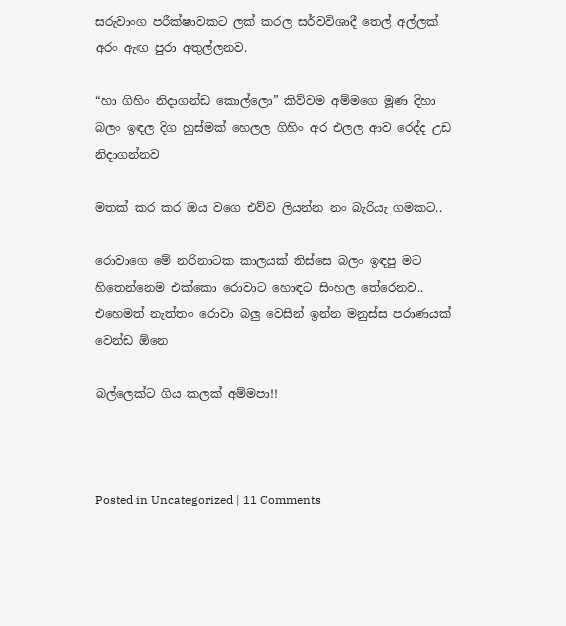සරුවාංග පරීක්ෂාවකට ලක් කරල සර්වවිශාදී තෙල් අල්ලක් අරං ඇඟ පුරා අතුල්ලනව.

“හා ගිහිං නිදාගන්ඩ කොල්ලො” කිව්වම අම්මගෙ මූණ දිහා බලං ඉඳල දිග හුස්මක් හෙලල ගිහිං අර එලල ආව රෙද්ද උඩ නිදාගන්නව

මතක් කර කර ඔය වගෙ එව්ව ලියන්න නං බැරියැ ගමකට..

රොවාගෙ මේ නරිනාටක කාලයක් තිස්සෙ බලං ඉඳපු මට හිතෙන්නෙම එක්කො රොවාට හොඳට සිංහල තේරෙනව.. එහෙමත් නැත්තං රොවා බලු වෙසින් ඉන්න මනුස්ස පරාණයක් වෙන්ඩ ඕනෙ

බල්ලෙක්ට ගිය කලක් අම්මපා!!



Posted in Uncategorized | 11 Comments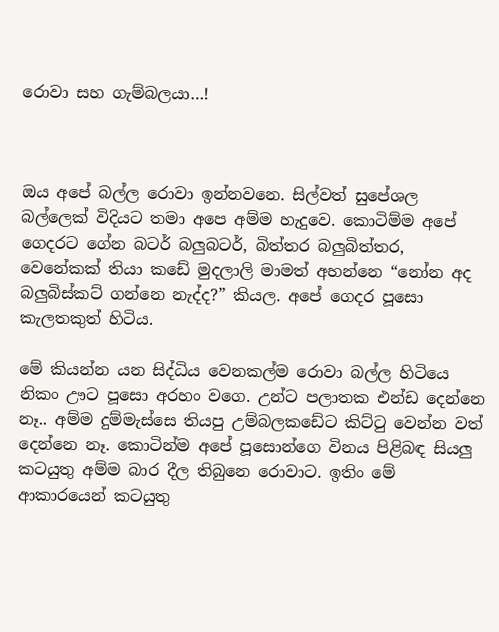රොවා සහ ගැම්බලයා…!



ඔය අපේ බල්ල රොවා ඉන්නවනෙ. සිල්වත් සුපේශල බල්ලෙක් විදියට තමා අපෙ අම්ම හැදුවෙ. කොටිම්ම අපේ ගෙදර‍ට ගේන බටර් බලුබටර්, බිත්තර බලුබිත්‍තර, වෙනේකක් තියා කඩේ මුදලාලි මාමත් අහන්නෙ “නෝන අද බලුබිස්කට් ගන්නෙ නැද්ද?” කියල. අපේ ගෙදර පූසො කැලතකුත් හිටිය.

මේ කියන්න යන සිද්ධිය වෙනකල්ම රොවා බල්ල හිටියෙ නිකං ඌට පූසො අරහං වගෙ. උන්ට පලාතක එන්ඩ දෙන්නෙ නෑ.. අම්ම දුම්මැස්සෙ තියපු උම්බලකඩේට කිට්ටු වෙන්න වත් දෙන්නෙ නෑ. කොටින්ම අපේ පූසොන්ගෙ විනය පිළිබඳ සියලු කටයුතු අම්ම බාර දීල තිබුනෙ රොවාට. ඉතිං මේ ආකාරයෙන් කටයුතු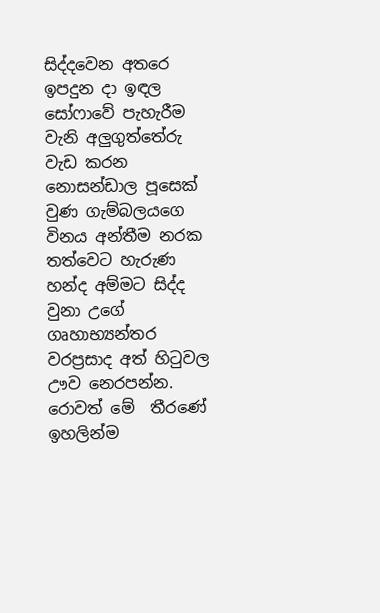සිද්දවෙන අතරෙ ඉපදුන දා ඉඳල සෝෆාවේ පැහැරීම වැනි අලුගුත්තේරු වැඩ කරන නොසන්ඩාල පූසෙක් වුණ ගැම්බලයගෙ විනය අන්තීම නරක තත්වෙට හැරුණ හන්ද අම්මට සිද්ද වුනා උගේ ගෘහාභ්‍යන්තර වරප්‍රසාද අත් හිටුවල ඌව නෙරපන්න. රොවත් මේ  තීරණේ ඉහලින්ම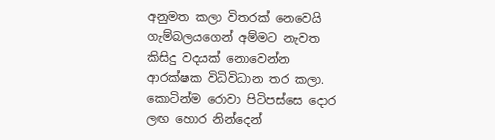අනුමත කලා විතරක් නෙවෙයි ගැම්බලයගෙන් අම්මට නැවත කිසිදු වදයක් නොවෙන්න ආරක්ෂක විධිවිධාන තර කලා. කොටින්ම රොවා පිටිපස්සෙ දොර ලඟ හොර නින්දෙන්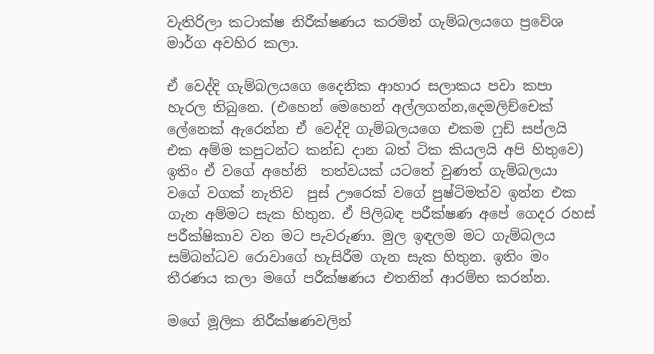වැතිරිලා කටාක්ෂ නිරීක්ෂණය කරමින් ගැම්බලයගෙ ප්‍රවේශ මාර්ග අවහිර කලා.

ඒ වෙද්දි ගැම්බලයගෙ දෛනික ආහාර සලාකය පවා කපා හැරල තිබුනෙ. (එහෙන් මෙහෙන් අල්ලගන්න,දෙමලිච්චෙක් ලේනෙක් ඇරෙන්න ඒ වෙද්දි ගැම්බලයගෙ එකම ෆුඩ් සප්ලයි එක අම්ම කපුටන්ට කන්ඩ දාන බත් ටික කියලයි අපි හිතුවෙ) ඉතිං ඒ වගේ අහේනි  තත්වයක් යටතේ වුණත් ගැම්බලයා වගේ වගක් නැතිව  පුස් ඌරෙක් වගේ පුෂ්ටිමත්ව ඉන්න එක ගැන අම්මට සැක හිතුන. ඒ පිලිබඳ පරීක්ෂණ අපේ ගෙදර රහස් පරීක්ෂිකාව වන මට පැවරුණා. මුල ඉඳලම මට ගැම්බලය සම්බන්ධව රොවාගේ හැසිරීම ගැන සැක හිතුන. ඉතිං මං තීරණය කලා මගේ පරීක්ෂණය එතනින් ආරම්භ කරන්න.

මගේ මූලික නිරීක්ෂණවලින්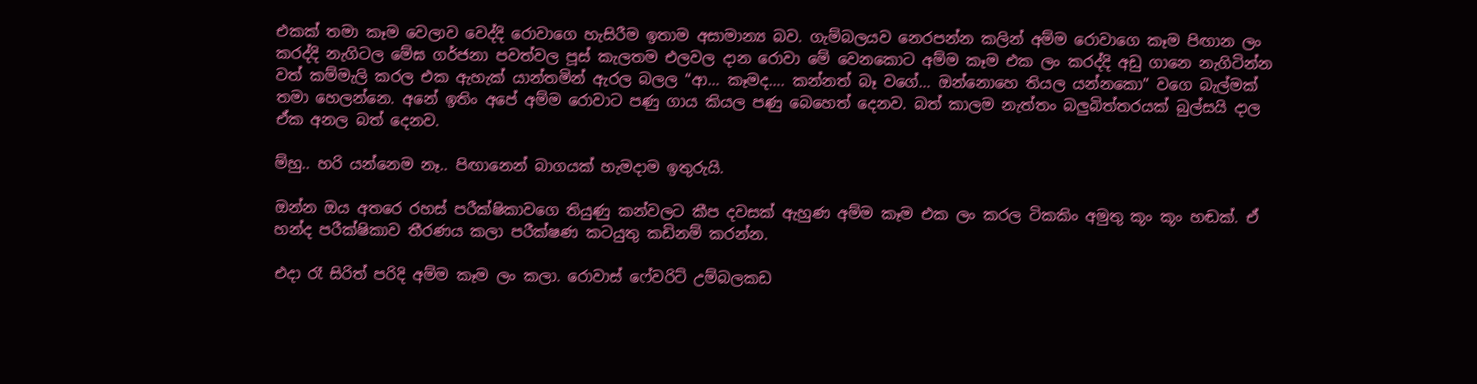එකක් තමා කෑම වෙලාව වෙද්දි රොවාගෙ හැසිරීම ඉතාම අසාමාන්‍ය බව. ගැම්බලයව නෙරපන්න කලින් අම්ම රොවාගෙ කෑම පිඟාන ලං කරද්දි නැගිටල මේඝ ගර්ජනා පවත්වල පූස් කැලතම එලවල දාන රොවා මේ වෙනකොට අම්ම කෑම එක ලං කරද්දි අඩු ගානෙ නැගිටින්න වත් කම්මැලි කරල එක ඇහැක් යාන්තමින් ඇරල බලල “ආ… කෑමද…. කන්නත් බෑ වගේ… ඔන්නොහෙ තියල යන්නකො” වගෙ බැල්මක් තමා හෙලන්නෙ. අනේ ඉතිං අපේ අම්ම රොවාට පණු ගාය කියල පණු බෙහෙත් දෙනව. බත් කාලම නැත්තං බලුබිත්තරයක් බුල්සයි දාල ඒක අනල බත් දෙනව.

ම්හු.. හරි යන්නෙම නෑ.. පිඟානෙන් බාගයක් හැමදාම ඉතුරුයි.

ඔන්න ඔය අතරෙ රහස් පරීක්ෂිකාවගෙ තියුණු කන්වලට කීප දවසක් ඇහුණ අම්ම කෑම එක ලං කරල ටිකකිං අමුතු කූං කූං හඬක්. ඒ හන්ද පරීක්ෂිකාව තීරණය කලා පරීක්ෂණ කටයුතු කඩිනම් කරන්න.

එදා රෑ සිරිත් පරිදි අම්ම කෑම ලං කලා. රොවාස් ෆේවරිට් උම්බලකඩ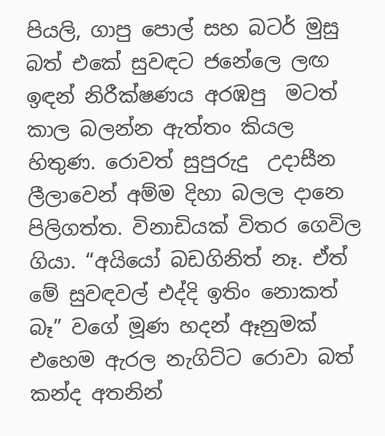පියලි, ගාපු පොල් සහ බටර් මුසු බත් එකේ සුවඳට ජනේලෙ ලඟ ඉඳන් නිරීක්ෂණය අරඹපු  මටත් කාල බලන්න ඇත්තං කියල හිතුණ. රොවත් සුපුරුදු  උදාසීන ලීලාවෙන් අම්ම දිහා බලල දානෙ පිලිගත්ත. විනාඩියක් විතර ගෙවිල ගියා. “අයියෝ බඩගිනිත් නෑ. ඒත් මේ සුවඳවල් එද්දි ඉතිං නොකත් බෑ” වගේ මූණ හදන් ඈනුමක් එහෙම ඇරල නැගිට්ට රොවා බත් කන්ද අතනින්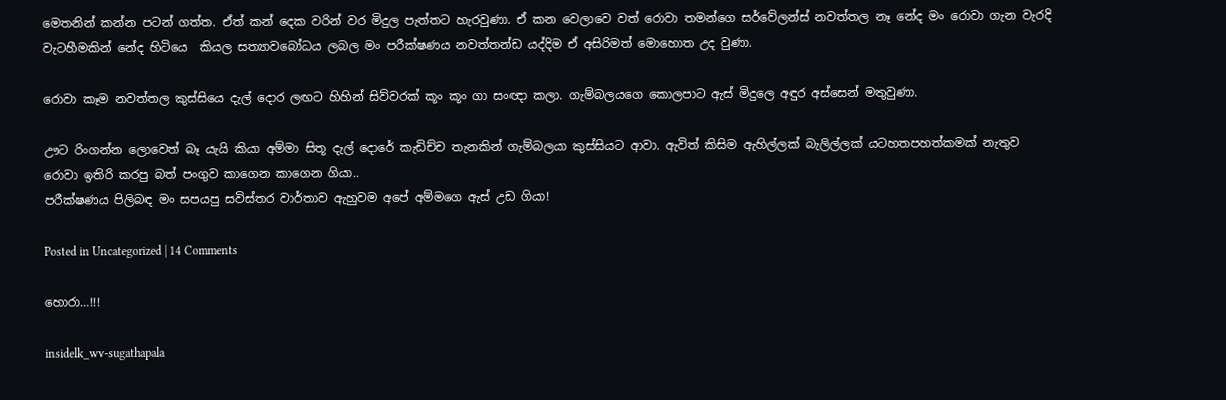මෙතනින් කන්න පටන් ගත්ත. ඒත් කන් දෙක වරින් වර මිදුල පැත්තට හැරවුණා. ඒ කන වෙලාවෙ වත් රොවා තමන්ගෙ සර්වේලන්ස් නවත්තල නෑ නේද මං රොවා ගැන වැරදි වැටහීමකින් නේද හිටියෙ  කියල සත්‍යාවබෝධය ලබල මං පරීක්ෂණය නවත්තන්ඩ යද්දිම ඒ අසිරිමත් මොහොත උද වුණා.

රොවා කෑම නවත්තල කුස්සියෙ දැල් දොර ලඟට හිහින් සිව්වරක් කූං කූං ගා සංඥා කලා. ගැම්බලයගෙ කොලපාට ඇස් මිදුලෙ අඳුර අස්සෙන් මතුවුණා.

ඌට රිංගන්න ලොවෙත් බෑ යැයි කියා අම්මා සිතූ දැල් දොරේ කැඩිච්ච තැනකින් ගැම්බලයා කුස්සියට ආවා. ඇවිත් කිසිම ඇහිල්ලක් බැලිල්ලක් යටහතපහත්කමක් නැතුව රොවා ඉතිරි කරපු බත් පංගුව කාගෙන කාගෙන ගියා..
පරීක්ෂණය පිලිබඳ මං සපයපු සවිස්තර වාර්තාව ඇහුවම අපේ අම්මගෙ ඇස් උඩ ගියා!

Posted in Uncategorized | 14 Comments

හොරා…!!!

insidelk_wv-sugathapala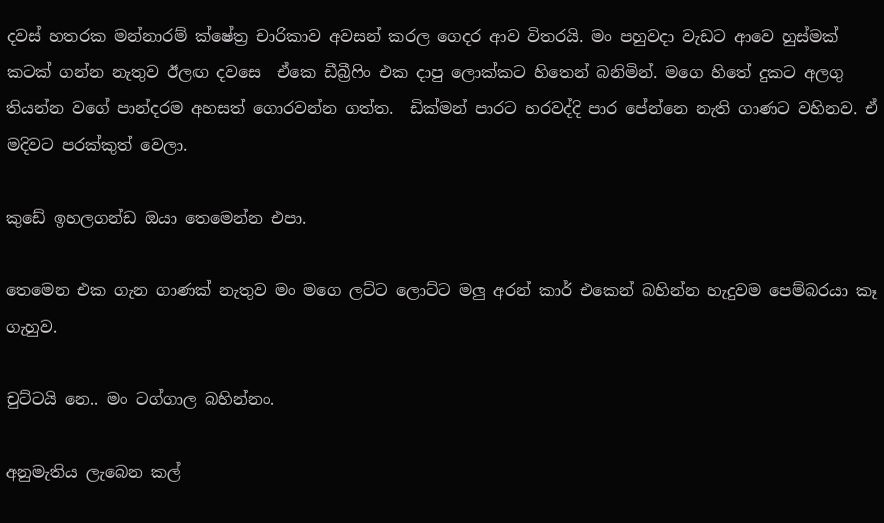දවස් හතරක මන්නාරම් ක්ෂේත්‍ර චාරිකාව අවසන් කරල ගෙදර ආව විතරයි. මං පහුවදා වැඩට ආවෙ හුස්මක් කටක් ගන්න නැතුව ඊලඟ දවසෙ  ඒකෙ ඩීබ්‍රීෆිං එක දාපු ලොක්කට හිතෙන් බනිමින්. මගෙ හිතේ දුකට අලගු තියන්න වගේ පාන්දරම අහසත් ගොරවන්න ගත්ත.  ඩික්මන් පාරට හරවද්දි පාර පේන්නෙ නැති ගාණට වහිනව. ඒ මදිවට පරක්කුත් වෙලා.

කුඩේ ඉහලගන්ඩ ඔයා තෙමෙන්න එපා.

තෙමෙන එක ගැන ගාණක් නැතුව මං මගෙ ලට්ට ලොට්ට මලු අරන් කාර් එකෙන් බහින්න හැදුවම පෙම්බරයා කෑ ගැහුව.

චුට්ටයි නෙ.. මං ටග්ගාල බහින්නං.

අනුමැතිය ලැබෙන කල්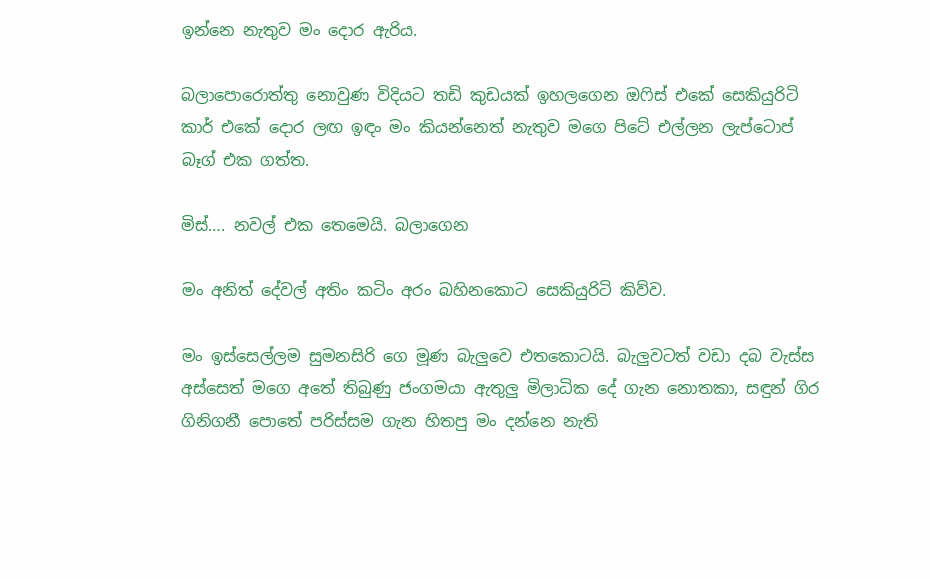ඉන්නෙ නැතුව මං දොර ඇරිය.

බලාපොරොත්තු නොවුණ විදියට තඩි කුඩයක් ඉහලගෙන ඔෆිස් එකේ සෙකියුරිටි කාර් එකේ දොර ලඟ ඉඳං මං කියන්නෙත් නැතුව මගෙ පිටේ එල්ලන ලැප්ටොප් බෑග් එක ගත්ත.

මිස්…. නවල් එක තෙමෙයි. බලාගෙන

මං අනිත් දේවල් අතිං කටිං අරං බහිනකොට සෙකියුරිටි කිව්ව.

මං ඉස්සෙල්ලම සුමනසිරි ගෙ මූණ බැලුවෙ එතකොටයි. බැලුවටත් වඩා දබ වැස්ස අස්සෙත් මගෙ අතේ තිබුණු ජංගමයා ඇතුලු මිලාධික දේ ගැන නොතකා, සඳුන් ගිර ගිනිගනී පොතේ පරිස්සම ගැන හිතපු මං දන්නෙ නැති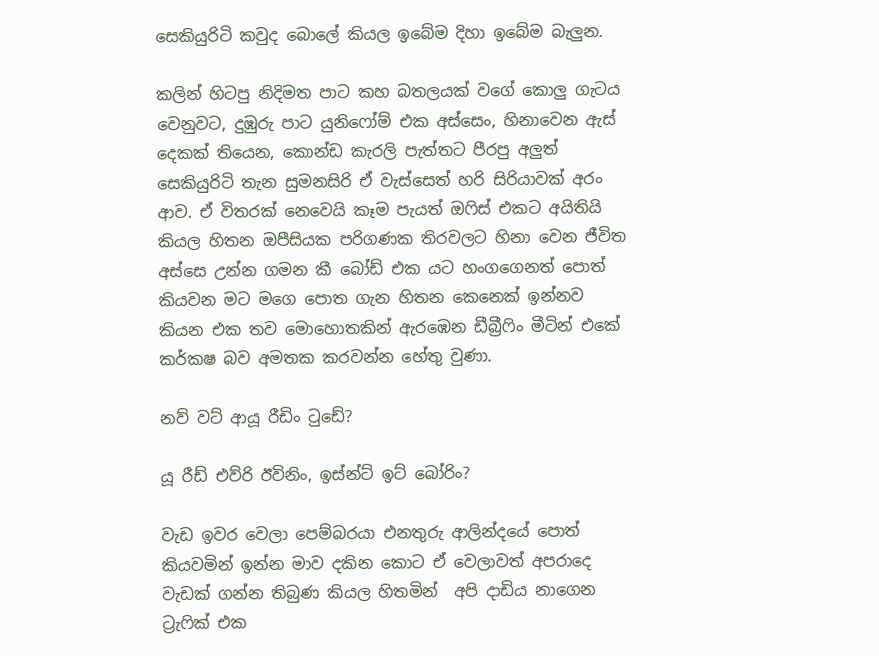සෙකියුරිටි කවුද බොලේ කියල ඉබේම දිහා ඉබේම බැලුන.

කලින් හිටපු නිදිමත පාට කහ බතලයක් වගේ කොලු ගැටය වෙනුවට, දුඹුරු පාට යුනිෆෝම් එක අස්සෙං, හිනාවෙන ඇස් දෙකක් තියෙන, කොන්ඩ කැරලි පැත්තට පීරපු අලුත් සෙකියුරිටි තැන සුමනසිරි ඒ වැස්සෙත් හරි සිරියාවක් අරං ආව. ඒ විතරක් නෙවෙයි කෑම පැයත් ඔෆිස් එකට අයිතියි කියල හිතන ඔපීසියක පරිගණක තිරවලට හිනා වෙන ජීවිත අස්සෙ උන්න ගමන කී බෝඩ් එක යට හංගගෙනත් පොත් කියවන මට මගෙ පොත ගැන හිතන කෙනෙක් ඉන්නව කියන එක තව මොහොතකින් ඇරඹෙන ඩීබ්‍රීෆිං මීටින් එකේ කර්කෂ බව අමතක කරවන්න හේතු වුණා.

නව් වට් ආයූ රීඩිං ටුඩේ?

යූ රීඩ් එව්රි ඊවිනිං, ඉස්න්ට් ඉට් බෝරිං?

වැඩ ඉවර වෙලා පෙම්බරයා එනතුරු ආලින්දයේ පොත් කියවමින් ඉන්න මාව දකින කොට ඒ වෙලාවත් අපරාදෙ වැඩක් ගන්න තිබුණ කියල හිතමින්  අපි දාඩිය නාගෙන ට්‍රැෆික් එක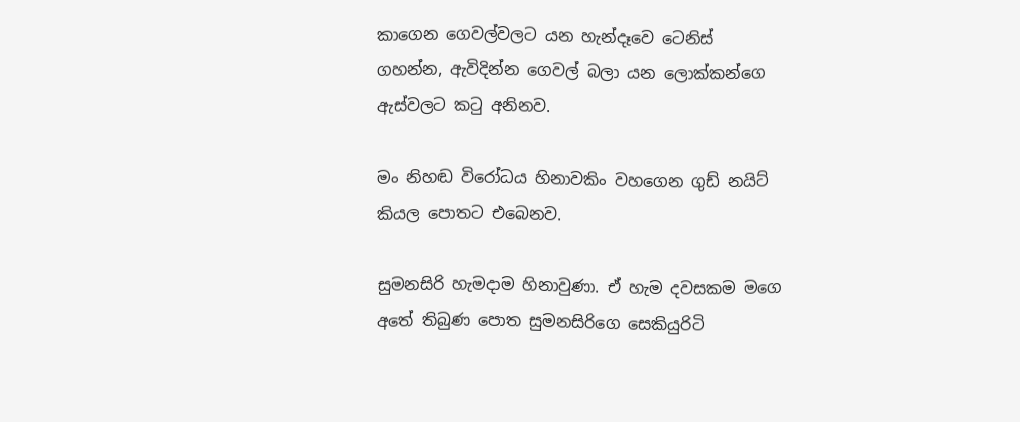කාගෙන ගෙවල්වලට යන හැන්දෑවෙ ටෙනිස් ගහන්න, ඇවිදින්න ගෙවල් බලා යන ලොක්කන්ගෙ ඇස්වලට කටු අනිනව.

මං නිහඬ විරෝධය හිනාවකිං වහගෙන ගුඩ් නයිට් කියල පොතට එබෙනව.

සුමනසිරි හැමදාම හිනාවුණා. ඒ හැම දවසකම මගෙ අතේ තිබුණ පොත සුමනසිරිගෙ සෙකියුරිටි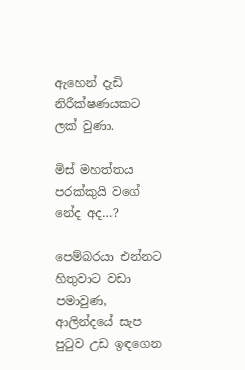ඇහෙන් දැඩි නිරීක්ෂණයකට ලක් වුණා.

මිස් මහත්තය පරක්කුයි වගේ නේද අද…?

පෙම්බරයා එන්නට හිතුවාට වඩා පමාවුණ, ආලින්දයේ සැප පුටුව උඩ ඉඳගෙන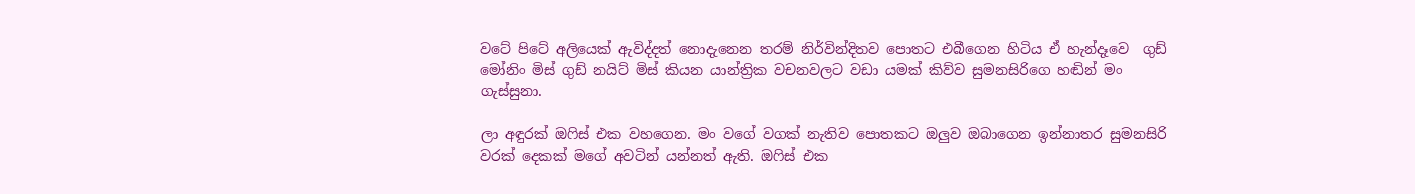වටේ පිටේ අලියෙක් ඇවිද්දත් නොදැනෙන තරම් නිර්වින්දිතව පොතට එබීගෙන හිටිය ඒ හැන්දෑවෙ  ගුඩ් මෝනිං මිස් ගුඩ් නයිට් මිස් කියන යාන්ත්‍රික වචනවලට වඩා යමක් කිව්ව සුමනසිරිගෙ හඬින් මං ගැස්සුනා.

ලා අඳුරක් ඔෆිස් එක වහගෙන. මං වගේ වගක් නැතිව පොතකට ඔලුව ඔබාගෙන ඉන්නාතර සුමනසිරි වරක් දෙකක් මගේ අවටින් යන්නත් ඇති. ඔෆිස් එක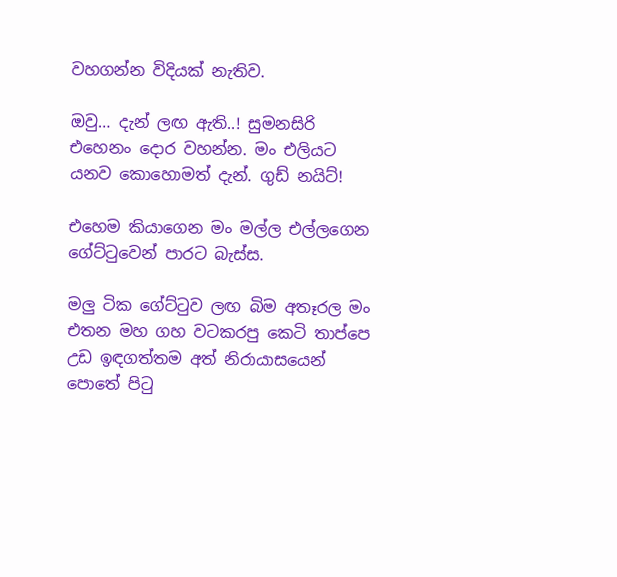වහගන්න විදියක් නැතිව.

ඔවු… දැන් ලඟ ඇති..! සුමනසිරි එහෙනං දොර වහන්න. මං එලියට යනව කොහොමත් දැන්. ගුඩ් නයිට්!

එහෙම කියාගෙන මං මල්ල එල්ලගෙන ගේට්ටුවෙන් පාරට බැස්ස.

මලු ටික ගේට්ටුව ලඟ බිම අතෑරල මං එතන මහ ගහ වටකරපු කෙටි තාප්පෙ උඩ ඉඳගත්තම අත් නිරායාසයෙන් පොතේ පිටු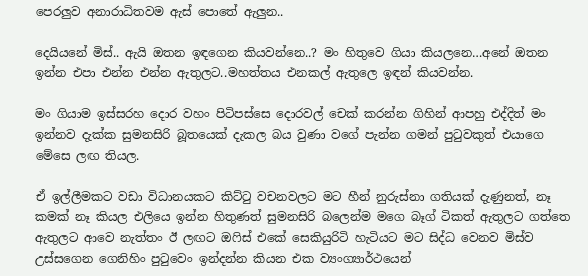පෙරලුව අනාරාධිතවම ඇස් පොතේ ඇලුන..

දෙයියනේ මිස්.. ඇයි ඔතන ඉඳගෙන කියවන්නෙ..? මං හිතුවෙ ගියා කියලනෙ…අනේ ඔතන ඉන්න එපා එන්න එන්න ඇතුලට..මහත්තය එනකල් ඇතුලෙ ඉඳන් කියවන්න.

මං ගියාම ඉස්සරහ දොර වහං පිටිපස්සෙ දොරවල් චෙක් කරන්න ගිහින් ආපහු එද්දිත් මං ඉන්නව දැක්ක සුමනසිරි බූතයෙක් දැකල බය වුණා වගේ පැන්න ගමන් පුටුවකුත් එයාගෙ මේසෙ ලඟ තියල.

ඒ ඉල්ලීමකට වඩා විධානයකට කිට්ටු වචනවලට මට හීන් නුරුස්නා ගතියක් දැණුනත්, නෑ කමක් නෑ කියල එලියෙ ඉන්න හිතුණත් සුමනසිරි බලෙන්ම මගෙ බෑග් ටිකත් ඇතුලට ගත්තෙ ඇතුලට ආවෙ නැත්තං ඊ ලඟට ඔෆිස් එකේ සෙකියුරිටි හැටියට මට සිද්ධ වෙනව මිස්ව උස්සගෙන ගෙනිහිං පුටුවෙං ඉන්දන්න කියන එක ව්‍යංග්‍යාර්ථයෙන්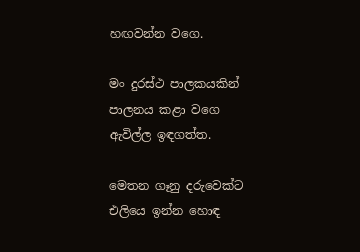හඟවන්න වගෙ.

මං දුරස්ථ පාලකයකින් පාලනය කළා වගෙ ඇවිල්ල ඉඳගත්ත.

මෙතන ගෑනු දරුවෙක්ට එලියෙ ඉන්න හොඳ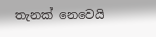තැනක් නෙවෙයි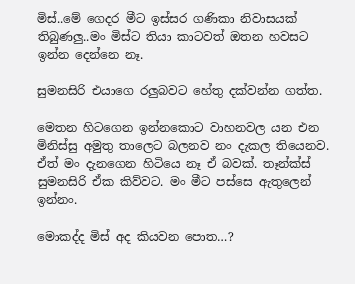මිස්..මේ ගෙදර මීට ඉස්සර ගණිකා නිවාසයක් තිබුණලු..මං මිස්ට තියා කාටවත් ඔතන හවසට ඉන්න දෙන්නෙ නෑ.

සුමනසිරි එයාගෙ රලුබවට හේතු දක්වන්න ගත්ත.

මෙතන හිටගෙන ඉන්නකොට වාහනවල යන එන මිනිස්සු අමුතු තාලෙට බලනව නං දැකල තියෙනව. ඒත් මං දැනගෙන හිටියෙ නෑ ඒ බවක්. තෑන්ක්ස් සුමනසිරි ඒක කිව්වට. මං මීට පස්සෙ ඇතුලෙන් ඉන්නං.

මොකද්ද මිස් අද කියවන පොත…?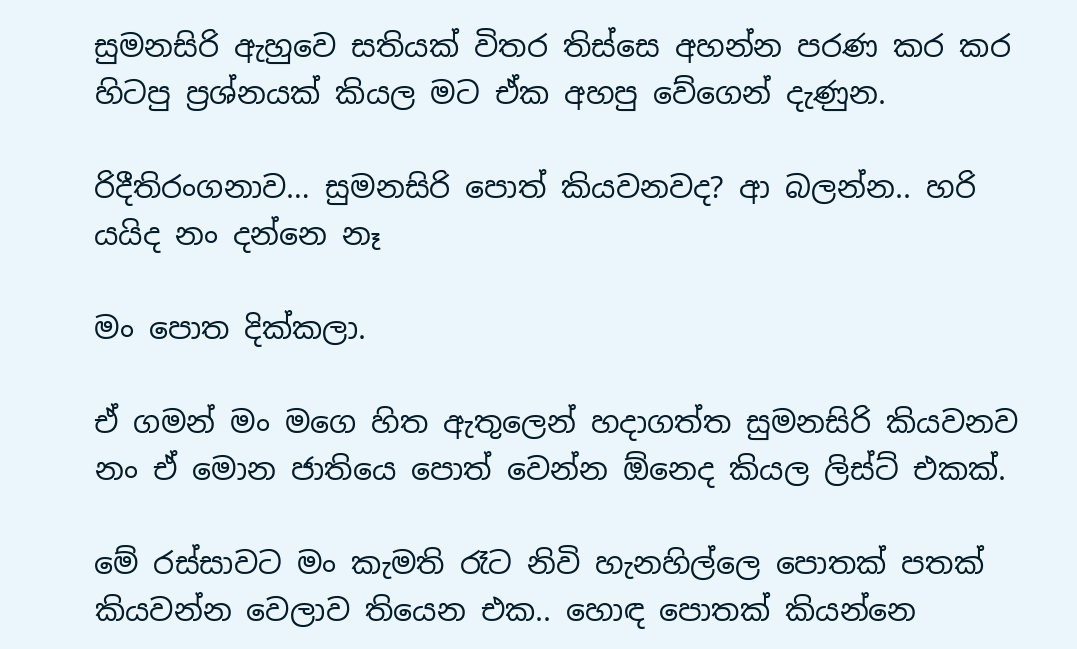සුමනසිරි ඇහුවෙ සතියක් විතර තිස්සෙ අහන්න පරණ කර කර හිටපු ප්‍රශ්නයක් කියල මට ඒක අහපු වේගෙන් දැණුන.

රිදීතිරංගනාව… සුමනසිරි පොත් කියවනවද? ආ බලන්න.. හරි යයිද නං දන්නෙ නෑ

මං පොත දික්කලා.

ඒ ගමන් මං මගෙ හිත ඇතුලෙන් හදාගත්ත සුමනසිරි කියවනව නං ඒ මොන ජාතියෙ පොත් වෙන්න ඕනෙද කියල ලිස්ට් එකක්.

මේ රස්සාවට මං කැමති රෑට නිවි හැනහිල්ලෙ පොතක් පතක් කියවන්න වෙලාව තියෙන එක.. හොඳ පොතක් කියන්නෙ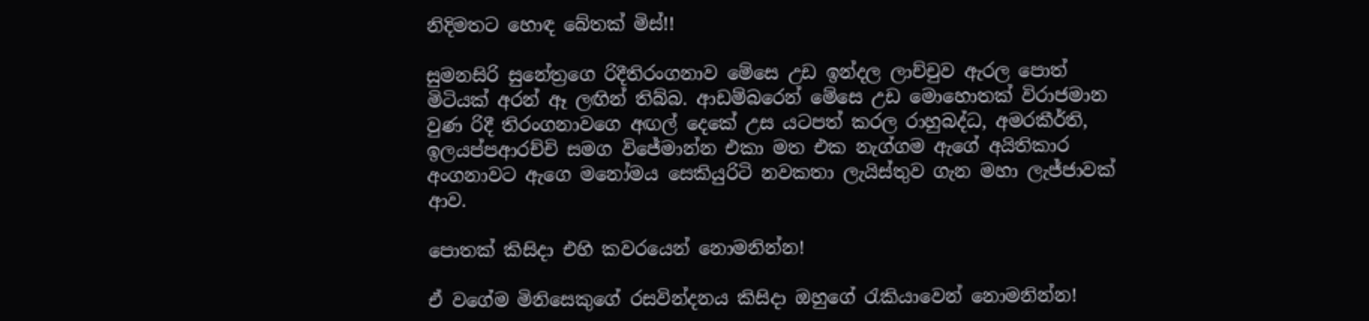නිදිමතට හොඳ බේතක් මිස්!!

සුමනසිරි සුනේත්‍රගෙ රිදීතිරංගනාව මේසෙ උඩ ඉන්දල ලාච්චුව ඇරල පොත් මිටියක් අරන් ඈ ලඟින් තිබ්බ. ආඩම්බරෙන් මේසෙ උඩ මොහොතක් විරාජමාන වුණ රිදී තිරංගනාවගෙ අඟල් දෙකේ උස යටපත් කරල රාහුබද්ධ, අමරකීර්ති, ඉලයප්පආරච්චි සමග විජේමාන්න එකා මත එක නැග්ගම ඇගේ අයිතිකාර අංගනාවට ඇගෙ මනෝමය සෙකියුරිටි නවකතා ලැයිස්තුව ගැන මහා ලැජ්ජාවක් ආව.

පොතක් කිසිදා එහි කවරයෙන් නොමනින්න!

ඒ වගේම මිනිසෙකුගේ රසවින්දනය කිසිදා ඔහුගේ රැකියාවෙන් නොමනින්න!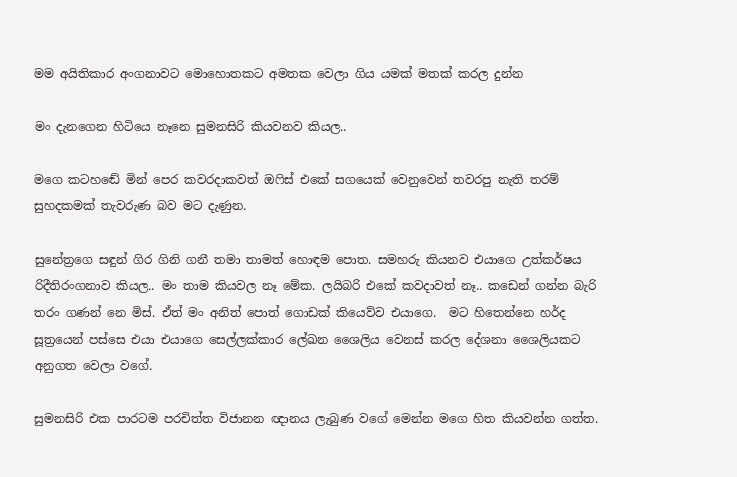මම අයිතිකාර අංගනාවට මොහොතකට අමතක වෙලා ගිය යමක් මතක් කරල දුන්න

මං දැනගෙන හිටියෙ නෑනෙ සුමනසිරි කියවනව කියල..

මගෙ කටහඬේ මින් පෙර කවරදාකවත් ඔෆිස් එකේ සගයෙක් වෙනුවෙන් තවරපු නැති තරම් සුහදකමක් තැවරුණ බව මට දැණුන.

සුනේත්‍රගෙ සඳුන් ගිර ගිනි ගනී තමා තාමත් හොඳම පොත. සමහරු කියනව එයාගෙ උත්කර්ෂය රිදීතිරංගනාව කියල.. මං තාම කියවල නෑ මේක. ලයිබරි එකේ කවදාවත් නෑ.. කඩෙන් ගන්න බැරි තරං ගණන් නෙ මිස්. ඒත් මං අනිත් පොත් ගොඩක් කියෙව්ව එයාගෙ.  මට හිතෙන්නෙ හර්ද සූත්‍රයෙන් පස්සෙ එයා එයාගෙ සෙල්ලක්කාර ලේඛන ශෛලිය වෙනස් කරල දේශනා ශෛලියකට අනුගත වෙලා වගේ.

සුමනසිරි එක පාරටම පරචිත්ත විජානන ඥානය ලැබුණ වගේ මෙන්න මගෙ හිත කියවන්න ගත්ත.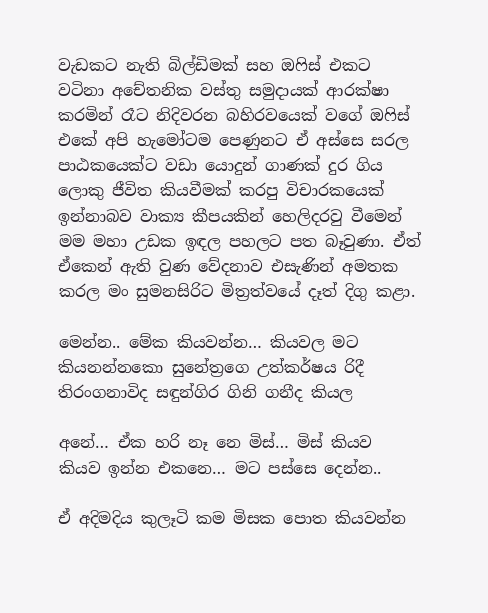වැඩකට නැති බිල්ඩිමක් සහ ඔෆිස් එකට වටිනා අචේතනික වස්තු සමුදායක් ආරක්ෂා කරමින් රෑට නිදිවරන බහිරවයෙක් වගේ ඔෆිස් එකේ අපි හැමෝටම පෙණුනට ඒ අස්සෙ සරල පාඨකයෙක්ට වඩා යොදුන් ගාණක් දුර ගිය ලොකු ජීවිත කියවීමක් කරපු විචාරකයෙක් ඉන්නාබව වාක්‍ය කීපයකින් හෙලිදරවු වීමෙන් මම මහා උඩක ඉඳල පහලට පත බෑවුණා. ඒත් ඒකෙන් ඇති වුණ වේදනාව එසැණින් අමතක කරල මං සුමනසිරිට මිත්‍රත්වයේ දෑත් දිගු කළා.

මෙන්න.. මේක කියවන්න… කියවල මට කියනන්නකො සුනේත්‍රගෙ උත්කර්ෂය රිදී තිරංගනාවිද සඳුන්ගිර ගිනි ගනීද කියල

අනේ… ඒක හරි නෑ නෙ මිස්… මිස් කියව කියව ඉන්න එකනෙ… මට පස්සෙ දෙන්න..

ඒ අදිමදිය කුලෑටි කම මිසක පොත කියවන්න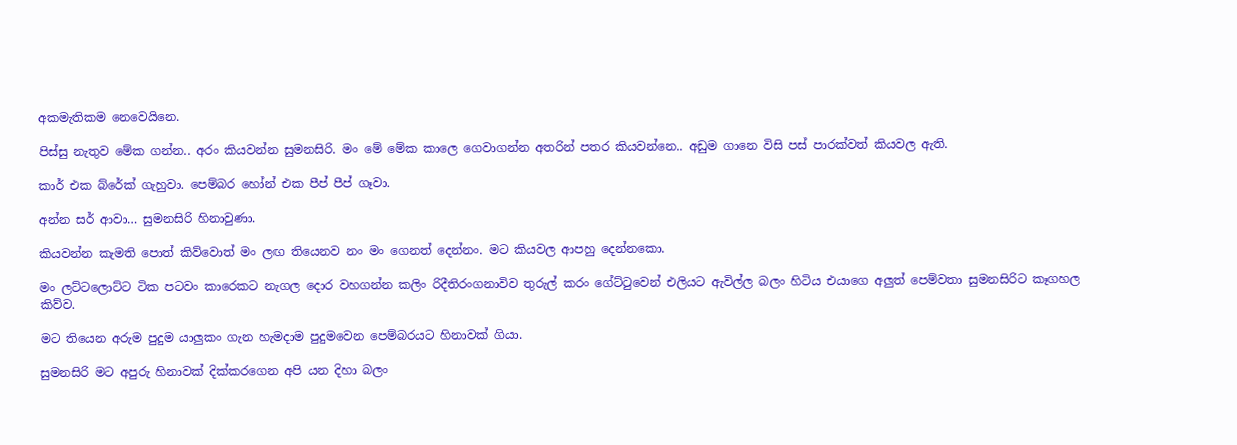අකමැතිකම නෙවෙයිනෙ.

පිස්සු නැතුව මේක ගන්න.. අරං කියවන්න සුමනසිරි. මං මේ මේක කාලෙ ගෙවාගන්න අතරින් පතර කියවන්නෙ.. අඩුම ගානෙ විසි පස් පාරක්වත් කියවල ඇති.

කාර් එක බ්රේක් ගැහුවා. පෙම්බර හෝන් එක පීප් පීප් ගෑවා.

අන්න සර් ආවා… සුමනසිරි හිනාවුණා.

කියවන්න කැමති පොත් කිව්වොත් මං ලඟ තියෙනව නං මං ගෙනත් දෙන්නං. මට කියවල ආපහු දෙන්නකො.

මං ලට්ටලොට්ට ටික පටවං කාරෙකට නැගල දොර වහගන්න කලිං රිදීතිරංගනාවිව තුරුල් කරං ගේට්ටුවෙන් එලියට ඇවිල්ල බලං හිටිය එයාගෙ අලුත් පෙම්වතා සුමනසිරිට කෑගහල කිව්ව.

මට තියෙන අරුම පුදුම යාලුකං ගැන හැමදාම පුදුමවෙන පෙම්බරයට හිනාවක් ගියා.

සුමනසිරි මට අපුරු හිනාවක් දික්කරගෙන අපි යන දිහා බලං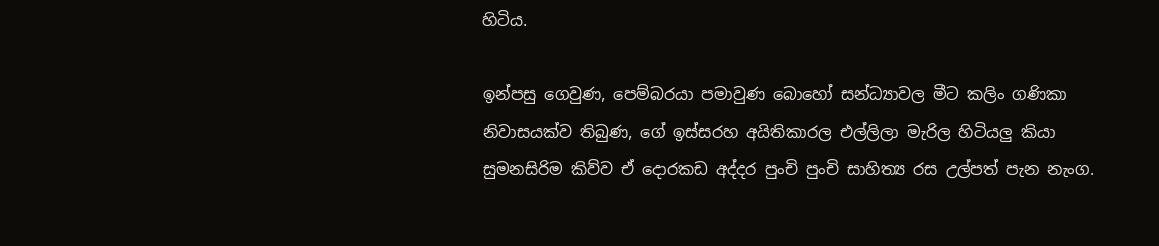හිටිය.

ඉන්පසු ගෙවුණ, පෙම්බරයා පමාවුණ බොහෝ සන්ධ්‍යාවල මීට කලිං ගණිකා නිවාසයක්ව තිබුණ, ගේ ඉස්සරහ අයිතිකාරල එල්ලිලා මැරිල හිටියලු කියා සුමනසිරිම කිව්ව ඒ දොරකඩ අද්දර පුංචි පුංචි සාහිත්‍ය රස උල්පත් පැන නැංග.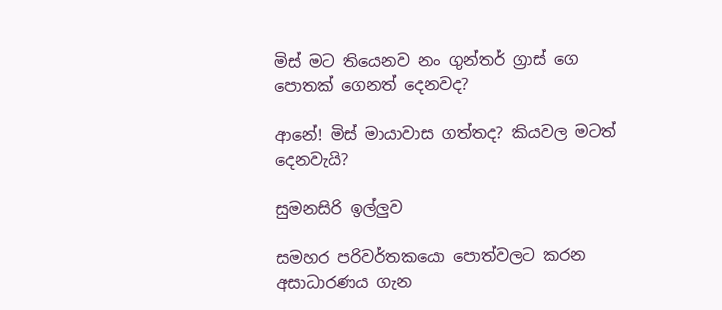මිස් මට තියෙනව නං ගුන්තර් ග්‍රාස් ගෙ පොතක් ගෙනත් දෙනවද?

ආනේ! මිස් මායාවාස ගත්තද? කියවල මටත් දෙනවැයි?

සුමනසිරි ඉල්ලුව

සමහර පරිවර්තකයො පොත්වලට කරන අසාධාරණය ගැන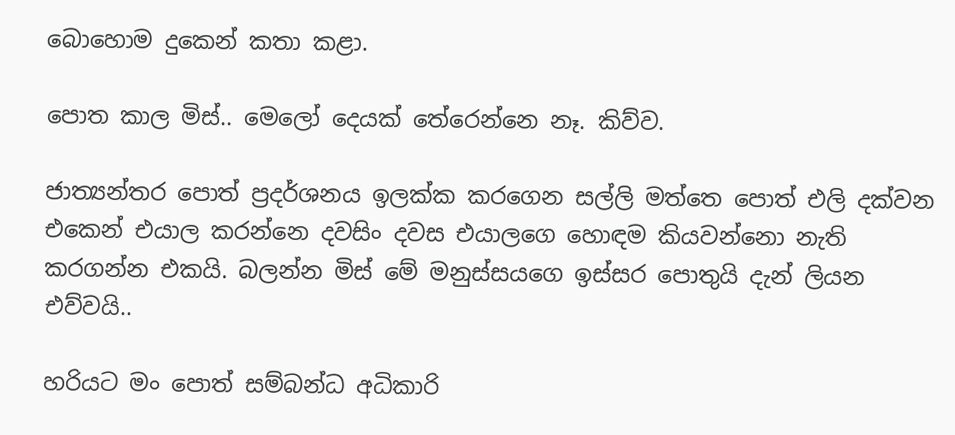බොහොම දුකෙන් කතා කළා.

පොත කාල මිස්.. මෙලෝ දෙයක් තේරෙන්නෙ නෑ. කිව්ව.

ජාත්‍යන්තර පොත් ප්‍රදර්ශනය ඉලක්ක කරගෙන සල්ලි මත්තෙ පොත් එලි දක්වන එකෙන් එයාල කරන්නෙ දවසිං දවස එයාලගෙ හොඳම කියවන්නො නැති කරගන්න එකයි. බලන්න මිස් මේ මනුස්සයගෙ ඉස්සර පොතුයි දැන් ලියන එව්වයි..

හරියට මං පොත් සම්බන්ධ අධිකාරි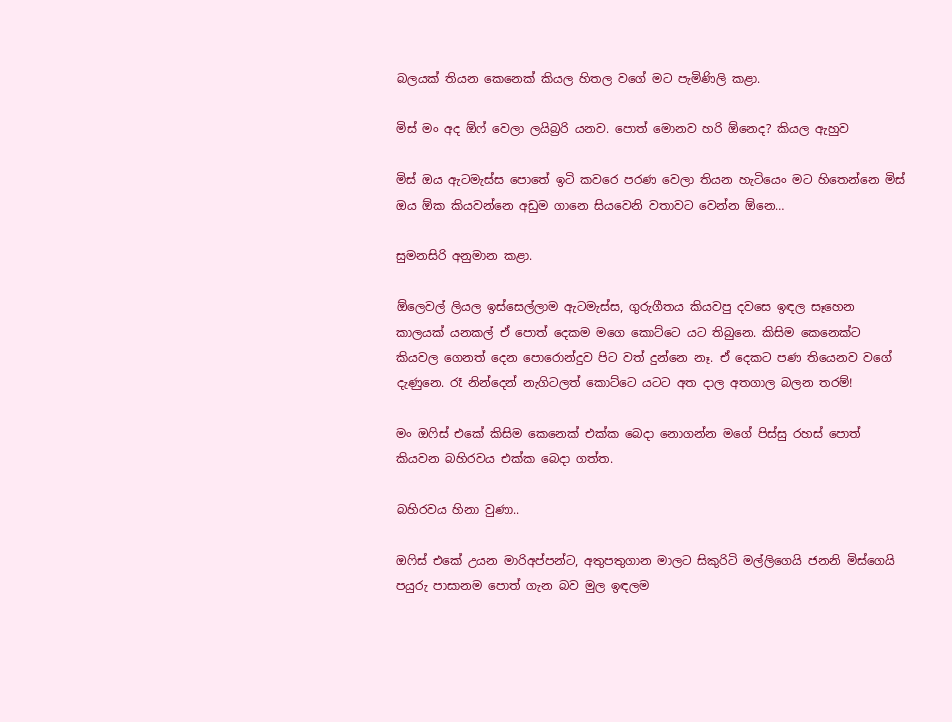බලයක් තියන කෙනෙක් කියල හිතල වගේ මට පැමිණිලි කළා.

මිස් මං අද ඕෆ් වෙලා ලයිබ්‍රරි යනව. පොත් මොනව හරි ඕනෙද? කියල ඇහුව

මිස් ඔය ඇටමැස්ස පොතේ ඉටි කවරෙ පරණ වෙලා තියන හැටියෙං මට හිතෙන්නෙ මිස් ඔය ඕක කියවන්නෙ අඩුම ගානෙ සියවෙනි වතාවට වෙන්න ඕනෙ…

සුමනසිරි අනුමාන කළා.

ඕලෙවල් ලියල ඉස්සෙල්ලාම ඇටමැස්ස, ගුරුගීතය කියවපු දවසෙ ඉඳල සෑහෙන කාලයක් යනකල් ඒ පොත් දෙකම මගෙ කොට්ටෙ යට තිබුනෙ. කිසිම කෙනෙක්ට කියවල ගෙනත් දෙන පොරොන්දුව පිට වත් දුන්නෙ නෑ. ඒ දෙකට පණ තියෙනව වගේ දැණුනෙ. රෑ නින්දෙන් නැගිටලත් කොට්ටෙ යටට අත දාල අතගාල බලන තරම්!

මං ඔෆිස් එකේ කිසිම කෙනෙක් එක්ක බෙදා නොගන්න මගේ පිස්සු රහස් පොත් කියවන බහිරවය එක්ක බෙදා ගත්ත.

බහිරවය හිනා වුණා..

ඔෆිස් එකේ උයන මාරිඅප්පන්ට, අතුපතුගාන මාලට සිකුරිටි මල්ලිගෙයි ජනනි මිස්ගෙයි පයුරු පාසානම පොත් ගැන බව මුල ඉඳලම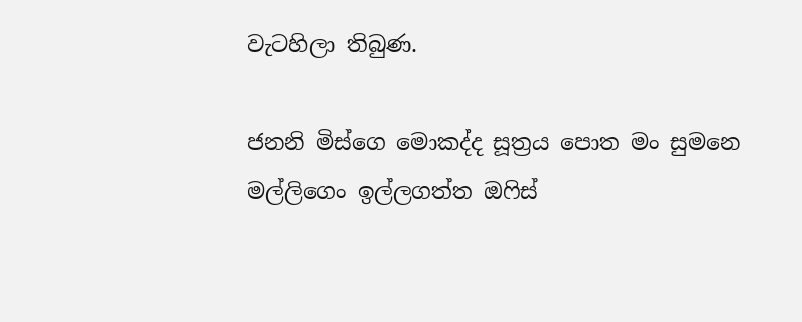වැටහිලා තිබුණ.

ජනනි මිස්ගෙ මොකද්ද සූත්‍රය පොත මං සුමනෙ මල්ලිගෙං ඉල්ලගත්ත ඔෆිස්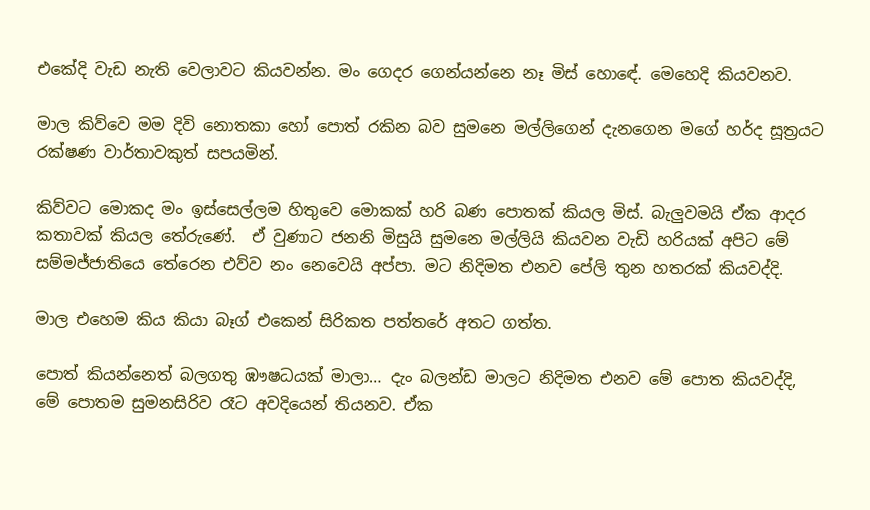එකේදි වැඩ නැති වෙලාවට කියවන්න. මං ගෙදර ගෙන්යන්නෙ නෑ මිස් හොඳේ. මෙහෙදි කියවනව.

මාල කිව්වෙ මම දිවි නොතකා හෝ පොත් රකින බව සුමනෙ මල්ලිගෙන් දැනගෙන මගේ හර්ද සූත්‍රයට රක්ෂණ වාර්තාවකුත් සපයමින්.

කිව්වට මොකද මං ඉස්සෙල්ලම හිතුවෙ මොකක් හරි බණ පොතක් කියල මිස්. බැලුවමයි ඒක ආදර කතාවක් කියල තේරුණේ.  ඒ වුණාට ජනනි මිසුයි සුමනෙ මල්ලියි කියවන වැඩි හරියක් අපිට මේ සම්මජ්ජාතියෙ තේරෙන එව්ව නං නෙවෙයි අප්පා. මට නිදිමත එනව පේලි තුන හතරක් කියවද්දි.

මාල එහෙම කිය කියා බෑග් එකෙන් සිරිකත පත්තරේ අතට ගත්ත.

පොත් කියන්නෙත් බලගතු ඹෟෂධයක් මාලා… දැං බලන්ඩ මාලට නිදිමත එනව මේ පොත කියවද්දි, මේ පොතම සුමනසිරිව රෑට අවදියෙන් තියනව. ඒක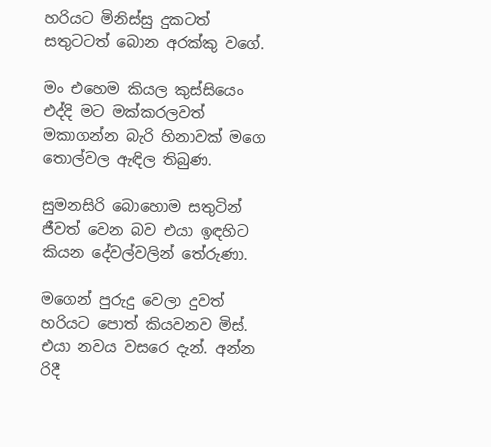හරියට මිනිස්සු දුකටත් සතුටටත් බොන අරක්කු වගේ.

මං එහෙම කියල කුස්සියෙං එද්දි මට මක්කරලවත් මකාගන්න බැරි හිනාවක් මගෙ තොල්වල ඇඳිල තිබුණ.

සුමනසිරි බොහොම සතුටින් ජීවත් වෙන බව එයා ඉඳහිට කියන දේවල්වලින් තේරුණා.

මගෙන් පුරුදු වෙලා දුවත් හරියට පොත් කියවනව මිස්. එයා නවය වසරෙ දැන්. අන්න රිදී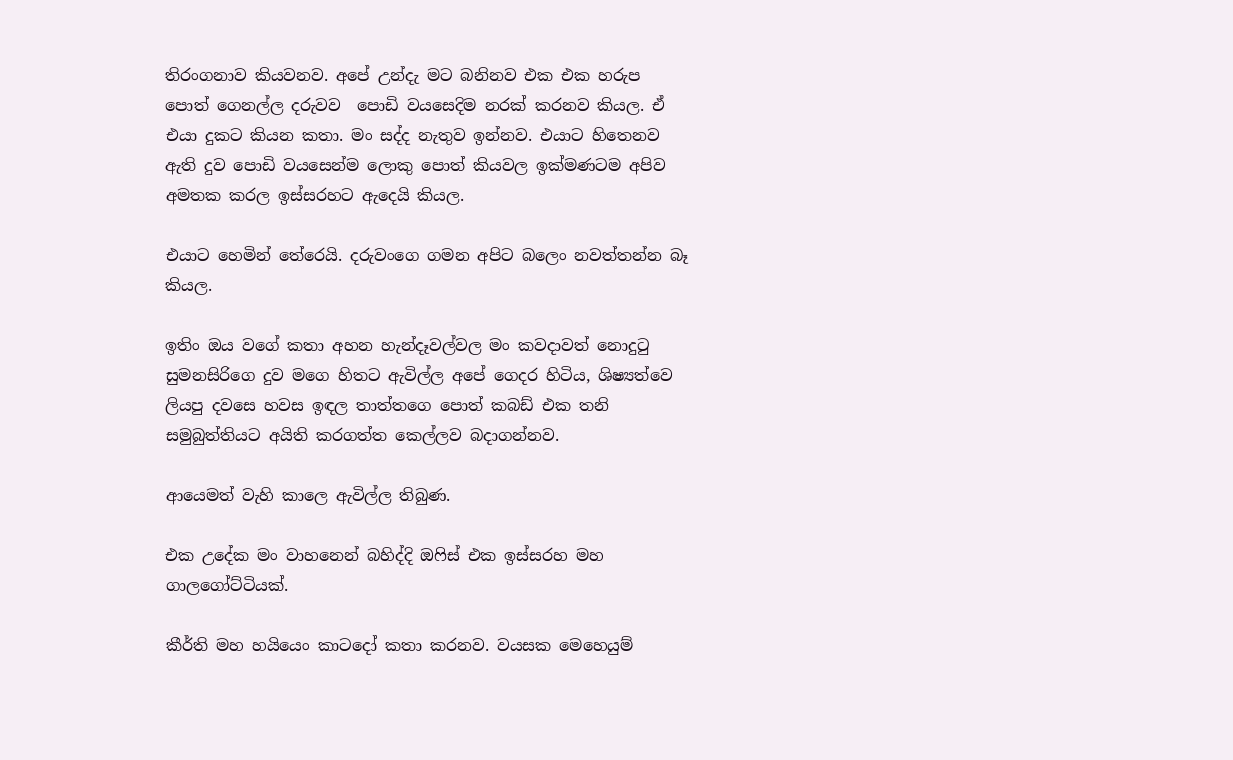තිරංගනාව කියවනව. අපේ උන්දැ මට බනිනව එක එක හරුප පොත් ගෙනල්ල දරුවව  පොඩි වයසෙදිම නරක් කරනව කියල. ඒ එයා දුකට කියන කතා. මං සද්ද නැතුව ඉන්නව. එයාට හිතෙනව ඇති දුව පොඩි වයසෙන්ම ලොකු පොත් කියවල ඉක්මණටම අපිව අමතක කරල ඉස්සරහට ඇදෙයි කියල.

එයාට හෙමින් තේරෙයි. දරුවංගෙ ගමන අපිට බලෙං නවත්තන්න බෑ කියල.

ඉතිං ඔය වගේ කතා අහන හැන්දෑවල්වල මං කවදාවත් නොදුටු සුමනසිරිගෙ දුව මගෙ හිතට ඇවිල්ල අපේ ගෙදර හිටිය, ශිෂ්‍යත්වෙ ලියපු දවසෙ හවස ඉඳල තාත්තගෙ පොත් කබඩ් එක තනි සමුබුත්තියට අයිති කරගත්ත කෙල්ලව බදාගන්නව.

ආයෙමත් වැහි කාලෙ ඇවිල්ල තිබුණ.

එක උදේක මං වාහනෙන් බහිද්දි ඔෆිස් එක ඉස්සරහ මහ ගාලගෝට්ටියක්.

කීර්ති මහ හයියෙං කාටදෝ කතා කරනව. වයසක මෙහෙයුම්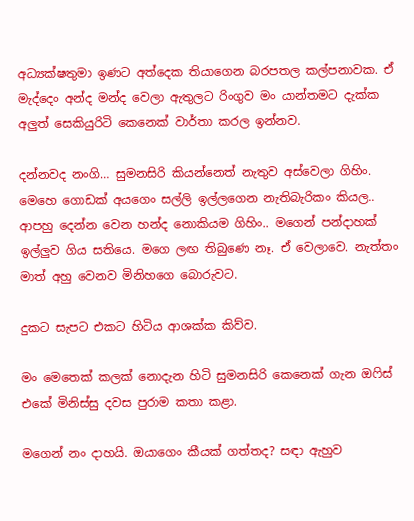අධ්‍යක්ෂතුමා ඉණට අත්දෙක තියාගෙන බරපතල කල්පනාවක. ඒ මැද්දෙං අන්ද මන්ද වෙලා ඇතුලට රිංගුව මං යාන්තමට දැක්ක අලුත් සෙකියුරිටි කෙනෙක් වාර්තා කරල ඉන්නව.

දන්නවද නංගි… සුමනසිරි කියන්නෙත් නැතුව අස්වෙලා ගිහිං. මෙහෙ ගොඩක් අයගෙං සල්ලි ඉල්ලගෙන නැතිබැරිකං කියල.. ආපහු දෙන්න වෙන හන්ද නොකියම ගිහිං.. මගෙන් පන්දාහක් ඉල්ලුව ගිය සතියෙ. මගෙ ලඟ තිබුණෙ නෑ. ඒ වෙලාවෙ. නැත්තං මාත් අහු වෙනව මිනිහගෙ බොරුවට.

දුකට සැපට එකට හිටිය ආශක්ක කිව්ව.

මං මෙතෙක් කලක් නොදැන හිටි සුමනසිරි කෙනෙක් ගැන ඔෆිස් එකේ මිනිස්සු දවස පුරාම කතා කළා.

මගෙන් නං දාහයි. ඔයාගෙං කීයක් ගත්තද? සඳා ඇහුව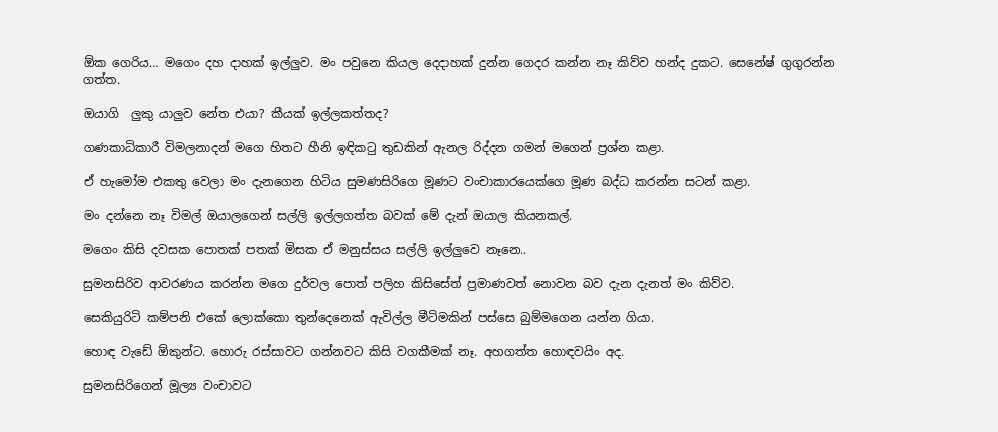ඕක ගෙරිය… මගෙං දහ දාහක් ඉල්ලුව. මං පවුනෙ කියල දෙදාහක් දුන්න ගෙදර කන්න නෑ කිව්ව හන්ද දුකට. සෙනේෂ් ගුගුරන්න ගත්ත.

ඔයාගි  ලුකු යාලුව නේත එයා? කීයක් ඉල්ලකත්තද?

ගණකාධිකාරී විමලනාදන් මගෙ හිතට හීනි ඉඳිකටු තුඩකින් ඇනල රිද්දන ගමන් මගෙන් ප්‍රශ්න කළා.

ඒ හැමෝම එකතු වෙලා මං දැනගෙන හිටිය සුමණසිරිගෙ මූණට වංචාකාරයෙක්ගෙ මූණ බද්ධ කරන්න සටන් කළා.

මං දන්නෙ නෑ විමල් ඔයාලගෙන් සල්ලි ඉල්ලගත්ත බවක් මේ දැන් ඔයාල කියනකල්.

මගෙං කිසි දවසක පොතක් පතක් මිසක ඒ මනුස්සය සල්ලි ඉල්ලුවෙ නෑනෙ..

සුමනසිරිව ආවරණය කරන්න මගෙ දුර්වල පොත් පලිහ කිසිසේත් ප්‍රමාණවත් නොවන බව දැන දැනත් මං කිව්ව.

සෙකියුරිටි කම්පනි එකේ ලොක්කො තුන්දෙනෙක් ඇවිල්ල මීටිමකින් පස්සෙ බුම්මගෙන යන්න ගියා.

හොඳ වැඩේ ඕකුන්ට. හොරු රස්සාවට ගන්නවට කිසි වගකීමක් නෑ. අහගත්ත හොඳවයිං අද.

සුමනසිරිගෙන් මූල්‍ය වංචාවට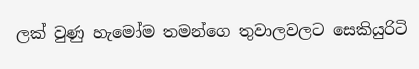ලක් වුණු හැමෝම තමන්ගෙ තුවාලවලට සෙකියුරිටි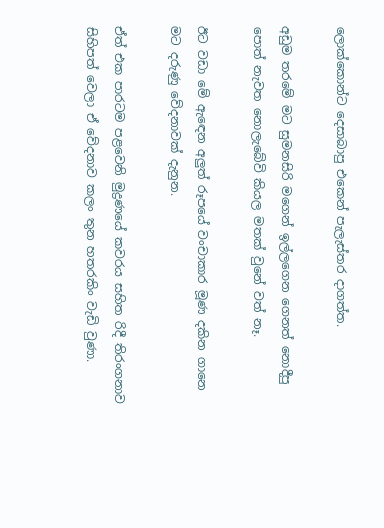ලොක්කොන්ට දෙසාබාපු එකෙන් පැලැස්තර දාගත්ත.

අඩුම තරමේ මට සුමනසිරි මගෙන් ඉල්ලගෙන ගෙනත් නොදීපු පොත් නැවත නොලැබේවි කියල මතක් වුනේ වත් නෑ.

ඊට වඩා මේ ඇඳෙන අලුත් රූපයේ වංචාකාර මූණ දකින ගානෙ මට දරුණු වේදනාවක් දැනුන.

ඒත් එක පාරටම පළවෙනි මුද්‍රණයේ කවරය සහිත රිදී තිරංගනාව සිහිපත් වෙලා ඒ වේදනාව කලං තුන හතරකිං වැඩි වුණා.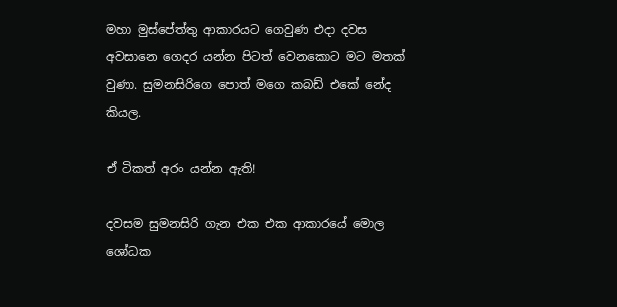මහා මුස්පේත්තු ආකාරයට ගෙවුණ එදා දවස අවසානෙ ගෙදර යන්න පිටත් වෙනකොට මට මතක් වුණා. සුමනසිරිගෙ පොත් මගෙ කබඩ් එකේ නේද කියල.

ඒ ටිකත් අරං යන්න ඇති!

දවසම සුමනසිරි ගැන එක එක ආකාරයේ මොල ශෝධක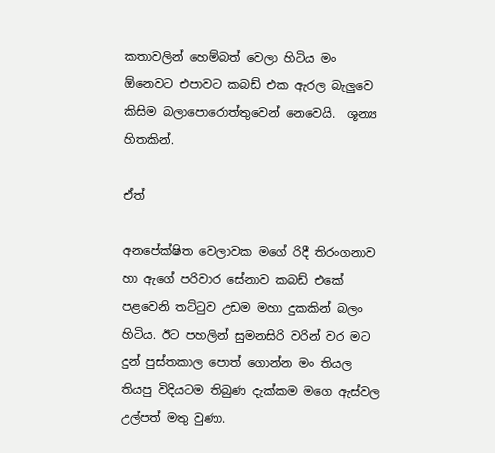කතාවලින් හෙම්බත් වෙලා හිටිය මං ඕනෙවට එපාවට කබඩ් එක ඇරල බැලුවෙ කිසිම බලාපොරොත්තුවෙන් නෙවෙයි.  ශූන්‍ය හිතකින්.

ඒත්

අනපේක්ෂිත වෙලාවක මගේ රිදී තිරංගනාව හා ඇගේ පරිවාර සේනාව කබඩ් එකේ පළවෙනි තට්ටුව උඩම මහා දුකකින් බලං හිටිය. ඊට පහලින් සුමනසිරි වරින් වර මට දුන් පුස්තකාල පොත් ගොන්න මං තියල තියපු විදියටම තිබුණ දැක්කම මගෙ ඇස්වල උල්පත් මතු වුණා.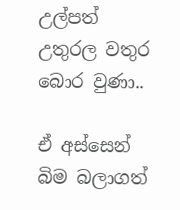උල්පත් උතුරල වතුර බොර වුණා..

ඒ අස්සෙන් බිම බලාගත්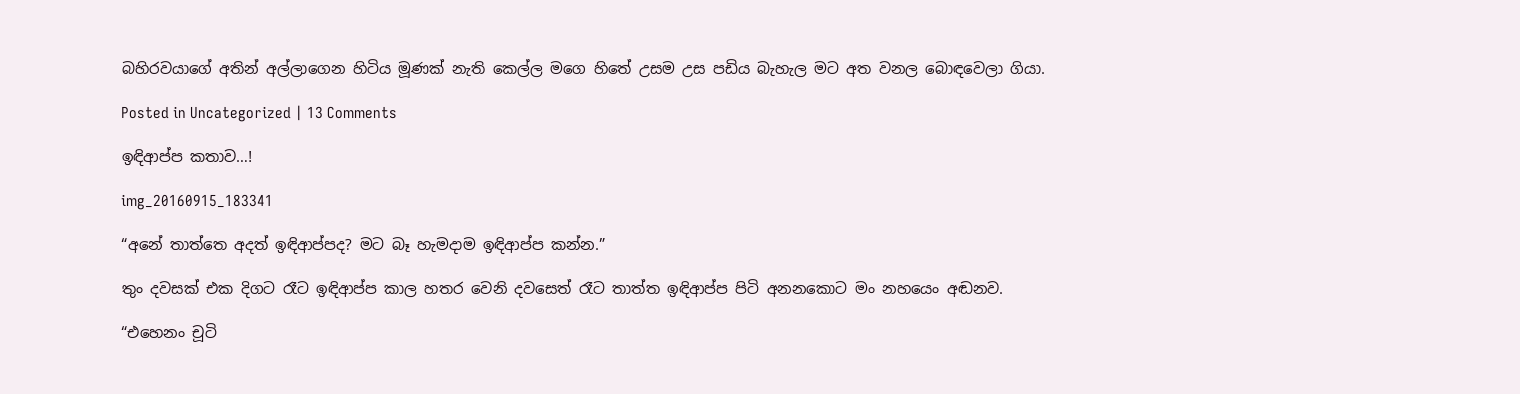බහිරවයාගේ අතින් අල්ලාගෙන හිටිය මූණක් නැති කෙල්ල මගෙ හිතේ උසම උස පඩිය බැහැල මට අත වනල බොඳවෙලා ගියා.

Posted in Uncategorized | 13 Comments

ඉඳිආප්ප කතාව…!

img_20160915_183341

“අනේ තාත්තෙ අදත් ඉඳිආප්පද? මට බෑ හැමදාම ඉඳිආප්ප කන්න.”

තුං දවසක් එක දිගට රෑට ඉඳිආප්ප කාල හතර වෙනි දවසෙත් රෑට තාත්ත ඉඳිආප්ප පිටි අනනකොට මං නහයෙං අඬනව.

“එහෙනං චූටි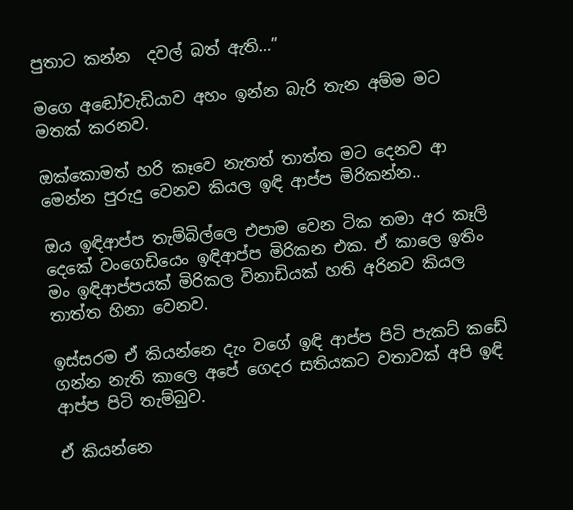පුතාට කන්න  දවල් බත් ඇති…”

මගෙ අඬෝවැඩියාව අහං ඉන්න බැරි තැන අම්ම මට මතක් කරනව.

ඔක්කොමත් හරි කෑවෙ නැතත් තාත්ත මට දෙනව ආ මෙන්න පුරුදු වෙනව කියල ඉඳි ආප්ප මිරිකන්න..

ඔය ඉඳිආප්ප තැම්බිල්ලෙ එපාම වෙන ටික තමා අර කෑලි දෙකේ වංගෙඩියෙං ඉඳිආප්ප මිරිකන එක. ඒ කාලෙ ඉතිං මං ඉඳිආප්පයක් මිරිකල විනාඩියක් හති අරිනව කියල තාත්ත හිනා වෙනව.

ඉස්සරම ඒ කියන්නෙ දැං වගේ ඉඳි ආප්ප පිටි පැකට් කඩේ ගන්න නැති කාලෙ අපේ ගෙදර සතියකට වතාවක් අපි ඉඳි ආප්ප පිටි තැම්බුව.

ඒ කියන්නෙ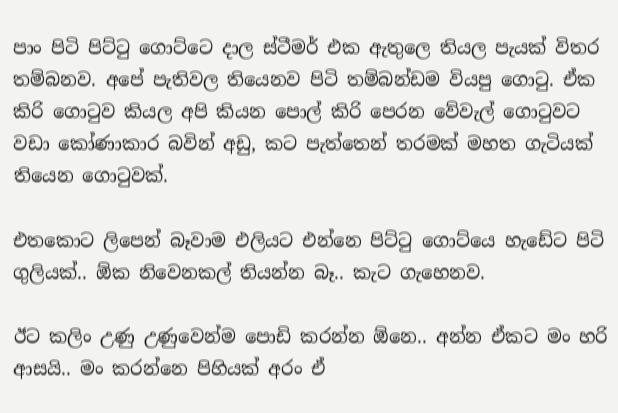පාං පිටි පිට්ටු ගොට්ටෙ දාල ස්ටීමර් එක ඇතුලෙ තියල පැයක් විතර තම්බනව. අපේ පැතිවල තියෙනව පිටි තම්බන්ඩම වියපු ගොටු. ඒක කිරි ගොටුව කියල අපි කියන පොල් කිරි පෙරන වේවැල් ගොටුවට වඩා කෝණාකාර බවින් අඩු, කට පැත්තෙන් තරමක් මහත ගැටියක් තියෙන ගොටුවක්.

එතකොට ලිපෙන් බෑවාම එලියට එන්නෙ පිට්ටු ගොට්යෙ හැඩේට පිටි ගුලියක්.. ඕක නිවෙනකල් තියන්න බෑ.. කැට ගැහෙනව.

ඊට කලිං උණු උණුවෙන්ම පොඩි කරන්න ඕනෙ.. අන්න ඒකට මං හරි ආසයි.. මං කරන්නෙ පිහියක් අරං ඒ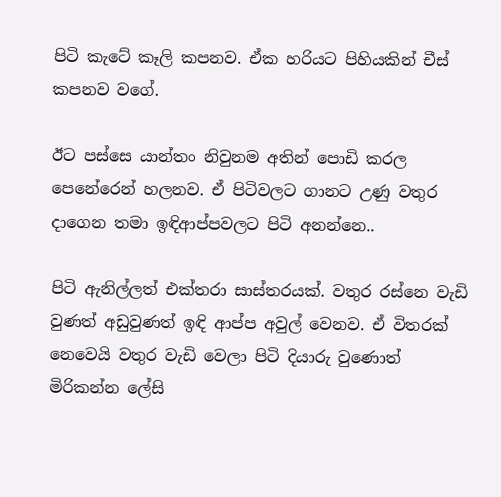පිටි කැටේ කෑලි කපනව. ඒක හරියට පිහියකින් චීස් කපනව වගේ.

ඊට පස්සෙ යාන්තං නිවුනම අතින් පොඩි කරල පෙනේරෙන් හලනව. ඒ පිටිවලට ගානට උණු වතුර දාගෙන තමා ඉඳිආප්පවලට පිටි අනන්නෙ..

පිටි ඇනිල්ලත් එක්තරා සාස්තරයක්. වතුර රස්නෙ වැඩි වුණත් අඩුවුණත් ඉඳි ආප්ප අවුල් වෙනව. ඒ විතරක් නෙවෙයි වතුර වැඩි වෙලා පිටි දියාරු වුණොත් මිරිකන්න ලේසි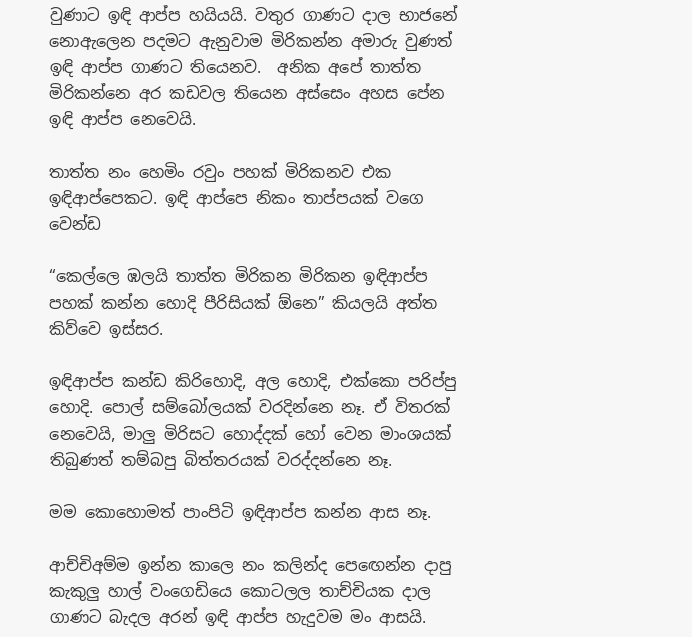වුණාට ඉඳි ආප්ප හයියයි. වතුර ගාණට දාල භාජනේ නොඇලෙන පදමට ඇනුවාම මිරිකන්න අමාරු වුණත් ඉඳි ආප්ප ගාණට තියෙනව.  අනික අපේ තාත්ත මිරිකන්නෙ අර කඩවල තියෙන අස්සෙං අහස පේන ඉඳි ආප්ප නෙවෙයි.

තාත්ත නං හෙමිං රවුං පහක් මිරිකනව එක ඉඳිආප්පෙකට. ඉඳි ආප්පෙ නිකං තාප්පයක් වගෙ වෙන්ඩ

“කෙල්ලෙ ඹලයි තාත්ත මිරිකන මිරිකන ඉඳිආප්ප පහක් කන්න හොදි පීරිසියක් ඕනෙ” කියලයි අත්ත කිව්වෙ ඉස්සර.

ඉඳිආප්ප කන්ඩ කිරිහොදි, අල හොදි, එක්කො පරිප්පු හොදි. පොල් සම්බෝලයක් වරදින්නෙ නෑ. ඒ විතරක් නෙවෙයි, මාලු මිරිසට හොද්දක් හෝ වෙන මාංශයක් තිබුණත් තම්බපු බිත්තරයක් වරද්දන්නෙ නෑ.

මම කොහොමත් පාංපිටි ඉඳිආප්ප කන්න ආස නෑ.

ආච්චිඅම්ම ඉන්න කාලෙ නං කලින්ද පෙ‍ඟෙන්න දාපු කැකුලු හාල් වංගෙඩියෙ කොටලල තාච්චියක දාල ගාණට බැදල අරන් ඉඳි ආප්ප හැදුවම මං ආසයි.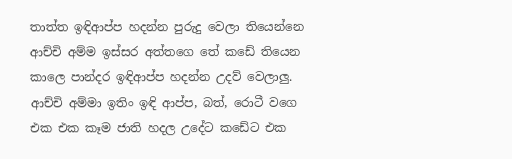තාත්ත ඉඳිආප්ප හදන්න පුරුදු වෙලා තියෙන්නෙ ආච්චි අම්ම ඉස්සර අත්තගෙ තේ කඩේ තියෙන කාලෙ පාන්දර ඉඳිආප්ප හදන්න උදව් වෙලාලු. ආච්චි අම්මා ඉතිං ඉඳි ආප්ප, බත්, රොටී වගෙ එක එක කෑම ජාති හදල උදේට කඩේට එක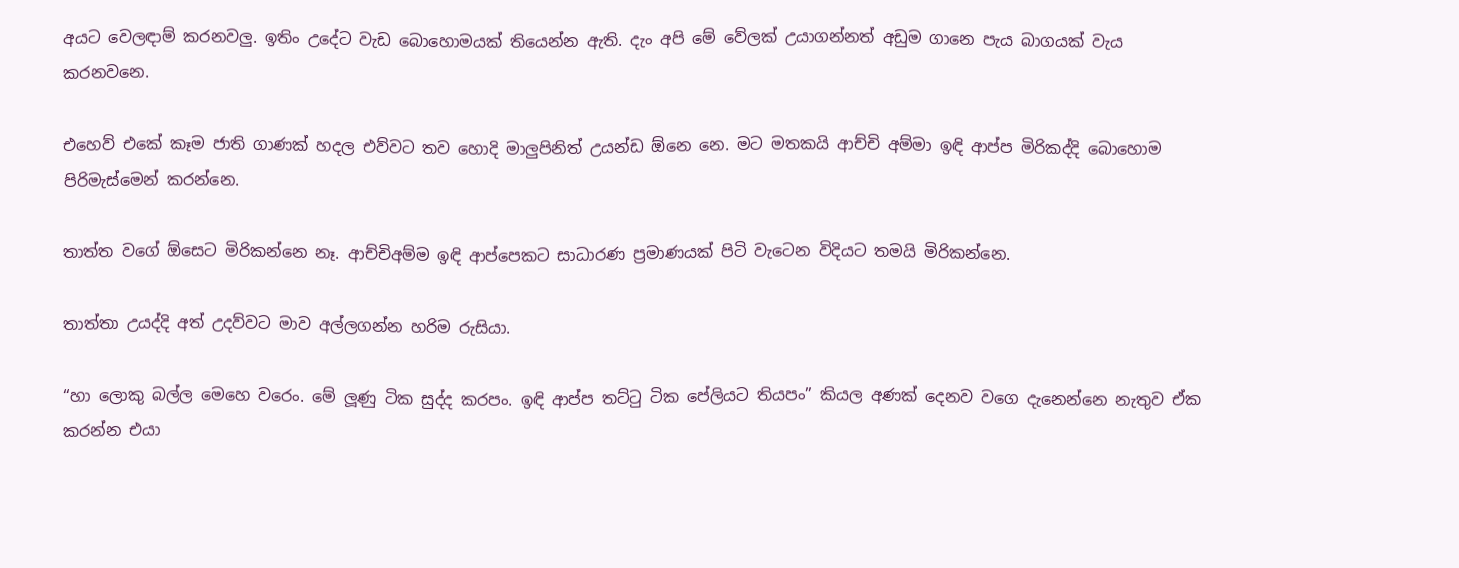අයට වෙලඳාම් කරනවලු. ඉතිං උදේට වැඩ බොහොමයක් තියෙන්න ඇති. දැං අපි මේ වේලක් උයාගන්නත් අඩුම ගානෙ පැය බාගයක් වැය කරනවනෙ.

එහෙව් එකේ කෑම ජාති ගාණක් හදල එව්වට තව හොදි මාලුපිනිත් උයන්ඩ ඕනෙ නෙ. මට මතකයි ආච්චි අම්මා ඉඳි ආප්ප මිරිකද්දි බොහොම පිරිමැස්මෙන් කරන්නෙ.

තාත්ත වගේ ඕසෙට මිරිකන්නෙ නෑ. ආච්චිඅම්ම ඉඳි ආප්පෙකට සාධාරණ ප්‍රමාණයක් පිටි වැටෙන විදියට තමයි මිරිකන්නෙ.

තාත්තා උයද්දි අත් උදව්වට මාව අල්ලගන්න හරිම රුසියා.

“හා ලොකු බල්ල මෙහෙ වරෙං. මේ ලූණු ටික සුද්ද කරපං. ඉඳි ආප්ප තට්ටු ටික පේලියට තියපං” කියල අණක් දෙනව වගෙ දැනෙන්නෙ නැතුව ඒක කරන්න එයා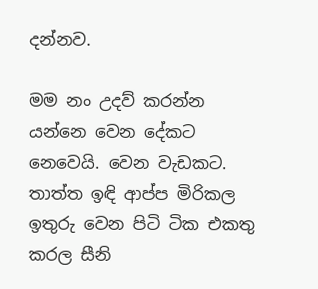දන්නව.

මම නං උදව් කරන්න යන්නෙ වෙන දේකට නෙවෙයි. වෙන වැඩකට. තාත්ත ඉඳි ආප්ප මිරිකල ඉතුරු වෙන පිටි ටික එකතු කරල සීනි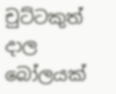චුට්ටකුත් දාල බෝලයක්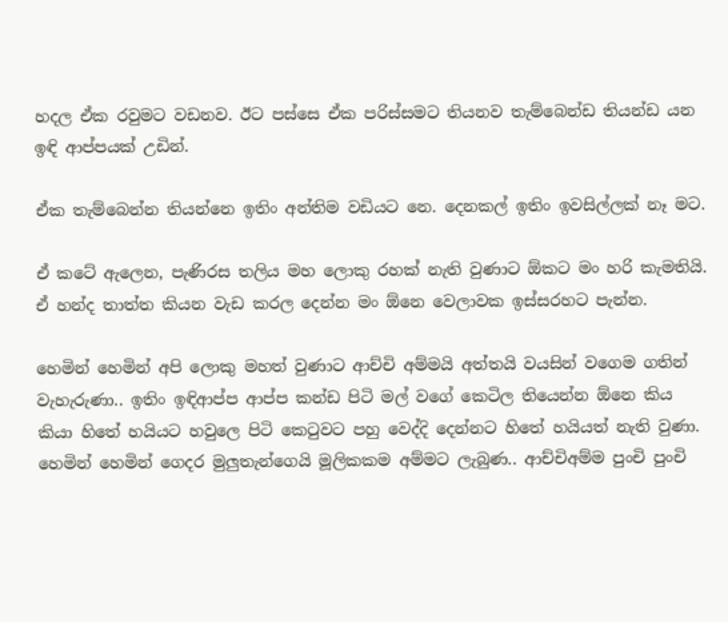හදල ඒක රවුමට වඩනව. ඊට පස්සෙ ඒක පරිස්සමට තියනව තැම්බෙන්ඩ තියන්ඩ යන ඉඳි ආප්පයක් උඩින්.

ඒක තැම්බෙන්න තියන්නෙ ඉතිං අන්තිම වඩියට නෙ. දෙනකල් ඉතිං ඉවසිල්ලක් නෑ මට.

ඒ කටේ ඇලෙන, පැණිරස තලිය මහ ලොකු රහක් නැති වුණාට ඕකට මං හරි කැමතියි. ඒ හන්ද තාත්ත කියන වැඩ කරල දෙන්න මං ඕනෙ වෙලාවක ඉස්සරහට පැන්න.

හෙමින් හෙමින් අපි ලොකු මහත් වුණාට ආච්චි අම්මයි අත්තයි වයසින් වගෙම ගතින් වැහැරුණා.. ඉතිං ඉඳිආප්ප ආප්ප කන්ඩ පිටි මල් වගේ කෙටිල තියෙන්න ඕනෙ කිය කියා හිතේ හයියට හවුලෙ පිටි කෙටුවට පහු වෙද්දි දෙන්නට හිතේ හයියත් නැති වුණා. හෙමින් හෙමින් ගෙදර මුලුතැන්ගෙයි මූලිකකම අම්මට ලැබුණ.. ආච්චිඅම්ම පුංචි පුංචි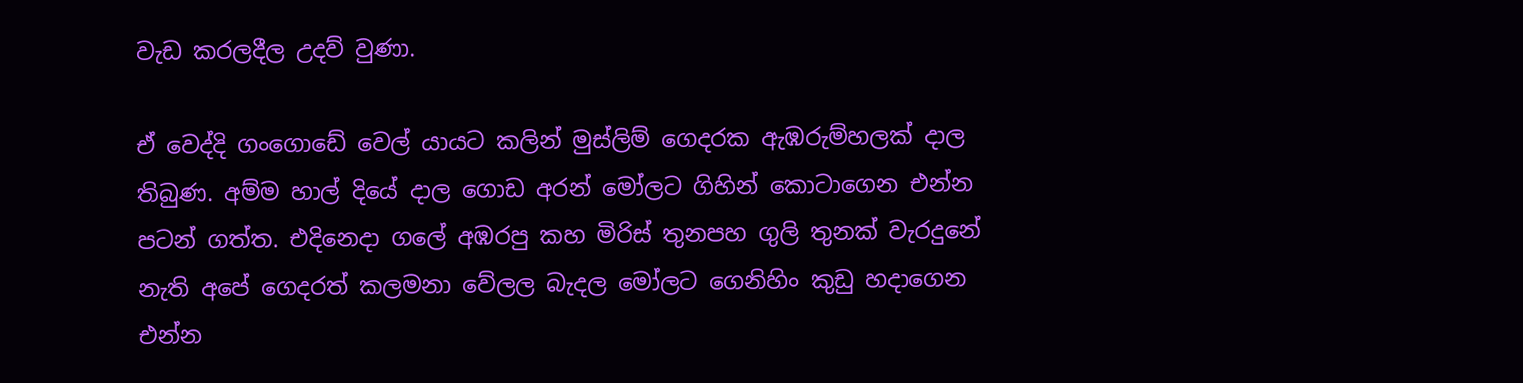වැඩ කරලදීල උදව් වුණා.

ඒ වෙද්දි ගංගොඩේ වෙල් යායට කලින් මුස්ලිම් ගෙදරක ඇඹරුම්හලක් දාල තිබුණ. අම්ම හාල් දියේ දාල ගොඩ අරන් මෝලට ගිහින් කොටාගෙන එන්න පටන් ගත්ත. එදිනෙදා ගලේ අඹරපු කහ මිරිස් තුනපහ ගුලි තුනක් වැරදුනේ නැති අපේ ගෙදරත් කලමනා වේලල බැදල මෝලට ගෙනිහිං කුඩු හදාගෙන එන්න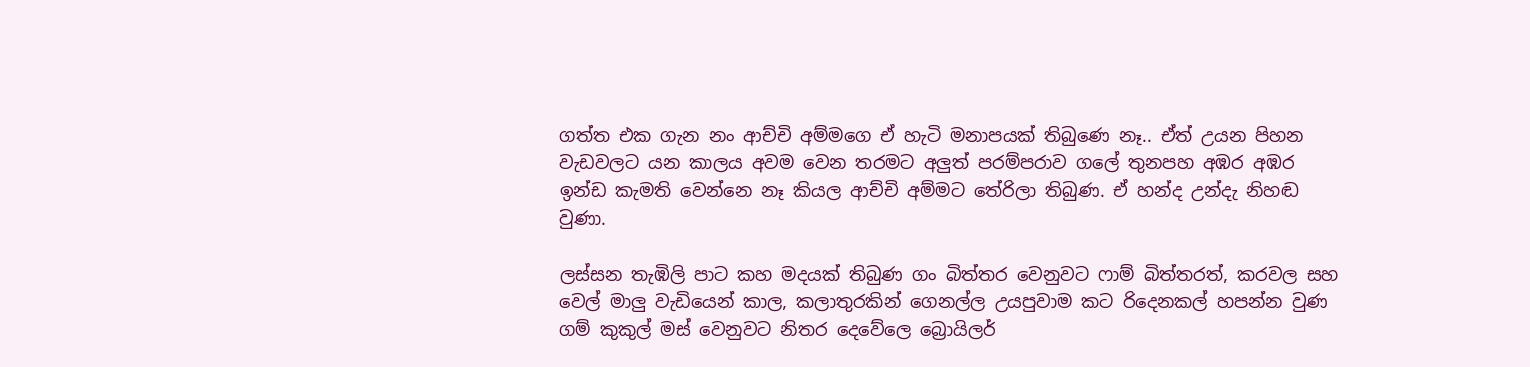ගත්ත එක ගැන නං ආච්චි අම්මගෙ ඒ හැටි මනාපයක් තිබුණෙ නෑ.. ඒත් උයන පිහන වැඩවලට යන කාලය අවම වෙන තරමට අලුත් පරම්පරාව ගලේ තුනපහ අඹර අඹර ඉන්ඩ කැමති වෙන්නෙ නෑ කියල ආච්චි අම්මට තේරිලා තිබුණ. ඒ හන්ද උන්දැ නිහඬ වුණා.

ලස්සන තැඹිලි පාට කහ මදයක් තිබුණ ගං බිත්තර වෙනුවට ෆාම් බිත්තරත්, කරවල සහ වෙල් මාලු වැඩියෙන් කාල, කලාතුරකින් ගෙනල්ල උයපුවාම කට රිදෙනකල් හපන්න වුණ ගම් කුකුල් මස් වෙනුවට නිතර දෙවේලෙ බ්‍රොයිලර්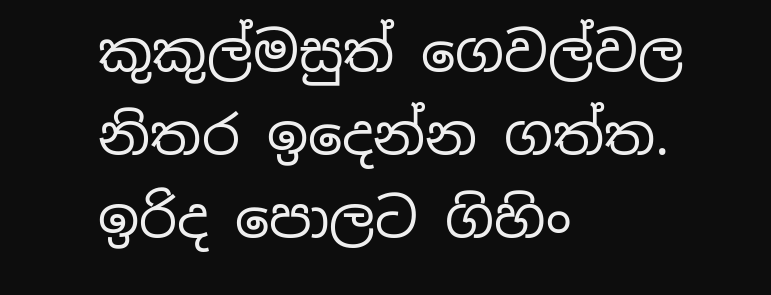කුකුල්මසුත් ගෙවල්වල නිතර ඉදෙන්න ගත්ත. ඉරිද පොලට ගිහිං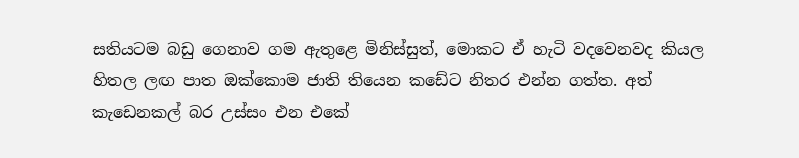සතියටම බඩු ගෙනාව ගම ඇතුළෙ මිනිස්සුත්, මොකට ඒ හැටි වදවෙනවද කියල හිතල ලඟ පාත ඔක්කොම ජාති තියෙන කඩේට නිතර එන්න ගත්ත. අත් කැඩෙනකල් බර උස්සං එන එකේ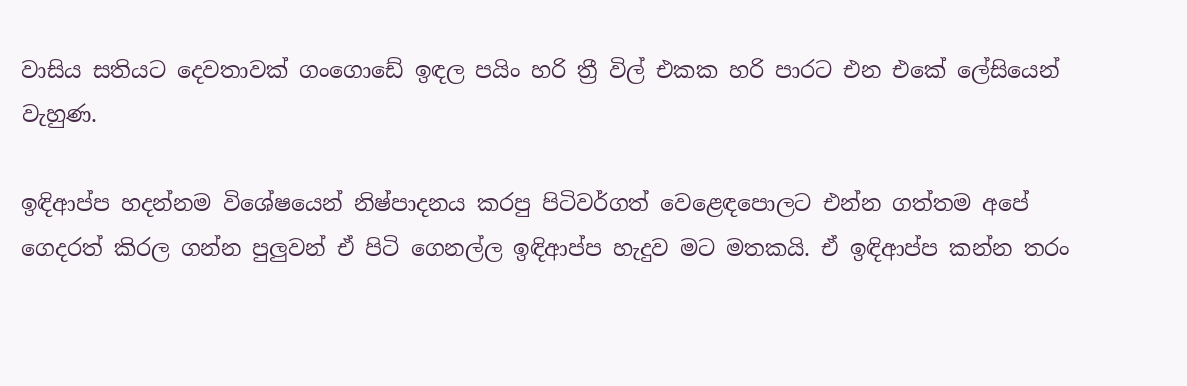වාසිය සතියට දෙවතාවක් ගංගොඩේ ඉඳල පයිං හරි ත්‍රී විල් එකක හරි පාරට එන එකේ ලේසියෙන් වැහුණ.

ඉඳිආප්ප හදන්නම විශේෂයෙන් නිෂ්පාදනය කරපු පිටිවර්ගත් වෙළෙඳපොලට එන්න ගත්තම අපේ ගෙදරත් කිරල ගන්න පුලුවන් ඒ පිටි ගෙනල්ල ඉඳිආප්ප හැදුව මට මතකයි. ඒ ඉඳිආප්ප කන්න තරං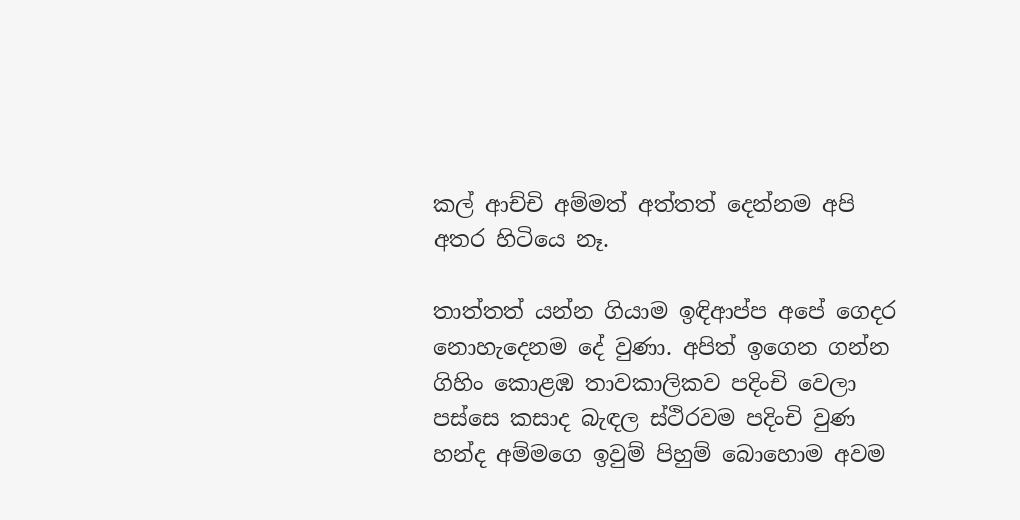කල් ආච්චි අම්මත් අත්තත් දෙන්නම අපි අතර හිටියෙ නෑ.

තාත්තත් යන්න ගියාම ඉඳිආප්ප අපේ ගෙදර නොහැදෙනම දේ වුණා. අපිත් ඉගෙන ගන්න ගිහිං කොළඹ තාවකාලිකව පදිංචි වෙලා පස්සෙ කසාද බැඳල ස්ථිරවම පදිංචි වුණ හන්ද අම්මගෙ ඉවුම් පිහුම් බොහොම අවම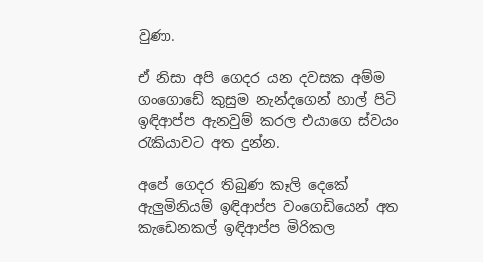වුණා.

ඒ නිසා අපි ගෙදර යන දවසක අම්ම ගංගොඩේ කුසුම නැන්දගෙන් හාල් පිටි ඉඳිආප්ප ඇනවුම් කරල එයාගෙ ස්වයං රැකියාවට අත දුන්න.

අපේ ගෙදර තිබුණ කෑලි දෙකේ ඇලුමිනියම් ඉඳිආප්ප වංගෙඩියෙන් අත කැඩෙනකල් ඉඳිආප්ප මිරිකල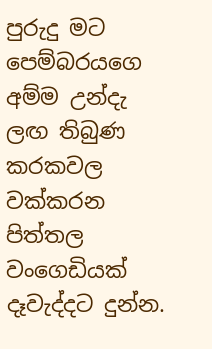පුරුදු මට පෙම්බරයගෙ අම්ම උන්දැ ලඟ තිබුණ කරකවල වක්කරන පිත්තල වංගෙඩියක් දෑවැද්දට දුන්න.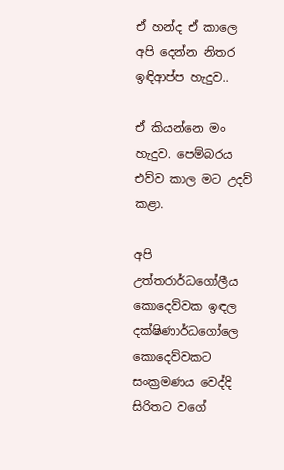ඒ හන්ද ඒ කාලෙ අපි දෙන්න නිතර ඉඳිආප්ප හැදුව..

ඒ කියන්නෙ මං හැදුව. පෙම්බරය එව්ව කාල මට උදව් කළා.

අපි උත්තරාර්ධගෝලීය කොදෙව්වක ඉඳල දක්ෂිණාර්ධගෝලෙ කොදෙව්වකට සංක්‍රමණය වෙද්දි සිරිතට වගේ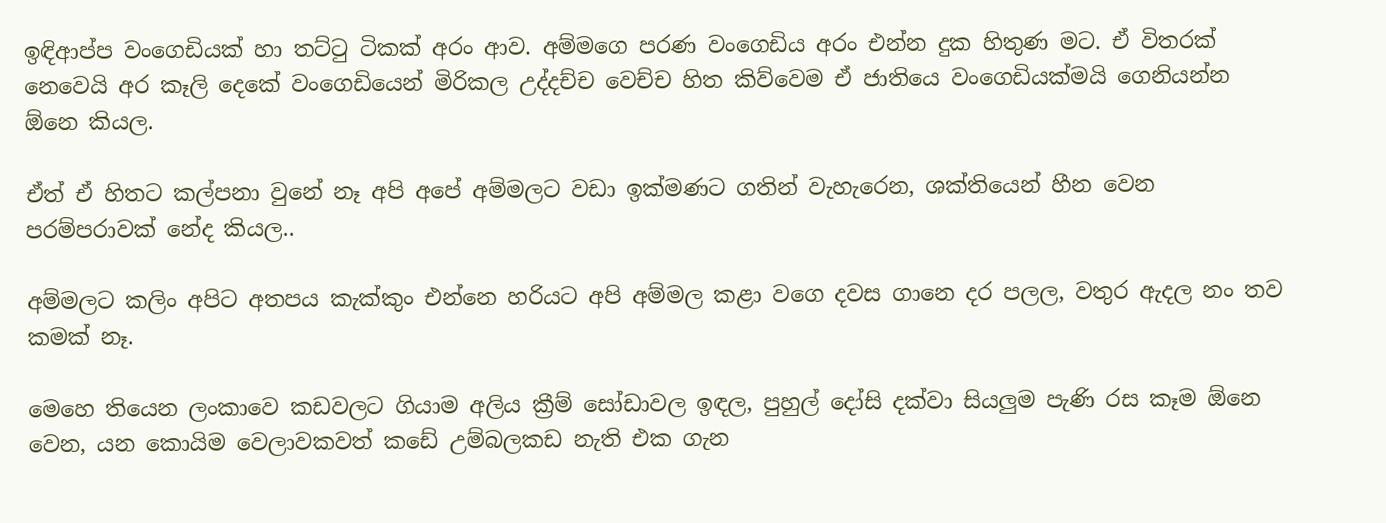ඉඳිආප්ප වංගෙඩියක් හා තට්ටු ටිකක් අරං ආව. අම්මගෙ පරණ වංගෙඩිය අරං එන්න දුක හිතුණ මට. ඒ විතරක් නෙවෙයි අර කෑලි දෙකේ වංගෙඩියෙන් මිරිකල උද්දච්ච වෙච්ච හිත කිව්වෙම ඒ ජාතියෙ වංගෙඩියක්මයි ගෙනියන්න ඕනෙ කියල.

ඒත් ඒ හිතට කල්පනා වුනේ නෑ අපි අපේ අම්මලට වඩා ඉක්මණට ගතින් වැහැරෙන, ශක්තියෙන් හීන වෙන පරම්පරාවක් නේද කියල..

අම්මලට කලිං අපිට අතපය කැක්කුං එන්නෙ හරියට අපි අම්මල කළා වගෙ දවස ගානෙ දර පලල, වතුර ඇදල නං තව කමක් නෑ.

මෙහෙ තියෙන ලංකාවෙ කඩවලට ගියාම අලිය ක්‍රීම් සෝඩාවල ඉඳල, පුහුල් දෝසි දක්වා සියලුම පැණි රස කෑම ඕනෙ වෙන, යන කොයිම වෙලාවකවත් කඩේ උම්බලකඩ නැති එක ගැන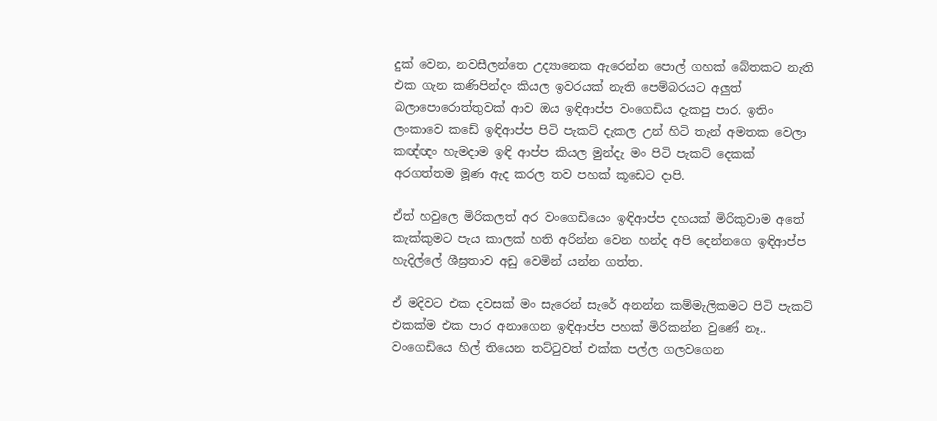දුක් වෙන, නවසීලන්තෙ උද්‍යානෙක ඇරෙන්න පොල් ගහක් බේතකට නැති එක ගැන කණිපින්දං කියල ඉවරයක් නැති පෙම්බරයට අලුත් බලාපොරොත්තුවක් ආව ඔය ඉඳිආප්ප වංගෙඩිය දැකපු පාර. ඉතිං  ලංකාවෙ කඩේ ඉඳිආප්ප පිටි පැකට් දැකල උන් හිටි තැන් අමතක වෙලා කඥ්ඥං හැමදාම ඉඳි ආප්ප කියල මුන්දැ මං පිටි පැකට් දෙකක් අරගත්තම මූණ ඇද කරල තව පහක් කූඩෙට දාපි.

ඒත් හවුලෙ මිරිකලත් අර වංගෙඩියෙං ඉඳිආප්ප දහයක් මිරිකුවාම අතේ කැක්කුමට පැය කාලක් හති අරින්න වෙන හන්ද අපි දෙන්නගෙ ඉඳිආප්ප හැදිල්ලේ ශීඝ්‍රතාව අඩු වෙමින් යන්න ගත්ත.

ඒ මදිවට එක දවසක් මං සැරෙන් සැරේ අනන්න කම්මැලිකමට පිටි පැකට් එකක්ම එක පාර අනාගෙන ඉඳිආප්ප පහක් මිරිකන්න වුණේ නෑ.. වංගෙඩියෙ හිල් තියෙන තට්ටුවත් එක්ක පල්ල ගලවගෙන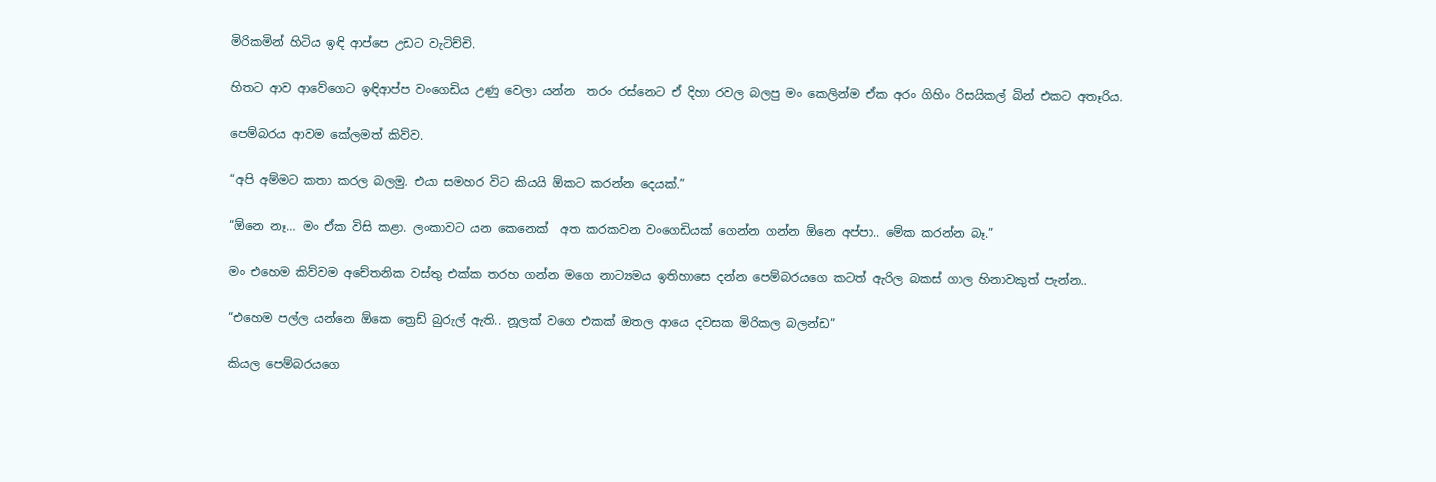මිරිකමින් හිටිය ඉඳි ආප්පෙ උඩට වැටිච්චි.

හිතට ආව ආවේගෙට ඉඳිආප්ප වංගෙඩිය උණු වෙලා යන්න  තරං රස්නෙට ඒ දිහා රවල බලපු මං කෙලින්ම ඒක අරං ගිහිං රිසයිකල් බින් එකට අතෑරිය.

පෙම්බරය ආවම කේලමත් කිව්ව.

“අපි අම්මට කතා කරල බලමු. එයා සමහර විට කියයි ඕකට කරන්න දෙයක්.”

“ඕනෙ නෑ… මං ඒක විසි කළා. ලංකාවට යන කෙනෙක්  අත කරකවන වංගෙඩියක් ගෙන්න ගන්න ඕනෙ අප්පා.. මේක කරන්න බෑ.”

මං එහෙම කිව්වම අචේතනික වස්තු එක්ක තරහ ගන්න මගෙ නාට්‍යමය ඉතිහාසෙ දන්න පෙම්බරයගෙ කටත් ඇරිල බකස් ගාල හිනාවකුත් පැන්න..

“එහෙම පල්ල යන්නෙ ඕකෙ ත්‍රෙඩ් බුරුල් ඇති.. නූලක් වගෙ එකක් ඔතල ආයෙ දවසක මිරිකල බලන්ඩ”

කියල පෙම්බරයගෙ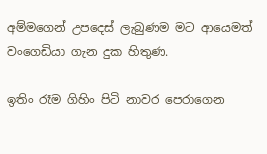අම්මගෙන් උපදෙස් ලැබුණම මට ආයෙමත් වංගෙඩියා ගැන දුක හිතුණ.

ඉතිං රෑම ගිහිං පිටි නාවර පෙරාගෙන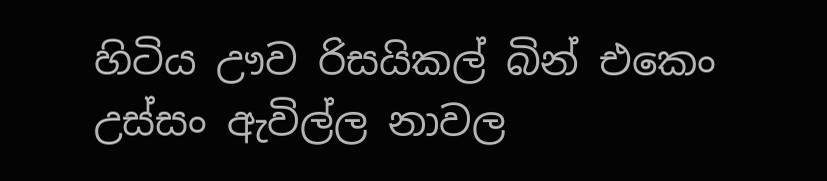හිටිය ඌව රිසයිකල් බින් එකෙං උස්සං ඇවිල්ල නාවල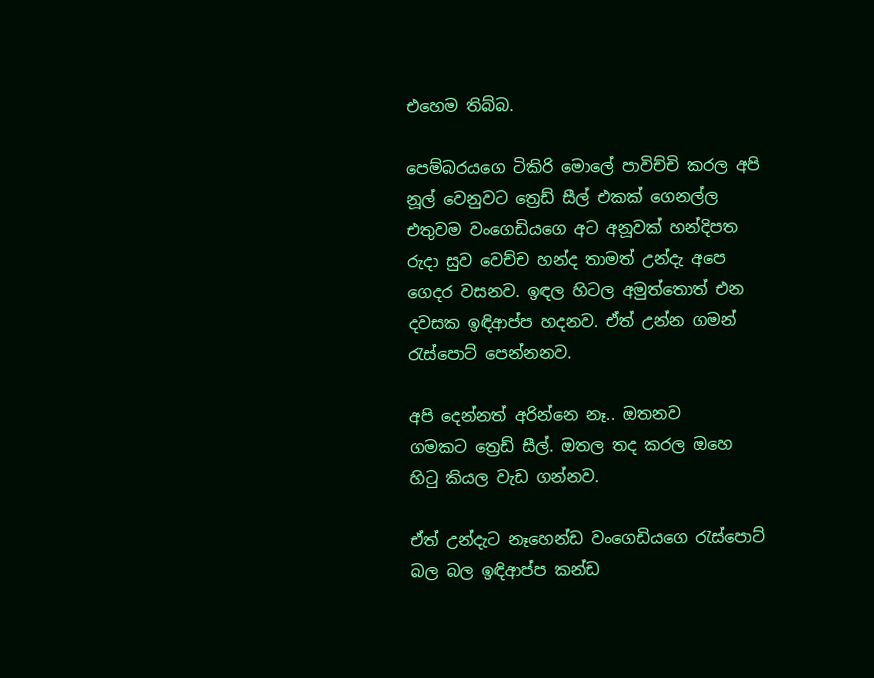එහෙම තිබ්බ.

පෙම්බරයගෙ ටිකිරි මොලේ පාවිච්චි කරල අපි නූල් වෙනුවට ත්‍රෙඩ් සීල් එකක් ගෙනල්ල එතුවම වංගෙඩියගෙ අට අනූවක් හන්දිපත රුදා සුව වෙච්ච හන්ද තාමත් උන්දැ අපෙ ගෙදර වසනව. ඉඳල හිටල අමුත්තොත් එන දවසක ඉඳිආප්ප හදනව. ඒත් උන්න ගමන් රැස්පොට් පෙන්නනව.

අපි දෙන්නත් අරින්නෙ නෑ.. ඔතනව ගමකට ‍ත්‍රෙඩ් සීල්. ඔතල තද කරල ඔහෙ හිටු කියල වැඩ ගන්නව.

ඒත් උන්දැට නෑහෙන්ඩ වංගෙඩියගෙ රැස්පොට් බල බල ඉඳිආප්ප කන්ඩ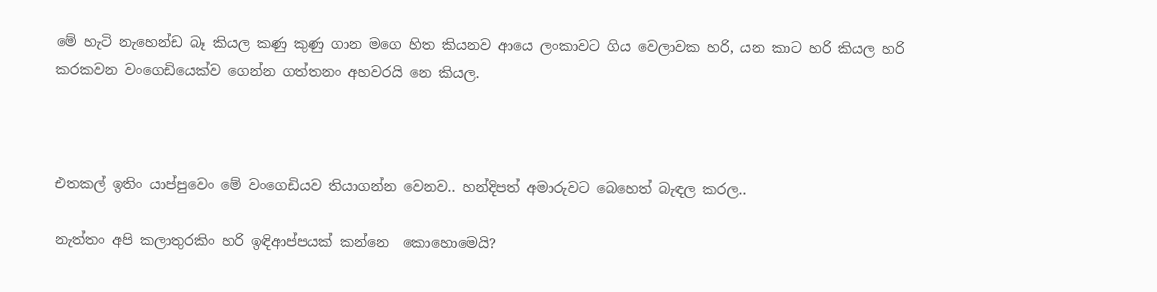මේ හැටි නැහෙන්ඩ බෑ කියල කණු කුණු ගාන මගෙ හිත කියනව ආයෙ ලංකාවට ගිය වෙලාවක හරි, යන කාට හරි කියල හරි කරකවන වංගෙඩියෙක්ව ගෙන්න ගත්තනං අහවරයි නෙ කියල.



එතකල් ඉතිං යාප්පුවෙං මේ වංගෙඩියව තියාගන්න වෙනව.. හන්දිපත් අමාරුවට බෙහෙත් බැඳල කරල..

නැත්තං අපි කලාතුරකිං හරි ඉඳිආප්පයක් කන්නෙ  කොහොමෙයි?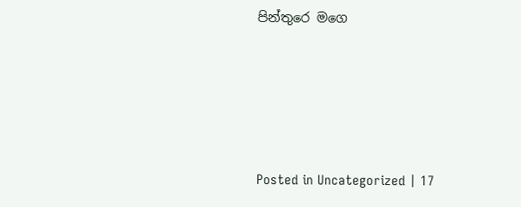පින්තුරෙ මගෙ





Posted in Uncategorized | 17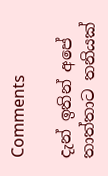Comments

දැන් ඉතින් අපේ තාත්තාට තනියක්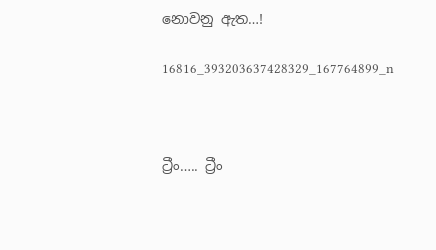නොවනු ඇත…!

16816_393203637428329_167764899_n



ට්‍රීං….. ට්‍රීං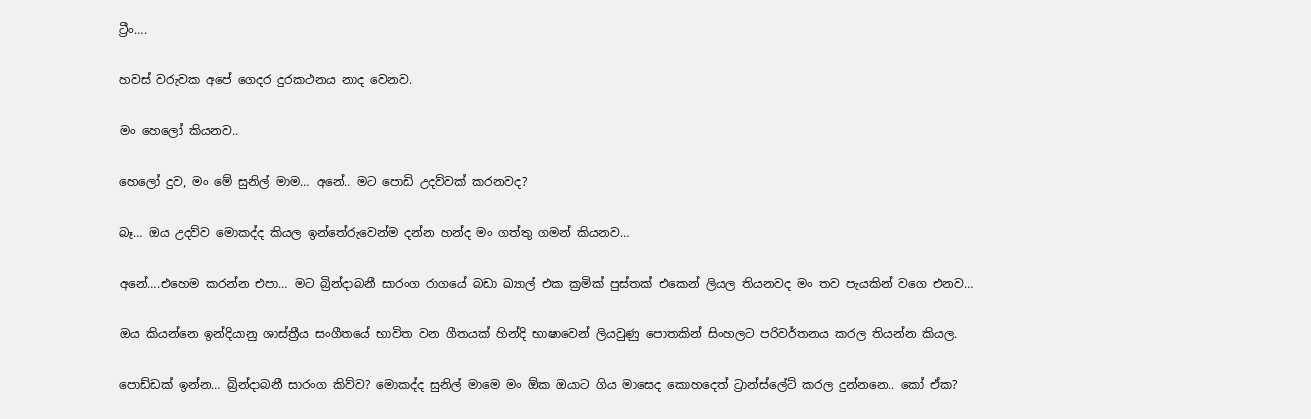ට්‍රීං….

හවස් වරුවක අපේ ගෙදර දුරකථනය නාද වෙනව.

මං හෙලෝ කියනව..

හෙලෝ දුව, මං මේ සුනිල් මාම… අනේ.. මට පොඩි උදව්වක් කරනවද?

බෑ… ඔය උදව්ව මොකද්ද කියල ඉන්තේරුවෙන්ම දන්න හන්ද මං ගත්තු ගමන් කියනව…

අනේ….එහෙම කරන්න එපා… මට බ්‍රින්දාබනී සාරංග රාගයේ බඩා ඛ්‍යාල් එක ක්‍රමික් පුස්තක් එකෙන් ලියල තියනවද මං තව පැයකින් වගෙ එනව…

ඔය කියන්නෙ ඉන්දියානු ශ‍ාස්ත්‍රීය සංගීතයේ භාවිත වන ගීතයක් හින්දි භාෂාවෙන් ලියවුණු පොතකින් සිංහලට පරිවර්තනය කරල තියන්න කියල.

පොඩ්ඩක් ඉන්න… බ්‍රින්දාබනී සාරංග කිව්ව? මොකද්ද සුනිල් මාමෙ මං ඕක ඔයාට ගිය මාසෙද කොහදෙත් ට්‍රාන්ස්ලේට් කරල දුන්නනෙ.. කෝ ඒක?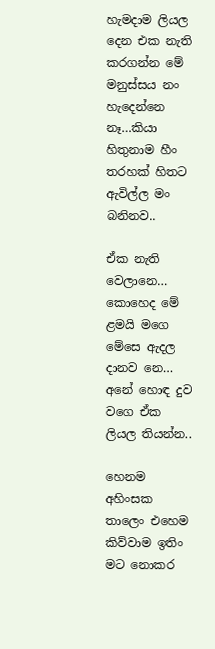හැමදාම ලියල දෙන එක නැති කරගන්න මේ මනුස්සය නං හැදෙන්නෙ නෑ…කියා හිතුනාම හීං තරහක් හිතට ඇවිල්ල මං බනිනව..

ඒක නැති වෙලානෙ… කොහෙද මේ ළමයි මගෙ මේසෙ ඇදල දානව නෙ… අනේ හොඳ දුව වගෙ ඒක ලියල තියන්න..

හෙනම අහිංසක තාලෙං එහෙම කිව්වාම ඉතිං මට නොකර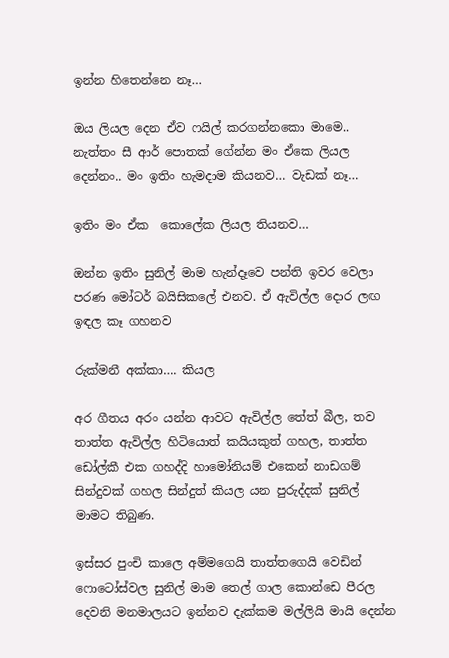ඉන්න හිතෙන්නෙ නෑ…

ඔය ලියල දෙන ඒව ෆයිල් කරගන්නකො මාමෙ.. නැත්තං සී ආර් පොතක් ගේන්න මං ඒකෙ ලියල දෙන්නං.. මං ඉතිං හැමදාම කියනව… වැඩක් නෑ…

ඉතිං මං ඒක  කොලේක ලියල තියනව…

ඔන්න ඉතිං සුනිල් මාම හැන්දෑවෙ පන්ති ඉවර වෙලා පරණ මෝටර් බයිසිකලේ එනව. ඒ ඇවිල්ල දොර ලඟ ඉඳල කෑ ගහනව

රුක්මනී අක්කා…. කියල

අර ගීතය අරං යන්න ආවට ඇවිල්ල තේත් බීල, තව තාත්ත ඇවිල්ල හිටියොත් කයියකුත් ගහල, තාත්ත ඩෝල්කී එක ගහද්දි හාමෝනියම් එකෙන් නාඩගම් සින්දුවක් ගහල සින්දුත් කියල යන පුරුද්දක් සුනිල් මාමට තිබුණ.

ඉස්සර පුංචි කාලෙ අම්මගෙයි තාත්තගෙයි වෙඩින් ෆොටෝස්වල සුනිල් මාම තෙල් ගාල කොන්ඩෙ පීරල දෙවනි මනමාලයට ඉන්නව දැක්කම මල්ලියි මායි දෙන්න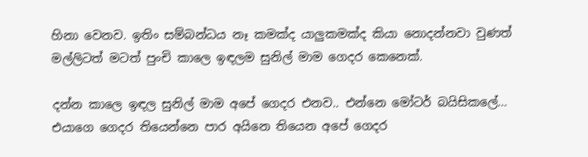හිනා වෙනව. ඉතිං සම්බන්ධය නෑ කමක්ද යාලුකමක්ද කියා නොදන්නවා වුණත් මල්ලිටත් මටත් පුංචි කාලෙ ඉඳලම සුනිල් මාම ගෙදර කෙනෙක්.

දන්න කාලෙ ඉඳල සුනිල් මාම අපේ ගෙදර එනව.. එන්නෙ මෝටර් බයිසිකලේ… එයාගෙ ගෙදර තියෙන්නෙ පාර අයිනෙ තියෙන අපේ ගෙදර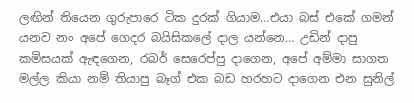ලඟින් තියෙන ගුරුපාරෙ ටික දුරක් ගියාම…එයා බස් එකේ ගමන් යනව නං අපේ ගෙදර බයිසිකලේ දාල යන්නෙ… උඩින් දාපු කමිසයක් ඇඳගෙන, රබර් සෙරෙප්පු දාගෙන, අපේ අම්මා සාගත මල්ල කියා නම් තියාපු බෑග් එක බඩ හරහට දාගෙන එන සුනිල්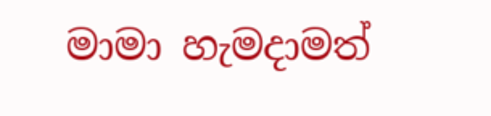මාමා හැමදාමත්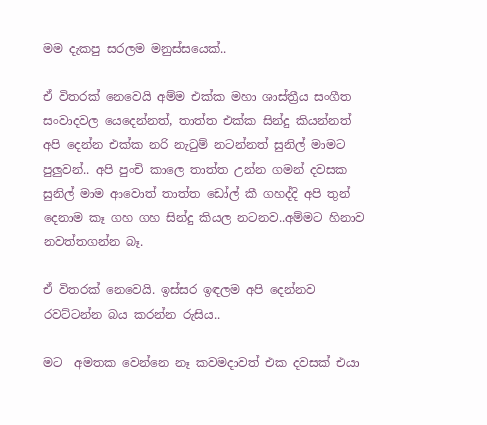මම දැකපු සරලම මනුස්සයෙක්..

ඒ විතරක් නෙවෙයි අම්ම එක්ක මහා ශාස්ත්‍රීය සංගීත සංවාදවල යෙදෙන්නත්, තාත්ත එක්ක සින්දු කියන්නත් අපි දෙන්න එක්ක නරි නැටුම් නටන්නත් සුනිල් මාමට පුලුවන්.. අපි පුංචි කාලෙ තාත්ත උන්න ගමන් දවසක සුනිල් මාම ආවොත් තාත්ත ඩෝල් කී ගහද්දි අපි තුන් දෙනාම කෑ ගහ ගහ සින්දු කියල නටනව..අම්මට හිනාව නවත්තගන්න බෑ.

ඒ විතරක් නෙවෙයි. ඉස්සර ඉඳලම අපි දෙන්නව රවට්ටන්න බය කරන්න රුසිය..

මට  අමතක වෙන්නෙ නෑ කවමදාවත් එක දවසක් එයා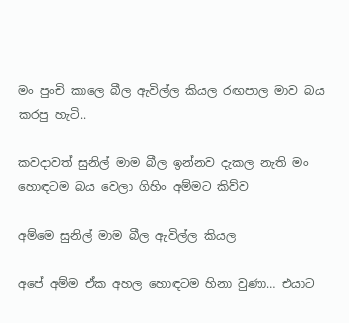මං පුංචි කාලෙ බීල ඇවිල්ල කියල රඟපාල මාව බය කරපු හැටි..

කවදාවත් සුනිල් මාම බීල ඉන්නව දැකල නැති මං හොඳටම බය වෙලා ගිහිං අම්මට කිව්ව

අම්මෙ සුනිල් මාම බීල ඇවිල්ල කියල

අපේ අම්ම ඒක අහල හොඳටම හිනා වුණා… එයාට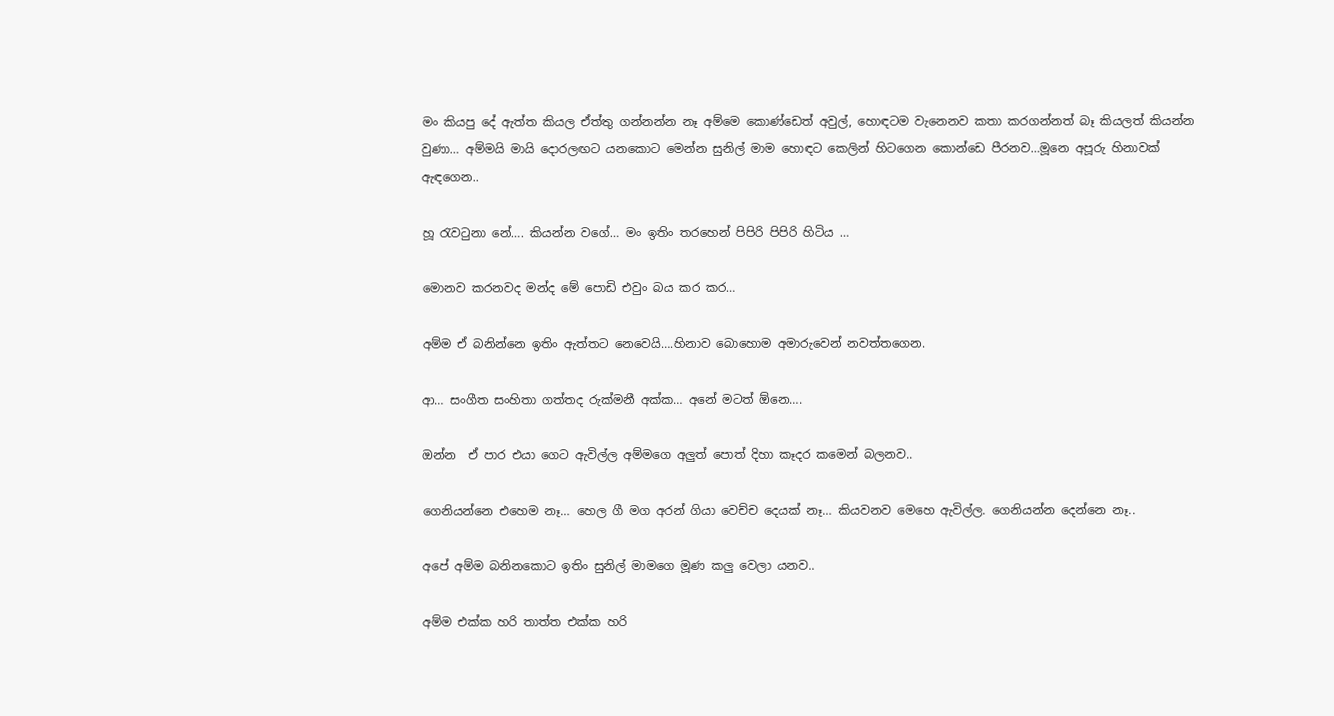මං කියපු දේ ඇත්ත කියල ඒත්තු ගන්නන්න නෑ අම්මෙ කොණ්ඩෙත් අවුල්, හොඳටම වැනෙනව කතා කරගන්නත් බෑ කියලත් කියන්න වුණා… අම්මයි මායි දොරලඟට යනකොට මෙන්න සුනිල් මාම හොඳට කෙලින් හිටගෙන කොන්ඩෙ පීරනව…මූනෙ අපූරු හිනාවක් ඇඳගෙන..

හූ රැවටුනා නේ…. කියන්න වගේ… මං ඉතිං තරහෙන් පිපිරි පිපිරි හිටිය …

මොනව කරනවද මන්ද මේ පොඩි එවුං බය කර කර…

අම්ම ඒ බනින්නෙ ඉතිං ඇත්තට නෙවෙයි….හිනාව බොහොම අමාරුවෙන් නවත්තගෙන.

ආ… සංගීත සංහිතා ගත්තද රුක්මනී අක්ක… අනේ මටත් ඕනෙ….

ඔන්න  ඒ පාර එයා ගෙට ඇවිල්ල අම්මගෙ අලුත් පොත් දිහා කෑදර කමෙන් බලනව..

ගෙනියන්නෙ එහෙම නෑ… හෙල ගී මග අරන් ගියා වෙච්ච දෙයක් නෑ… කියවනව මෙහෙ ඇවිල්ල. ගෙනියන්න දෙන්නෙ නෑ..

අපේ අම්ම බනිනකොට ඉතිං සුනිල් මාමගෙ මූණ කලු වෙලා යනව..

අම්ම එක්ක හරි තාත්ත එක්ක හරි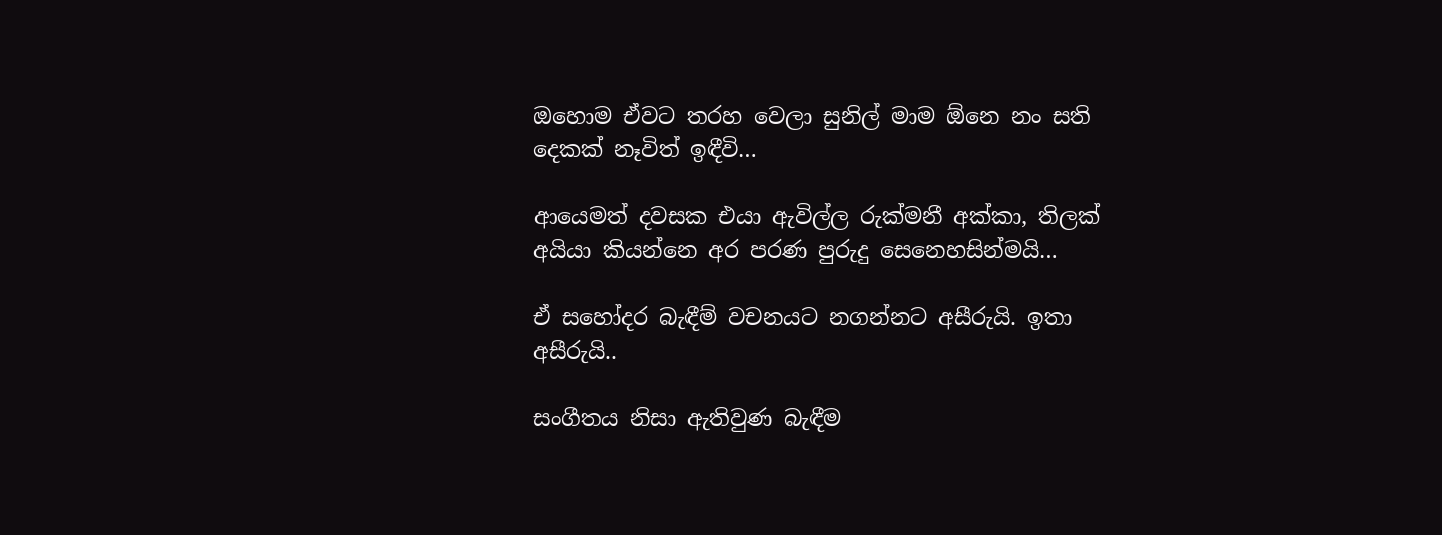ඔහොම ඒවට තරහ වෙලා සුනිල් මාම ඕනෙ නං සති දෙකක් නෑවිත් ඉඳීවි…

ආයෙමත් දවසක එයා ඇවිල්ල රුක්මනී අක්කා, තිලක් අයියා කියන්නෙ අර පරණ පුරුදු සෙනෙහසින්මයි…

ඒ සහෝදර බැඳීම් වචනයට නගන්නට අසීරුයි. ඉතා අසීරුයි..

සංගීතය නිසා ඇතිවුණ බැඳීම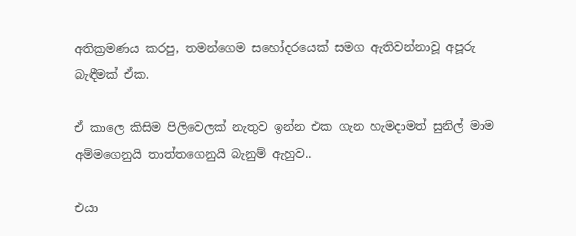අතික්‍රමණය කරපු, තමන්ගෙම සහෝදරයෙක් සමග ඇතිවන්නාවූ අපූරු බැඳීමක් ඒක.

ඒ කාලෙ කිසිම පිලිවෙලක් නැතුව ඉන්න එක ගැන හැමදාමත් සුනිල් මාම අම්මගෙනුයි තාත්තගෙනුයි බැනුම් ඇහුව..

එයා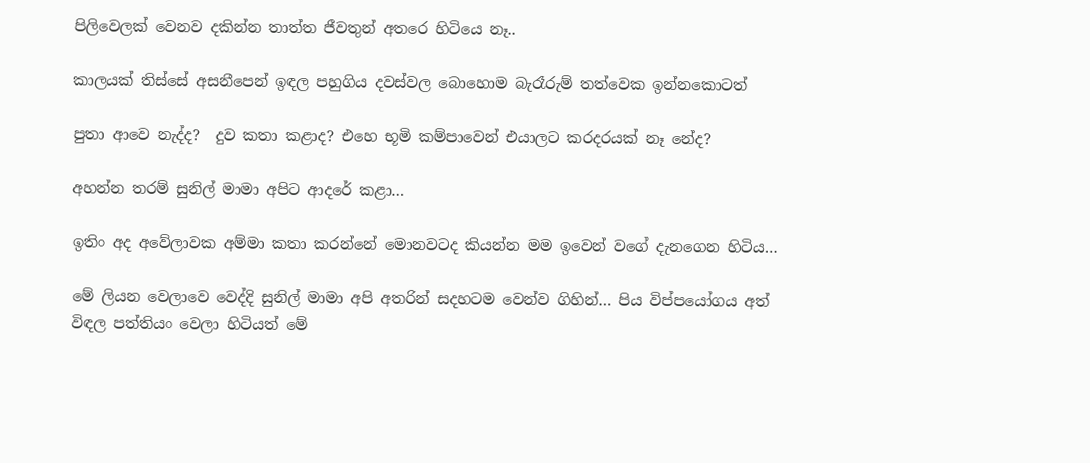පිලිවෙලක් වෙනව දකින්න තාත්ත ජීවතුන් අතරෙ හිටියෙ නෑ..

කාලයක් තිස්සේ අසනීපෙන් ඉඳල පහුගිය දවස්වල බොහොම බැරෑරුම් තත්වෙක ඉන්නකොටත්

පුතා ආවෙ නැද්ද?  දුව කතා කළාද? එහෙ භූමි කම්පාවෙන් එයාලට කරදරයක් නෑ නේද?

අහන්න තරම් සුනිල් මාමා අපිට ආදරේ කළා…

ඉතිං අද අවේලාවක අම්මා කතා කරන්නේ මොනවටද කියන්න මම ඉවෙන් වගේ දැනගෙන හිටිය…

මේ ලියන වෙලාවෙ වෙද්දි සුනිල් මාමා අපි අතරින් සදහටම වෙන්ව ගිහින්… පිය විප්පයෝගය අත් විඳල පත්තියං වෙලා හිටියත් මේ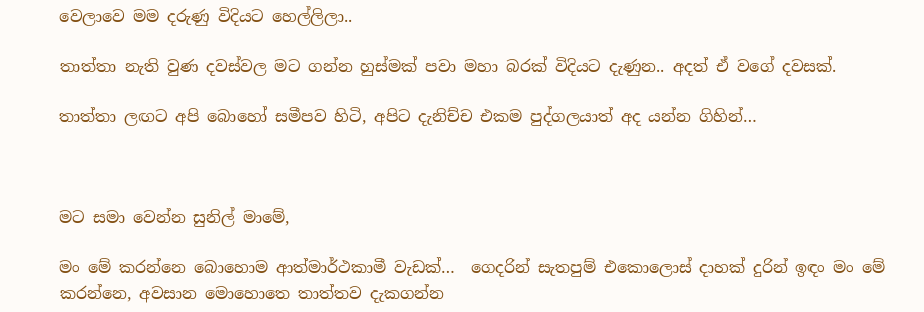වෙලාවෙ මම දරුණු විදියට හෙල්ලිලා..

තාත්තා නැති වුණ දවස්වල මට ගන්න හුස්මක් පවා මහා බරක් විදියට දැණුන.. අදත් ඒ වගේ දවසක්.

තාත්තා ලඟට අපි බොහෝ සමීපව හිටි, අපිට දැනිච්ච එකම පුද්ගලයාත් අද යන්න ගිහින්…



මට සමා වෙන්න සුනිල් මාමේ,

මං මේ කරන්නෙ බොහොම ආත්මාර්ථකාමී වැඩක්…  ගෙදරින් සැතපුම් එකොලොස් දාහක් දුරින් ඉඳං මං මේ කරන්නෙ, අවසාන මොහොතෙ තාත්තව දැකගන්න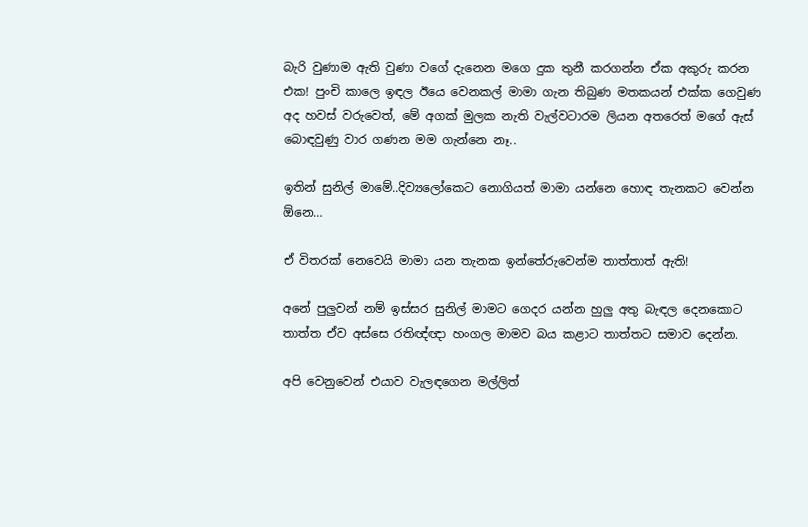බැරි වුණාම ඇති වුණා වගේ දැනෙන මගෙ දුක තුනී කරගන්න ඒක අකුරු කරන එක! පුංචි කාලෙ ඉඳල ඊයෙ වෙනකල් මාමා ගැන තිබුණ මතකයන් එක්ක ගෙවුණ අද හවස් වරුවෙත්, මේ අගක් මුලක නැති වැල්වටාරම ලියන අතරෙත් මගේ ඇස් බොඳවුණු වාර ගණන මම ගැන්නෙ නෑ..

ඉතින් සුනිල් මාමේ..දිව්‍යලෝකෙට නොගියත් මාමා යන්නෙ හොඳ තැනකට වෙන්න ඕනෙ…

ඒ විතරක් නෙවෙයි මාමා යන තැනක ඉන්තේරුවෙන්ම තාත්තාත් ඇති!

අනේ පුලුවන් නම් ඉස්සර සුනිල් මාමට ගෙදර යන්න හුලු අතු බැඳල දෙනකොට තාත්ත ඒව අස්සෙ රතිඥ්ඥා හංගල මාමව බය කළාට තාත්තට සමාව දෙන්න.

අපි වෙනුවෙන් එයාව වැලඳගෙන මල්ලිත්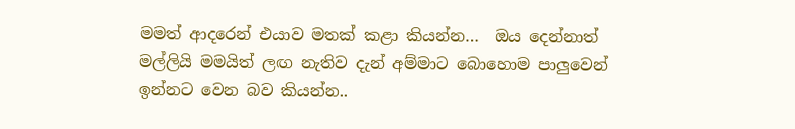මමත් ආදරෙන් එයාව මතක් කළා කියන්න…  ඔය දෙන්නාත් මල්ලියි මමයිත් ලඟ නැතිව දැන් අම්මාට බොහොම පාලුවෙන් ඉන්නට වෙන බව කියන්න..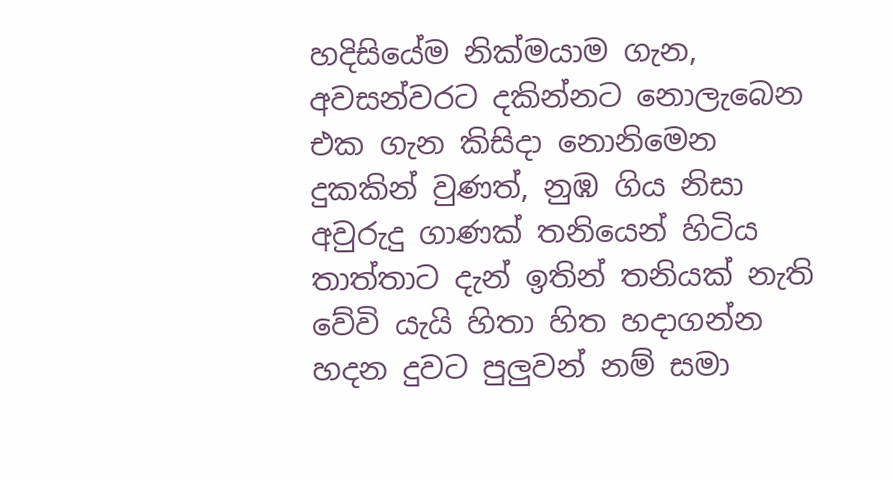හදිසියේම නික්මයාම ගැන, අවසන්වරට දකින්නට නොලැබෙන එක ගැන කිසිදා නොනිමෙන දුකකින් වුණත්, නුඹ ගිය නිසා අවුරුදු ගාණක් තනියෙන් හිටිය තාත්තාට දැන් ඉතින් තනියක් නැති වේවි යැයි හිතා හිත හදාගන්න හදන දුවට පුලුවන් නම් සමා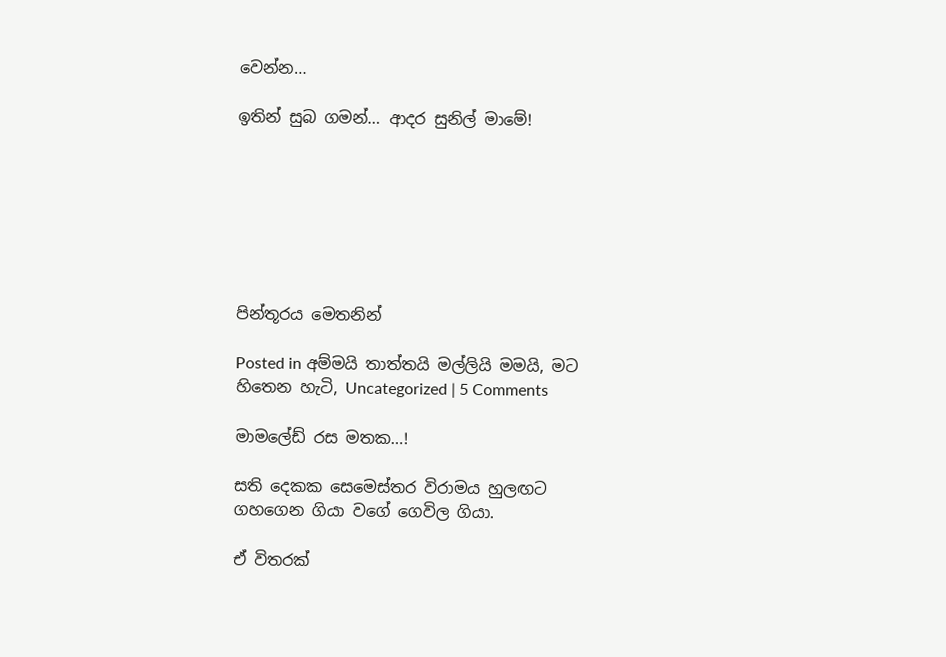වෙන්න…

ඉතින් සුබ ගමන්… ආදර සුනිල් මාමේ!







පින්තූරය මෙතනින්

Posted in අම්මයි තාත්තයි මල්ලියි මමයි, මට හිතෙන හැටි, Uncategorized | 5 Comments

මාමලේඩ් රස මතක…!

සති දෙකක සෙමෙස්තර විරාමය හුලඟට ගහගෙන ගියා වගේ ගෙවිල ගියා.

ඒ විතරක්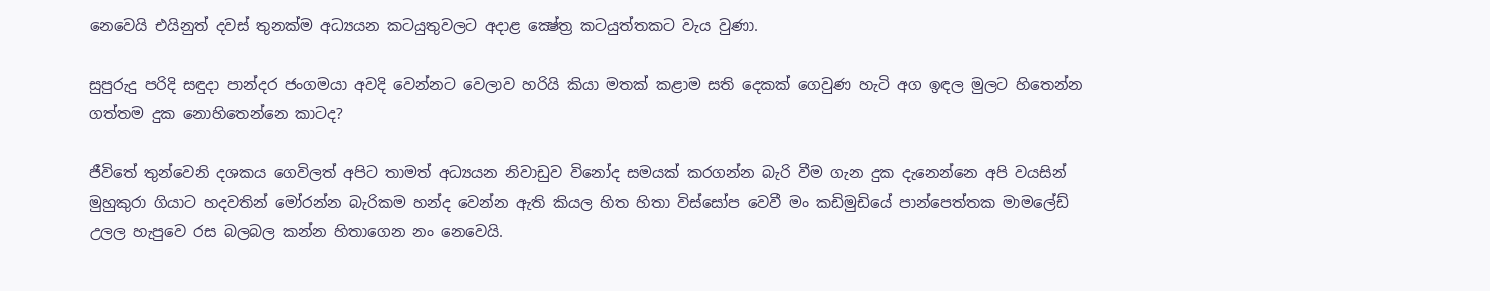නෙවෙයි එයිනුත් දවස් තුනක්ම අධ්‍යයන කටයුතුවලට අදාළ ක්‍ෂේත්‍ර කටයුත්තකට වැය වුණා.

සුපුරුදු පරිදි සඳුදා පාන්දර ජංගමයා අවදි වෙන්නට වෙලාව හරියි කියා මතක් කළාම සති දෙකක් ගෙවුණ හැටි අග ඉඳල මුලට හිතෙන්න ගත්තම දුක නොහිතෙන්නෙ කාටද?

ජීවිතේ තුන්වෙනි දශකය ගෙවිලත් අපිට තාමත් අධ්‍යයන නිවාඩුව විනෝද සමයක් කරගන්න බැරි වීම ගැන දුක දැනෙන්නෙ අපි වයසින් මුහුකුරා ගියාට හදවතින් මෝරන්න බැරිකම හන්ද වෙන්න ඇති කියල හිත හිතා විස්සෝප වෙවී මං කඩිමුඩියේ පාන්පෙත්තක මාමලේඩ් උලල හැපුවෙ රස බලබල කන්න හිතාගෙන නං නෙවෙයි.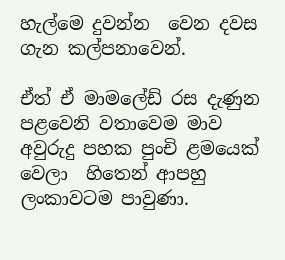හැල්මෙ දුවන්න  වෙන දවස ගැන කල්පනාවෙන්.

ඒත් ඒ මාමලේඩ් රස දැණුන පළවෙනි වතාවෙම මාව අවුරුදු පහක පුංචි ළමයෙක් වෙලා  හිතෙන් ආපහු ලංකාවටම පාවුණා.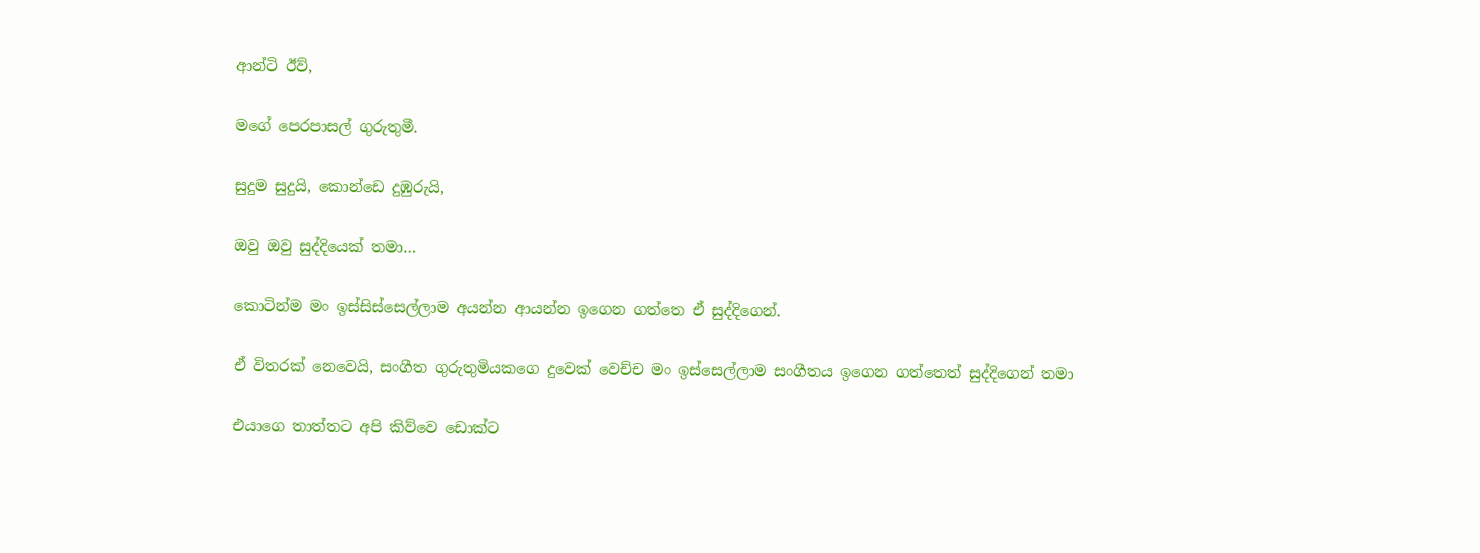ආන්ටි ඊව්,

මගේ පෙරපාසල් ගුරුතුමී.

සුදුම සුදුයි, කොන්ඩෙ දුඹුරුයි,

ඔවු ඔවු සුද්දියෙක් තමා…

කොටින්ම මං ඉස්සිස්සෙල්ලාම අයන්න ආයන්න ඉගෙන ගත්තෙ ඒ සුද්දිගෙන්.

ඒ විතරක් නෙවෙයි, සංගීත ගුරුතුමියකගෙ දුවෙක් වෙච්ච මං ඉස්සෙල්ලාම සංගීතය ඉගෙන ගත්තෙත් සුද්දිගෙන් තමා

එයාගෙ තාත්තට අපි කිව්වෙ ඩොක්ට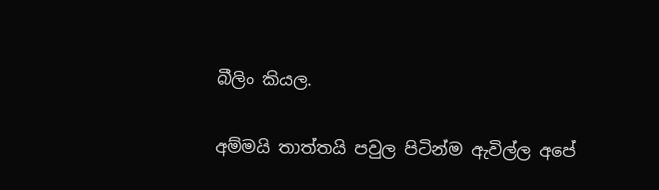බීලිං කියල.

අම්මයි තාත්තයි පවුල පිටින්ම ඇවිල්ල අපේ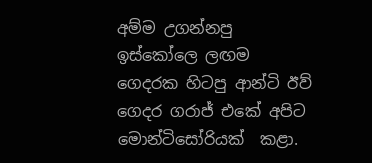අම්ම උගන්නපු ඉස්කෝලෙ ලඟම ගෙදරක හිටපු ආන්ටි ඊව් ගෙදර ගරාජ් එකේ අපිට මොන්ටිසෝරියක්  කළා.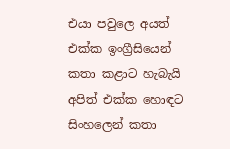එයා පවුලෙ අයත් එක්ක ඉංග්‍රීසියෙන් කතා කළාට හැබැයි අපිත් එක්ක හොඳට සිංහලෙන් කතා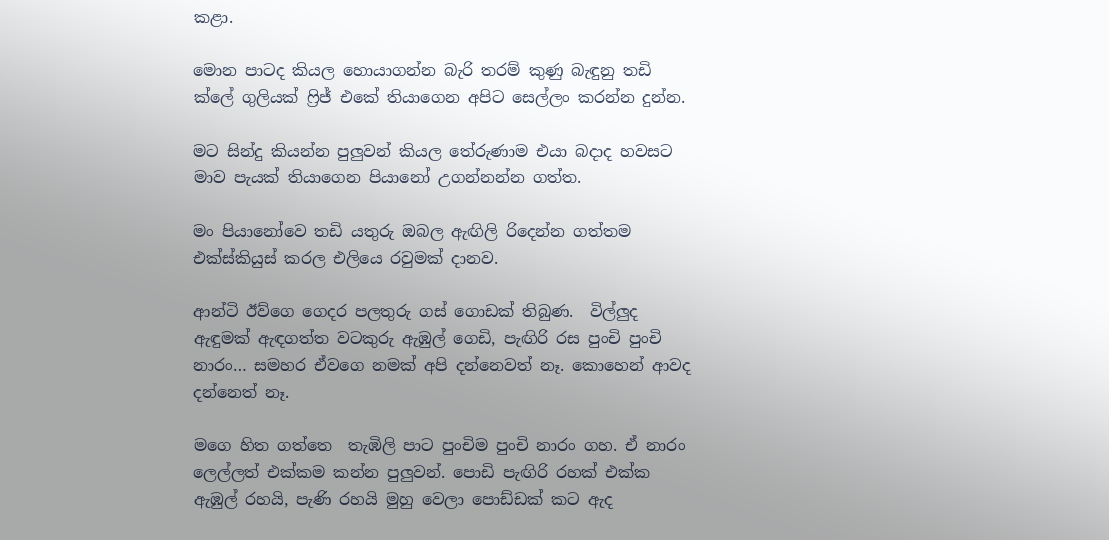කළා.

මොන පාටද කියල හොයාගන්න බැරි තරම් කුණු බැඳුනු තඩි ක්ලේ ගුලියක් ෆ්‍රිජ් එකේ තියාගෙන අපිට සෙල්ලං කරන්න දුන්න.

මට සින්දු කියන්න පුලුවන් කියල තේරුණාම එයා බදාද හවසට මාව පැයක් තියාගෙන පියානෝ උගන්නන්න ගත්ත.

මං පියානෝවෙ තඩි යතුරු ඔබල ඇඟිලි රිදෙන්න ගත්තම එක්ස්කියුස් කරල එලියෙ රවුමක් දානව.

ආන්ටි ඊව්ගෙ ගෙදර පලතුරු ගස් ගොඩක් තිබුණ.  විල්ලුද ඇඳුමක් ඇඳගත්ත වටකුරු ඇඹුල් ගෙඩි, පැඟිරි රස පුංචි පුංචි නාරං… සමහර ඒවගෙ නමක් අපි දන්නෙවත් නෑ. කොහෙන් ආවද දන්නෙත් නෑ.

මගෙ හිත ගත්තෙ  තැඹිලි පාට පුංචිම පුංචි නාරං ගහ. ඒ නාරං ලෙල්ලත් එක්කම කන්න පුලුවන්. පොඩි පැඟිරි රහක් එක්ක ඇඹුල් රහයි, පැණි රහයි මුහු වෙලා පොඩ්ඩක් කට ඇද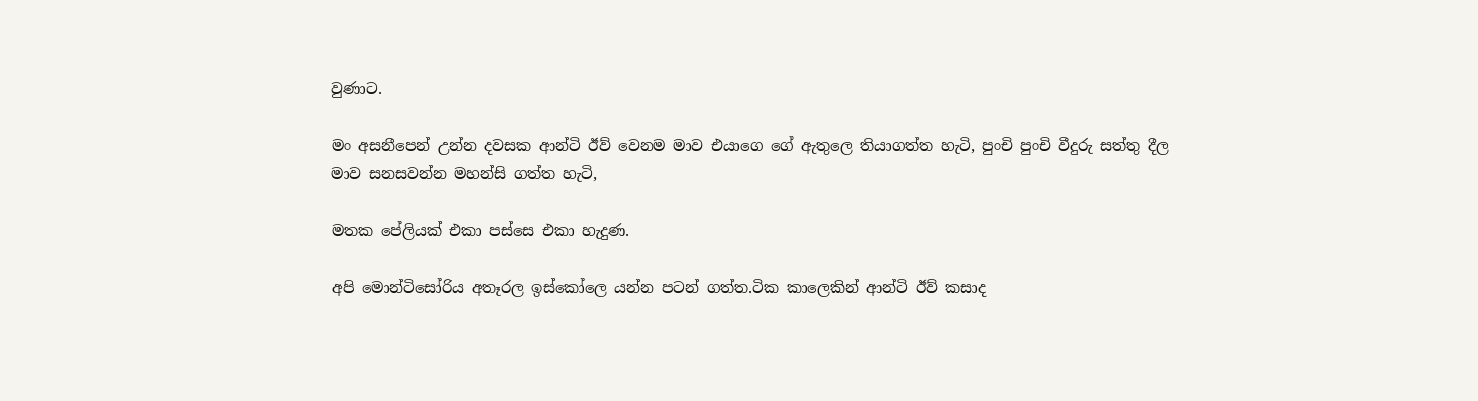වුණාට.

මං අසනීපෙන් උන්න දවසක ආන්ටි ඊව් වෙනම මාව එයාගෙ ගේ ඇතුලෙ තියාගත්ත හැටි, පුංචි පුංචි වීදුරු සත්තු දීල මාව සනසවන්න මහන්සි ගත්ත හැටි,

මතක පේලියක් එකා පස්සෙ එකා හැදුණ.

අපි මොන්ටිසෝරිය අතෑරල ඉස්කෝලෙ යන්න පටන් ගත්ත.ටික කාලෙකින් ආන්ටි ඊව් කසාද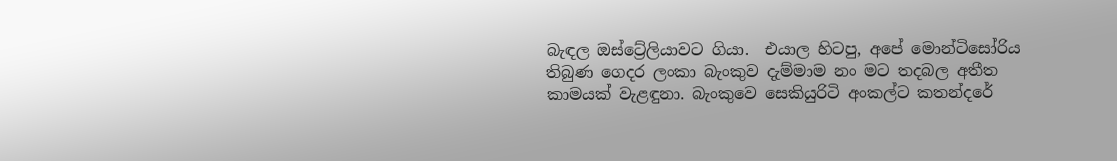බැඳල ඔස්ට්‍රේලියාවට ගියා.  එයාල හිටපු, අපේ මොන්ටිසෝරිය තිබුණ ගෙදර ලංකා බැංකුව දැම්මාම නං මට තදබල අතීත කාමයක් වැළඳුනා. බැංකුවෙ සෙකියුරිටි අංකල්ට කතන්දරේ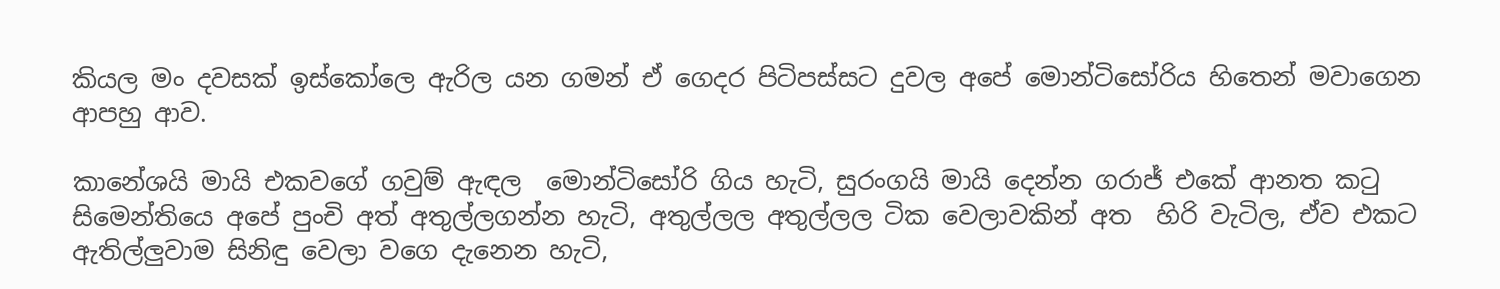කියල මං දවසක් ඉස්කෝලෙ ඇරිල යන ගමන් ඒ ගෙදර පිටිපස්සට දුවල අපේ මොන්ටිසෝරිය හිතෙන් මවාගෙන ආපහු ආව.

කානේශයි මායි එකවගේ ගවුම් ඇඳල  මොන්ටිසෝරි ගිය හැටි, සුරංගයි මායි දෙන්න ගරාජ් එකේ ආනත කටු සිමෙන්තියෙ අපේ පුංචි අත් අතුල්ලගන්න හැටි, අතුල්ලල අතුල්ලල ටික වෙලාවකින් අත  හිරි වැටිල, ඒව එකට ඇතිල්ලුවාම සිනිඳු වෙලා වගෙ දැනෙන හැටි,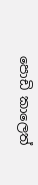පොඩි කාලෙත්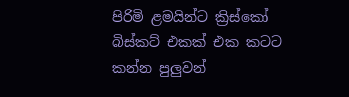පිරිමි ළමයින්ට ක්‍රිස්කෝ බිස්කට් එකක් එක කටට කන්න පුලුවන්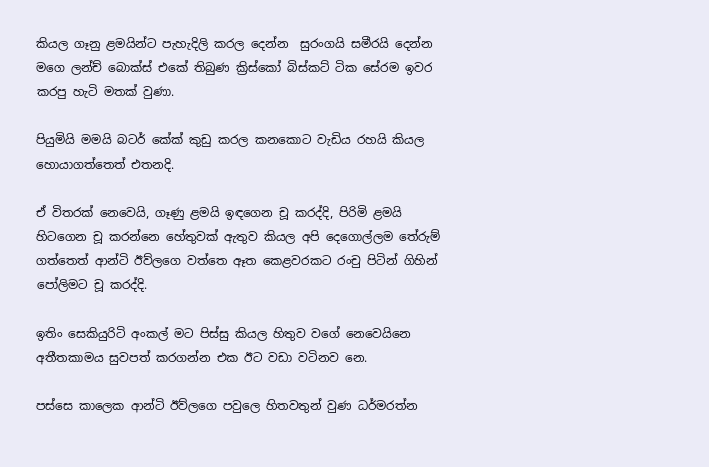කියල ගෑනු ළමයින්ට පැහැදිලි කරල දෙන්න  සුරංගයි සමීරයි දෙන්න මගෙ ලන්ච් බොක්ස් එකේ තිබුණ ක්‍රිස්කෝ බිස්කට් ටික සේරම ඉවර කරපු හැටි මතක් වුණා.

පියුමියි මමයි බටර් කේක් කුඩු කරල කනකොට වැඩිය රහයි කියල හොයාගත්තෙත් එතනදි.

ඒ විතරක් නෙවෙයි, ගෑණු ළමයි ඉඳගෙන චූ කරද්දි, පිරිමි ළමයි හිටගෙන චූ කරන්නෙ හේතුවක් ඇතුව කියල අපි දෙගොල්ලම තේරුම් ගත්තෙත් ආන්ටි ඊව්ලගෙ වත්තෙ ඈත කෙළවරකට රංචු පිටින් ගිහින් පෝලිමට චූ කරද්දි.

ඉතිං සෙකියුරිටි අංකල් මට පිස්සු කියල හිතුව වගේ නෙවෙයිනෙ අතීතකාමය සුවපත් කරගන්න එක ඊට වඩා වටිනව නෙ.

පස්සෙ කාලෙක ආන්ටි ඊව්ලගෙ පවුලෙ හිතවතුන් වුණ ධර්මරත්න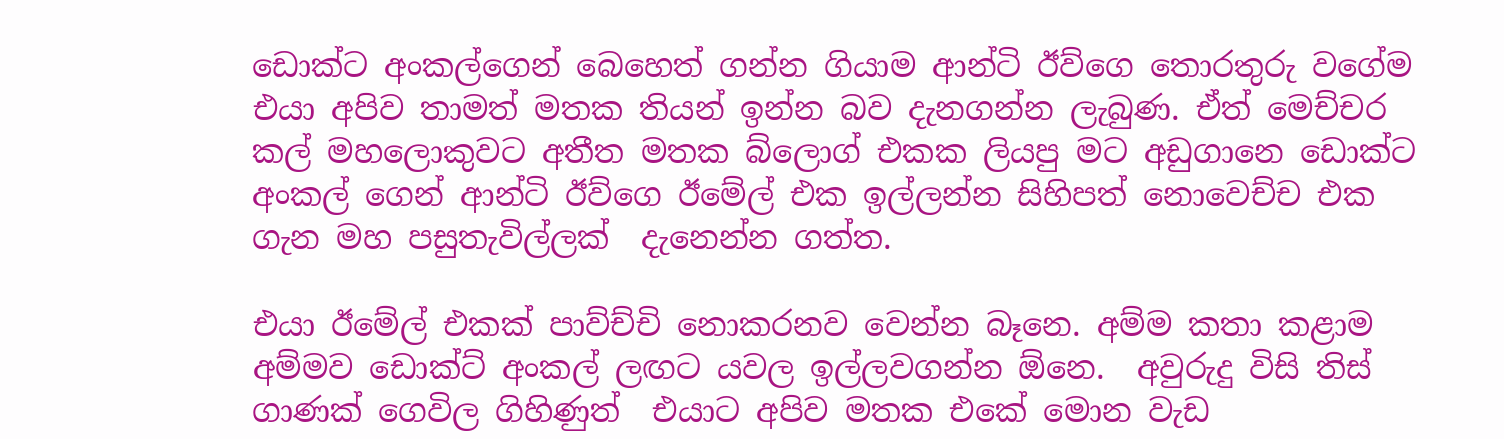ඩොක්ට අංකල්ගෙන් බෙහෙත් ගන්න ගියාම ආන්ටි ඊව්ගෙ තොරතුරු වගේම එයා අපිව තාමත් මතක තියන් ඉන්න බව දැනගන්න ලැබුණ. ඒත් මෙච්චර කල් මහලොකුවට අතීත මතක බ්ලොග් එකක ලියපු මට අඩුගානෙ ඩොක්ට අංකල් ගෙන් ආන්ටි ඊව්ගෙ ඊමේල් එක ඉල්ලන්න සිහිපත් නොවෙච්ච එක ගැන මහ පසුතැවිල්ලක්  දැනෙන්න ගත්ත.

එයා ඊමේල් එකක් පාව්ච්චි නොකරනව වෙන්න බෑනෙ. අම්ම කතා කළාම අම්මව ඩොක්ට් අංකල් ලඟට යවල ඉල්ලවගන්න ඕනෙ.  අවුරුදු විසි තිස් ගාණක් ගෙවිල ගිහිණුත්  එයාට අපිව මතක එකේ මොන වැඩ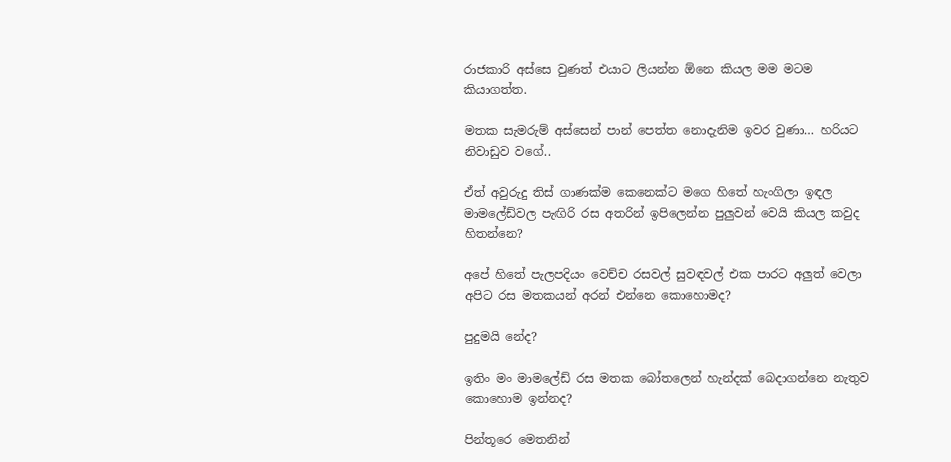රාජකාරි අස්සෙ වුණත් එයාට ලියන්න ඕනෙ කියල මම මටම කියාගත්ත.

මතක සැමරුම් අස්සෙන් පාන් පෙත්ත නොදැනිම ඉවර වුණා… හරියට නිවාඩුව වගේ..

ඒත් අවුරුදු තිස් ගාණක්ම කෙනෙක්ට මගෙ හිතේ හැංගිලා ඉඳල මාමලේඩ්වල පැඟිරි රස අතරින් ඉපිලෙන්න පුලුවන් වෙයි කියල කවුද හිතන්නෙ?

අපේ හිතේ පැලපදියං වෙච්ච රසවල් සුවඳවල් එක පාරට අලුත් වෙලා අපිට රස මතකයන් අරන් එන්නෙ කොහොමද?

පුදුමයි නේද?

ඉතිං මං මාමලේඩ් රස මතක බෝතලෙන් හැන්දක් බෙදාගන්නෙ නැතුව කොහොම ඉන්නද?

පින්තූරෙ මෙතනින්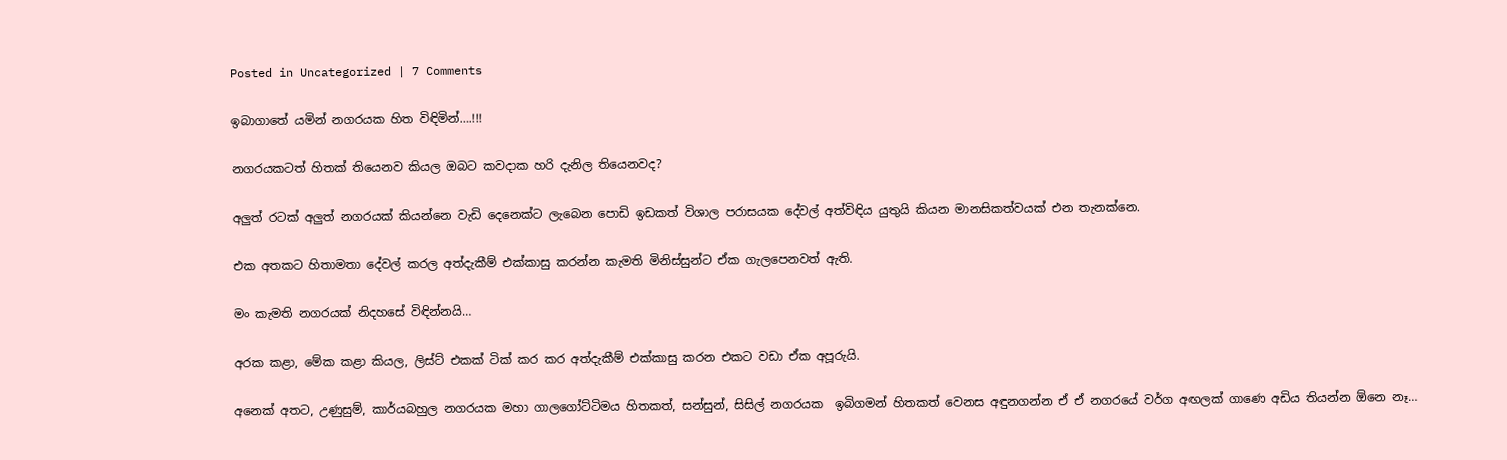Posted in Uncategorized | 7 Comments

ඉබාගාතේ යමින් නගරයක හිත විඳිමින්….!!!

නගරයකටත් හිතක් තියෙනව කියල ඔබට කවදාක හරි දැනිල තියෙනවද?

අලුත් රටක් අලුත් නගරයක් කියන්නෙ වැඩි දෙනෙක්ට ලැබෙන පොඩි ඉඩකත් විශාල පරාසයක දේවල් අත්විඳිය යුතුයි කියන මානසිකත්වයක් එන තැනක්නෙ.

එක අතකට හිතාමතා දේවල් කරල අත්දැකීම් එක්කාසු කරන්න කැමති මිනිස්සුන්ට ඒක ගැලපෙනවත් ඇති.

මං කැමති නගරයක් නිදහසේ විඳින්නයි…

අරක කළා, මේක කළා කියල, ලිස්ට් එකක් ටික් කර කර අත්දැකීම් එක්කාසු කරන එකට වඩා ඒක අපූරුයි.

අනෙක් අතට, උණුසුම්, කාර්යබහුල නගරයක මහා ගාලගෝට්ටිමය හිතකත්, සන්සුන්, සිසිල් නගරයක  ඉබිගමන් හිතකත් වෙනස අඳුනගන්න ඒ ඒ නගරයේ වර්ග අඟලක් ගාණෙ අඩිය තියන්න ඕනෙ නෑ…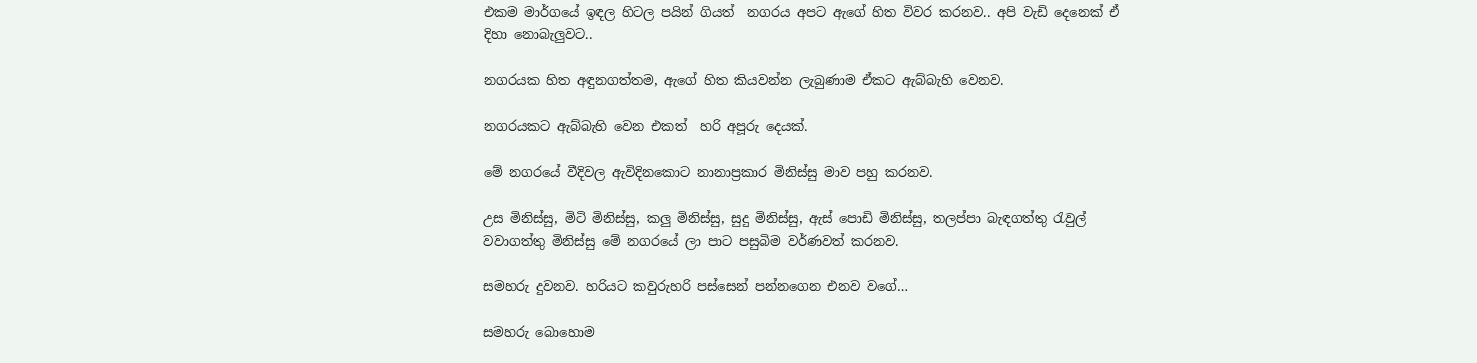එකම මාර්ගයේ ඉඳල හිටල පයින් ගියත්  නගරය අපට ඇගේ හිත විවර කරනව.. අපි වැඩි දෙනෙක් ඒ දිහා නොබැලුවට..

නගරයක හිත අඳුනගත්තම, ඇගේ හිත කියවන්න ලැබුණාම ඒකට ඇබ්බැහි වෙනව.

නගරයකට ඇබ්බැහි වෙන එකත්  හරි අපූරු දෙයක්.

මේ නගරයේ වීදිවල ඇවිදිනකොට නානාප්‍රකාර මිනිස්සු මාව පහු කරනව.

උස මිනිස්සු, මිටි මිනිස්සු, කලු මිනිස්සු, සුදු මිනිස්සු, ඇස් පොඩි මිනිස්සු, තලප්පා බැඳගත්තු රැවුල් වවාගත්තු මිනිස්සු මේ නගරයේ ලා පාට පසුබිම වර්ණවත් කරනව.

සමහරු දුවනව. හරියට කවුරුහරි පස්සෙන් පන්නගෙන එනව වගේ…

සමහරු බොහොම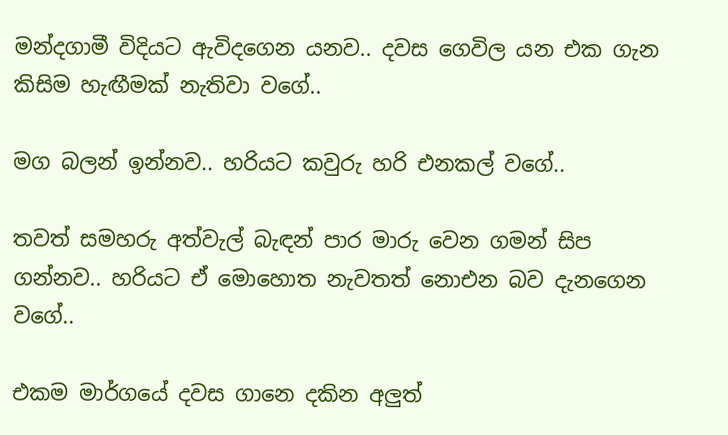මන්දගාමී විදියට ඇවිදගෙන යනව.. දවස ගෙවිල යන එක ගැන කිසිම හැඟීමක් නැතිවා වගේ..

මග බලන් ඉන්නව.. හරියට කවුරු හරි එනකල් වගේ..

තවත් සමහරු අත්වැල් බැඳන් පාර මාරු වෙන ගමන් සිප ගන්නව.. හරියට ඒ මොහොත නැවතත් නොඑන බව දැනගෙන වගේ..

එකම මාර්ගයේ දවස ගානෙ දකින අලුත්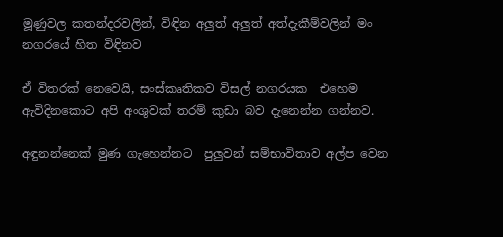මූණුවල කතන්දරවලින්, විඳින අලුත් අලුත් අත්දැකීම්වලින් මං නගරයේ හිත විඳිනව

ඒ විතරක් නෙවෙයි, සංස්කෘතිකව විසල් නගරයක  එහෙම ඇවිදිනකොට අපි අංශුවක් තරම් කුඩා බව දැනෙන්න ගන්නව.

අඳුනන්නෙක් මුණ ගැහෙන්නට  පුලුවන් සම්භාවිතාව අල්ප වෙන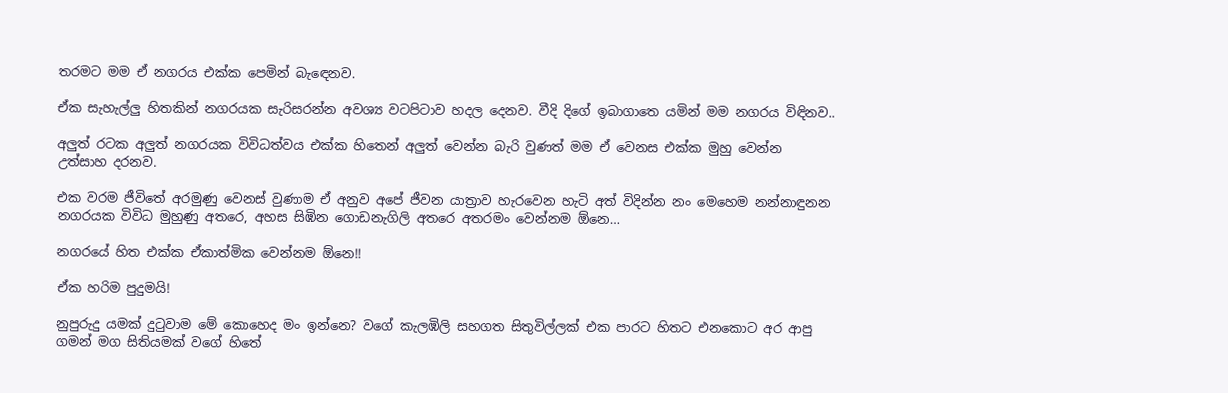තරමට මම ඒ නගරය එක්ක පෙමින් බැඳෙනව.

ඒක සැහැල්ලු හිතකින් නගරයක සැරිසරන්න අවශ්‍ය වටපිටාව හදල දෙනව. වීදි දිගේ ඉබාගාතෙ යමින් මම නගරය විඳිනව..

අලුත් රටක අලුත් නගරයක විවිධත්වය එක්ක හිතෙන් අලුත් වෙන්න බැරි වුණත් මම ඒ වෙනස එක්ක මුහු වෙන්න උත්සාහ දරනව.

එක වරම ජීවිතේ අරමුණු වෙනස් වුණාම ඒ අනුව අපේ ජීවන යාත්‍රාව හැරවෙන හැටි අත් විදින්න නං මෙහෙම නන්නාඳුනන නගරයක විවිධ මුහුණු අතරෙ, අහස සිඹින ගොඩනැගිලි අතරෙ අතරමං වෙන්නම ඕනෙ…

නගරයේ හිත එක්ක ඒකාත්මික වෙන්නම ඕනෙ!!

ඒක හරිම පුදුමයි!

නුපුරුදු යමක් දුටුවාම මේ කොහෙද මං ඉන්නෙ? වගේ කැලඹිලි සහගත සිතුවිල්ලක් එක පාරට හිතට එනකොට අර ආපු ගමන් මග සිතියමක් වගේ හිතේ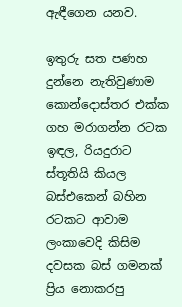ඇඳීගෙන යනව.

ඉතුරු සත පණහ දුන්නෙ නැතිවුණාම කොන්දොස්තර එක්ක ගහ මරාගන්න රටක ඉඳල, රියදුරාට ස්තූතියි කියල බස්එකෙන් බහින රටකට ආවාම ලංකාවෙදි කිසිම දවසක බස් ගමනක් ප්‍රිය නොකරපු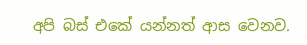අපි බස් එකේ යන්නත් ආස වෙනව.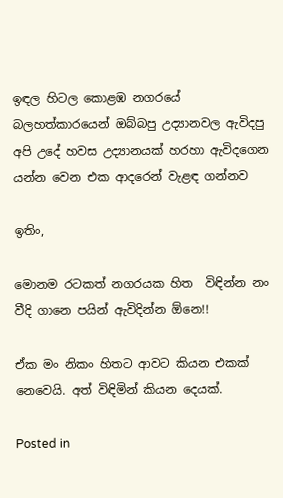ඉඳල හිටල කොළඹ නගරයේ බලහත්කාරයෙන් ඔබ්බපු උද්‍යානවල ඇවිදපු අපි උදේ හවස උද්‍යානයක් හරහා ඇවිදගෙන යන්න වෙන එක ආදරෙන් වැළඳ ගන්නව

ඉතිං,

මොනම රටකත් නගරයක හිත  විඳින්න නං  වීදි ගානෙ පයින් ඇවිදින්න ඕනෙ!!

ඒක මං නිකං හිතට ආවට කියන එකක් නෙවෙයි. අත් විඳිමින් කියන දෙයක්.

Posted in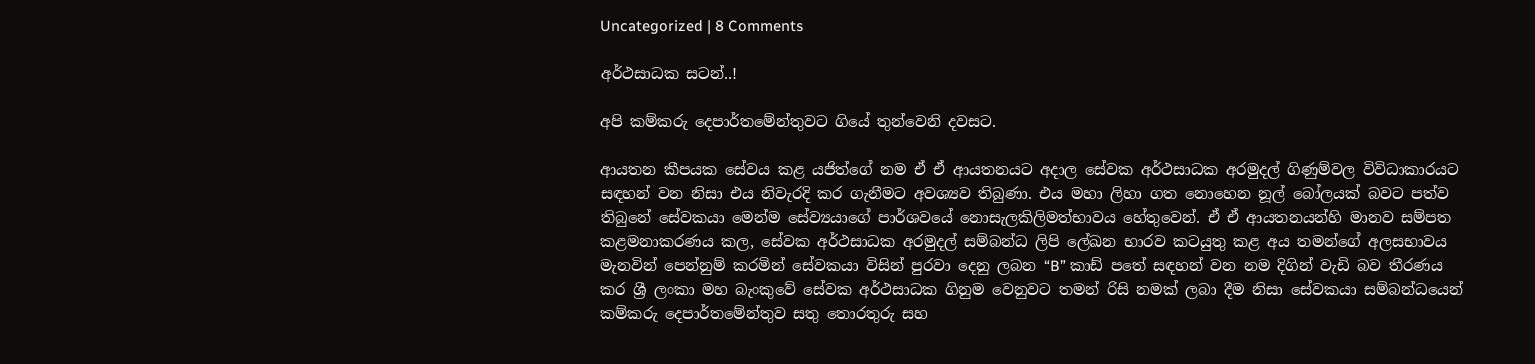Uncategorized | 8 Comments

අර්ථසාධක සටන්..!

අපි කම්කරු දෙපාර්තමේන්තුවට ගියේ තුන්වෙනි දවසට.

ආයතන කීපයක සේවය කළ යජිත්ගේ නම ඒ ඒ ආයතනයට අදාල සේවක අර්ථසාධක අරමුදල් ගිණුම්වල විවිධාකාරයට සඳහන් වන නිසා එය නිවැරදි කර ගැනීමට අවශ්‍යව තිබුණා. එය මහා ලිහා ගත නොහෙන නූල් බෝලයක් බවට පත්ව තිබුනේ සේවකයා මෙන්ම සේව්‍යයාගේ පාර්ශවයේ නොසැලකිලිමත්භාවය හේතුවෙන්. ඒ ඒ ආයතනයන්හි මානව සම්පත කළමනාකරණය කල, සේවක අර්ථසාධක අරමුදල් සම්බන්ධ ලිපි ලේඛන භාරව කටයුතු කළ අය තමන්ගේ අලසභාවය මැනවින් පෙන්නුම් කරමින් සේවකයා විසින් පුරවා දෙනු ලබන “B” කාඩ් පතේ සඳහන් වන නම දිගින් වැඩි බව තීරණය කර ශ්‍රී ලංකා මහ බැංකුවේ සේවක අර්ථසාධක ගිනුම වෙනුවට තමන් රිසි නමක් ලබා දීම නිසා සේවකයා සම්බන්ධයෙන් කම්කරු දෙපාර්තමේන්තුව සතු තොරතුරු සහ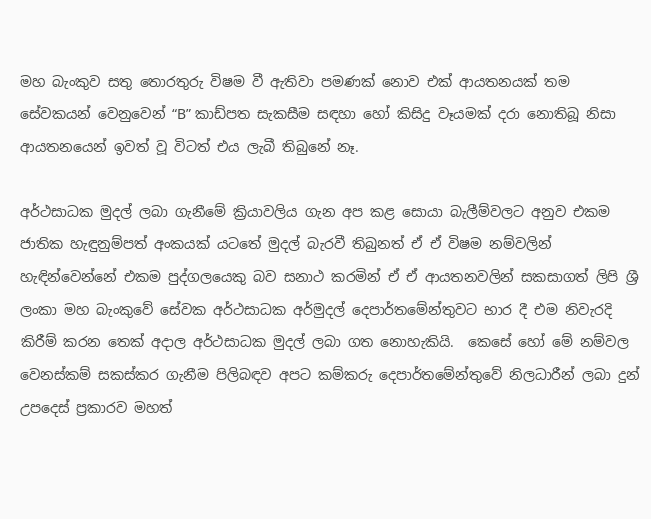මහ බැංකුව සතු තොරතුරු විෂම වී ඇතිවා පමණක් නොව එක් ආයතන‍යක් තම සේවකයන් වෙනුවෙන් “B” කාඩ්පත සැකසීම සඳහා හෝ කිසිදු වෑයමක් දරා නොතිබූ නිසා ආයතනයෙන් ඉවත් වූ විටත් එය ලැබී තිබුනේ නෑ.

අර්ථසාධක මුදල් ලබා ගැනීමේ ක්‍රියාවලිය ගැන අප කළ සොයා බැලීම්වලට අනුව එකම ජාතික හැඳුනුම්පත් අංකයක් යටතේ මුදල් බැරවී තිබුනත් ඒ ඒ විෂම නම්වලින් හැඳින්වෙන්නේ එකම පුද්ගලයෙකු බව සනාථ කරමින් ඒ ඒ ආයතනවලින් සකසාගත් ලිපි ශ්‍රී ලංකා මහ බැංකුවේ සේවක අර්ථසාධක අර්මුදල් දෙපාර්තමේන්තුවට භාර දී එම නිවැරදි කිරීම් කරන තෙක් අදාල අර්ථසාධක මුදල් ලබා ගත නොහැකියි.  කෙසේ හෝ මේ නම්වල වෙනස්කම් සකස්කර ගැනීම පිලිබඳව අපට කම්කරු දෙපාර්තමේන්තුවේ නිලධාරීන් ලබා දුන් උපදෙස් ප්‍රකාරව මහත්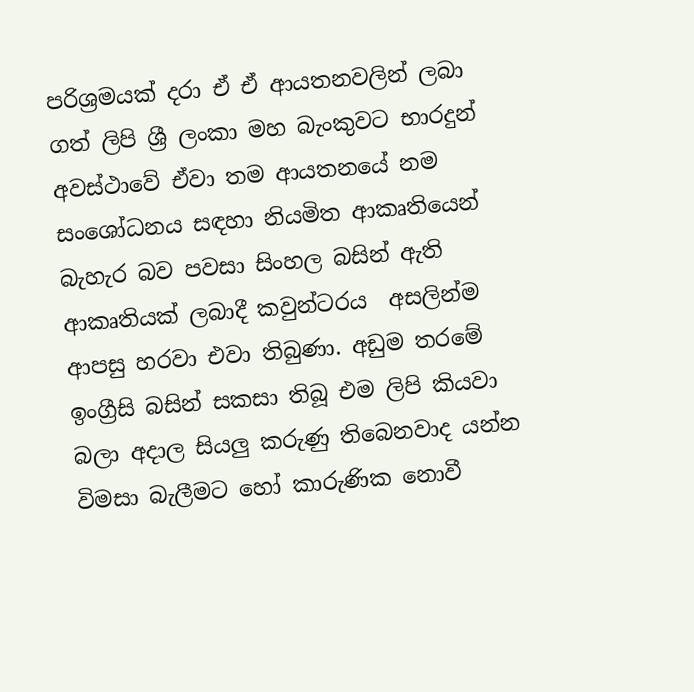පරිශ්‍රමයක් දරා ඒ ඒ ආයතනවලින් ලබා ගත් ලිපි ශ්‍රී ලංකා මහ බැංකුවට භාරදුන් අවස්ථාවේ ඒවා තම ආයතනයේ නම සංශෝධනය සඳහා නියමිත ආකෘතියෙන් බැහැර බව පවසා සිංහල බසින් ඇති ආකෘතියක් ලබාදී කවුන්ටරය  අසලින්ම ආපසු හරවා එවා තිබුණා. අඩුම තරමේ  ඉංග්‍රීසි බසින් සකසා තිබූ එම ලිපි කියවා බලා අදාල සියලු කරුණු තිබෙනවාද යන්න විමසා බැලීමට හෝ කාරුණික නොවී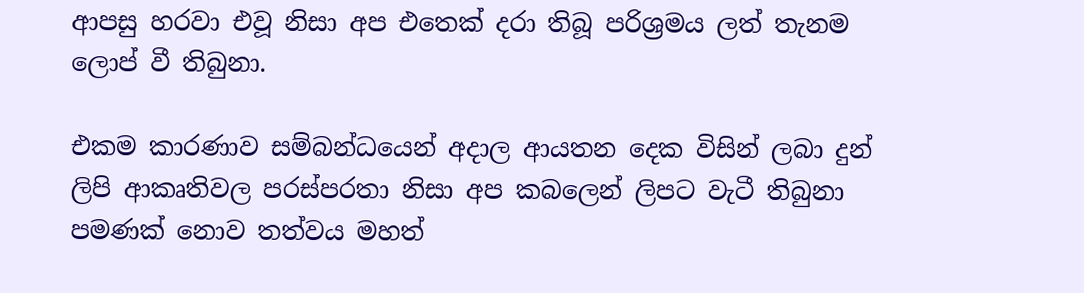ආපසු හරවා එවූ නිසා අප එතෙක් දරා තිබූ පරිශ්‍රමය ලත් තැනම ලොප් වී තිබුනා.

එකම කාරණාව සම්බන්ධයෙන් අදාල ආයතන දෙක විසින් ලබා දුන් ලිපි ආකෘතිවල පරස්පරතා නිසා අප කබලෙන් ලිපට වැටී තිබුනා පමණක් නොව තත්වය මහත්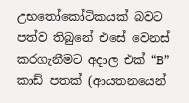උභතෝකෝටිකයක් බවට පත්ව තිබුනේ එසේ වෙනස් කරගැනීමට අදාල එක් “B” කාඩ් පතක් (ආයතනයෙන්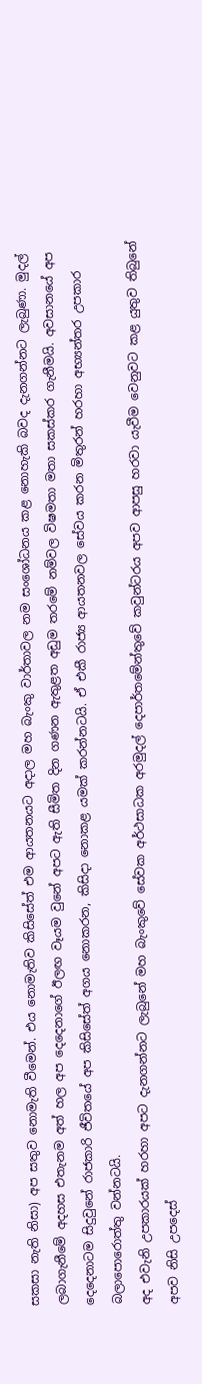සකසා නැති නිසා) අප සතුව නොමැති වීමෙන්. එය නොමැතිව කිසිසේත් එම ආයතනයට අදාල මහ බැංකු වාර්තාවල නම සංශෝධනය කළ නොහැකි බවද දැනගන්නට ලැබුණා. මුදල් ලබාගැනීමේ අදහස එතැනම අත් හල අප දෙදෙනාගේ ඊලඟ වෑයම වුනේ අපට ඇති සීමිත දින ගණන ඇතුළත අඩුම තරමේ නම්වල විෂමතා මතා සකස්කර ගැනීමයි. අවසානයේ අප දෙදෙනාටම සිදුවුනේ රාජකාරි ජීවිතයේ අප කිසිසේත් අගය නොකරන, කිසිදා නොකළ යමක් කරන්නටයි. ඒ එකී රාජ්‍ය ආයතනවල සේවය කරන මිතුරන් හරහා අභ්‍යන්තර උපකාර බලාපොරොත්තු වන්නටයි.
අද එවැනි උපකාරයක් හරහා අපට දැනගන්නට ලැබුනේ මහ බැංකුවේ සේවක අර්ථසාධක අරමුදල් දෙපාර්තමේන්තුවේ කවුන්ටරය අපව ආපසු හරවා යැවීම වෙනුවට කළ යුතුව තිබුනේ අපව නිසි උපදෙස්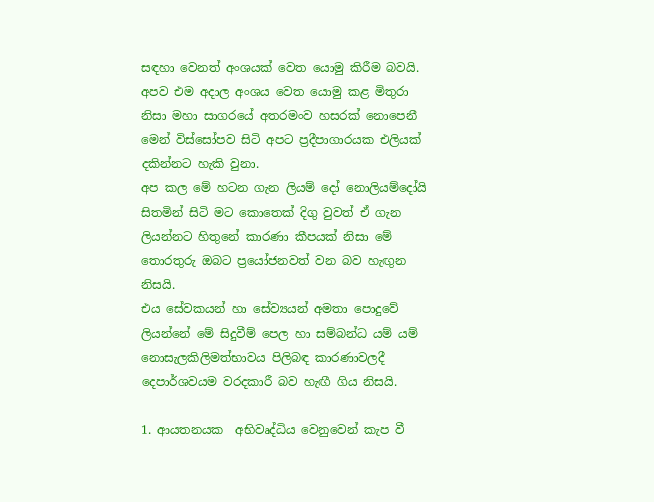සඳහා වෙනත් අංශයක් වෙත යොමු කිරීම බවයි.
අපව එම අදාල අංශය වෙත යොමු කළ මිතුරා නිසා මහා සාගරයේ අතරමංව හසරක් නොපෙනී මෙන් විස්සෝපව සිටි අපට ප්‍රදීපාගාරයක එලියක් දකින්නට හැකි වුනා.
අප කල මේ හටන ගැන ලියම් දෝ නොලියම්දෝයි සිතමින් සිටි මට කොතෙක් දිගු වුවත් ඒ ගැන ලියන්නට හිතුනේ කාරණා කීපයක් නිසා මේ තොරතුරු ඔබට ප්‍රයෝජනවත් වන බව හැඟුන නිසයි.
එය සේවකයන් හා සේව්‍යයන් අමතා පොදුවේ ලියන්නේ මේ සිදුවීම් පෙල හා සම්බන්ධ යම් යම් නොසැලකිලිමත්භාවය පිලිබඳ කාරණාවලදී දෙපාර්ශවයම වරදකාරී බව හැඟී ගිය නිසයි.

1. ආයතනයක  අභිවෘද්ධිය වෙනුවෙන් කැප වී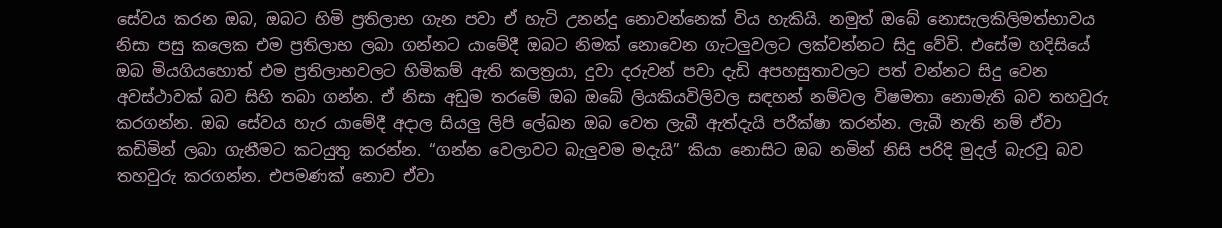සේවය කරන ඔබ, ඔබට හිමි ප්‍රතිලාභ ගැන පවා ඒ හැටි උනන්දු නොවන්නෙක් විය හැකියි. නමුත් ඔබේ නොසැලකිලිමත්භාවය නිසා පසු කලෙක එම ප්‍රතිලාභ ලබා ගන්නට යාමේදී ඔබට නිමක් නොවෙන ගැටලුවලට ලක්වන්නට සිදු වේවි. එසේම හදිසියේ ඔබ මියගියහොත් එම ප්‍රතිලාභවලට හිමිකම් ඇති කලත්‍රයා, දුවා දරුවන් පවා දැඩි අපහසුතාවලට පත් වන්නට සිදු වෙන අවස්ථාවක් බව සිහි තබා ගන්න. ඒ නිසා අඩුම තරමේ ඔබ ඔබේ ලියකියවිලිවල සඳහන් නම්වල විෂමතා නොමැති බව තහවුරු කරගන්න. ඔබ සේවය හැර යාමේදී අදාල සියලු ලිපි ලේඛන ඔබ වෙත ලැබී ඇත්දැයි පරීක්ෂා කරන්න. ලැබී නැති නම් ඒවා කඩිමින් ලබා ගැනීමට කටයුතු කරන්න. “ගන්න වෙලාවට බැලුවම මදැයි” කියා නොසිට ඔබ නමින් නිසි පරිදි මුදල් බැරවූ බව තහවුරු කරගන්න. එපමණක් නොව ඒවා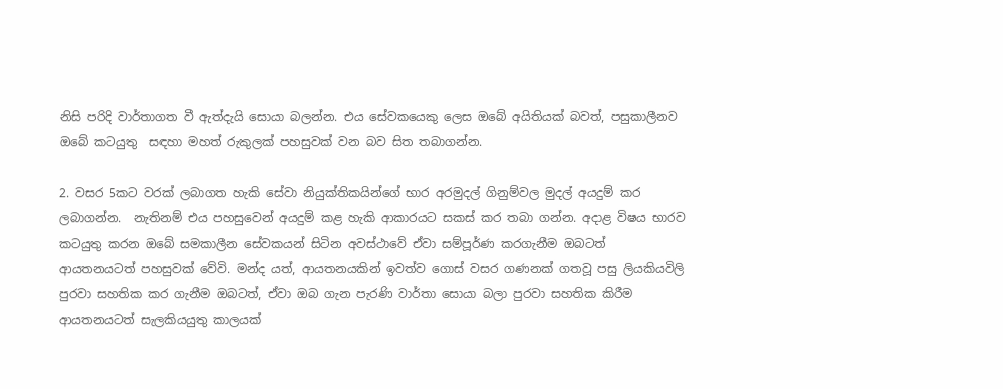නිසි පරිදි වාර්තාගත වී ඇත්දැයි සොයා බලන්න. එය සේවකයෙකු ලෙස ඔබේ අයිතියක් බවත්, පසුකාලීනව ඔබේ කටයුතු  සඳහා මහත් රුකුලක් පහසුවක් වන බව සිත තබාගන්න.

2. වසර 5කට වරක් ලබාගත හැකි සේවා නියුක්තිකයින්ගේ භාර අරමුදල් ගිනුම්වල මුදල් අයදුම් කර ලබාගන්න.  නැතිනම් එය පහසුවෙන් අයදුම් කළ හැකි ආකාරයට සකස් කර තබා ගන්න. අදාළ විෂය භාරව කටයුතු කරන ඔබේ සමකාලීන සේවකයන් සිටින අවස්ථාවේ ඒවා සම්පූර්ණ කරගැනීම ඔබටත් ආයතනයටත් පහසුවක් වේවි. මන්ද යත්, ආයතනයකින් ඉවත්ව ගොස් වසර ගණනක් ගතවූ පසු ලියකියවිලි පුරවා සහතික කර ගැනීම ඔබටත්, ඒවා ඔබ ගැන පැරණි වාර්තා සොයා බලා පුරවා සහතික කිරීම ආයතනයටත් සැලකියයුතු කාලයක්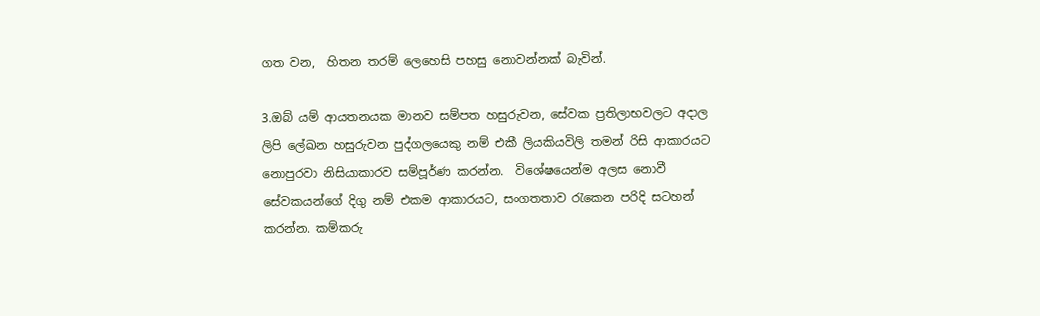ගත වන,  හිතන තරම් ලෙහෙසි පහසු නොවන්නක් බැවින්.

3.ඔබ් යම් ආයතනයක මානව සම්පත හසුරුවන, සේවක ප්‍රතිලාභවලට අදාල ලිපි ලේඛන හසුරුවන පුද්ගලයෙකු නම් එකී ලියකියවිලි තමන් රිසි ආකාරයට නොපුරවා නිසියාකාරව සම්පූර්ණ කරන්න.  විශේෂයෙන්ම අලස නොවී සේවකයන්ගේ දිගු නම් එකම ආකාරයට, සංගතතාව රැකෙන පරිදි සටහන් කරන්න. කම්කරු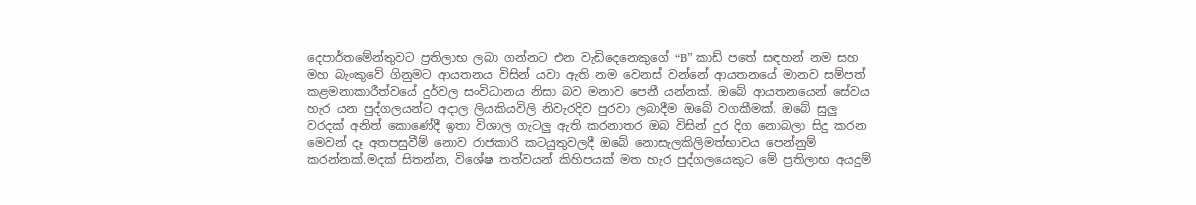දෙපාර්තමේන්තුවට ප්‍රතිලාභ ලබා ගන්නට එන වැඩිදෙනෙකුගේ “B” කාඩ් පතේ සඳහන් නම සහ මහ බැංකුවේ ගිනුමට ආයතනය විසින් යවා ඇති නම වෙනස් වන්නේ ආයතනයේ මානව සම්පත් කළමනාකාරීත්වයේ දුර්වල සංවිධානය නිසා බව මනාව පෙනී යන්නක්. ඔබේ ආයතනයෙන් සේවය හැර යන පුද්ගලයන්ට අදාල ලියකියවිලි නිවැරදිව පුරවා ලබාදීම ඔබේ වගකීමක්. ඔබේ සුලු වරදක් අනිත් කොණේදී ඉතා විශාල ගැටලු ඇති කරනාතර ඔබ විසින් දුර දිග නොබලා සිදු කරන මෙවන් දෑ අතපසුවීම් නොව රාජකාරි කටයුතුවලදී ඔබේ නොසැලකිලිමත්භාවය පෙන්නුම් කරන්නක්.මදක් සිතන්න, විශේෂ තත්වයන් කිහිපයක් මත හැර පුද්ගලයෙකුට මේ ප්‍රතිලාභ අයදුම්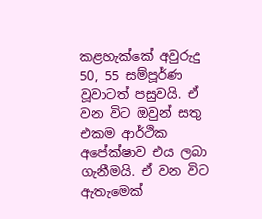කළහැක්කේ අවුරුදු 50, 55 සම්පූර්ණ වූවාටත් පසුවයි. ඒ වන විට ඔවුන් සතු එකම ආර්ථික අපේක්ෂාව එය ලබා ගැනීමයි. ඒ වන විට ඇතැමෙක්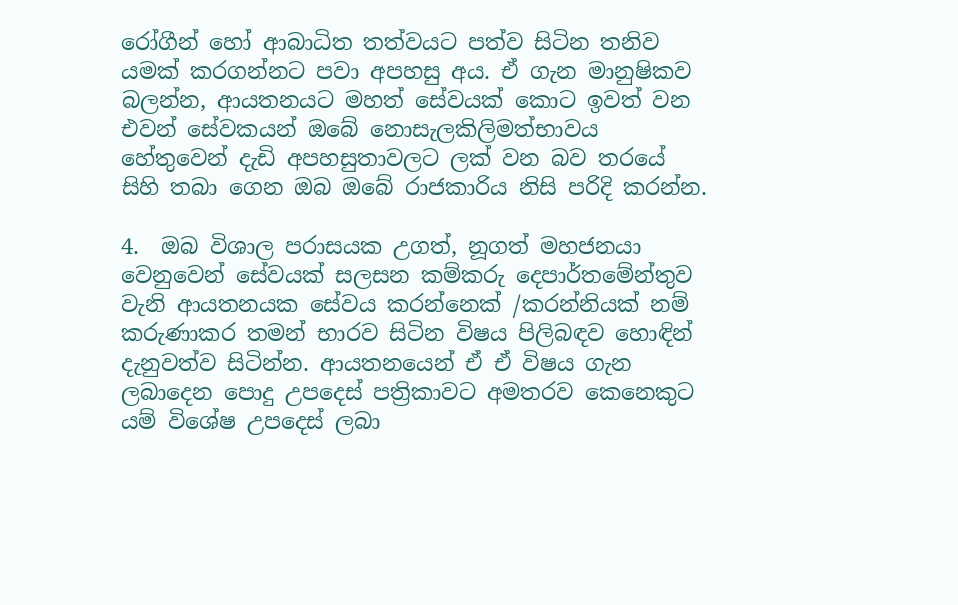රෝගීන් හෝ ආබාධිත තත්වයට පත්ව සිටින තනිව යමක් කරගන්නට පවා අපහසු අය. ඒ ගැන මානුෂිකව බලන්න, ආයතනයට මහත් සේවයක් කොට ඉවත් වන එවන් සේවකයන් ඔබේ නොසැලකිලිමත්භාවය හේතුවෙන් දැඩි අපහසුතාවලට ලක් වන බව තරයේ සිහි තබා ගෙන ඔබ ඔබේ රාජකාරිය නිසි පරිදි කරන්න.

4.  ඔබ විශාල පරාසයක උගත්, නූගත් මහජනයා වෙනුවෙන් සේවයක් සලසන කම්කරු දෙපාර්තමේන්තුව වැනි ආයතනයක සේවය කරන්නෙක් /කරන්නියක් නම් කරුණාකර තමන් භාරව සිටින විෂය පිලිබඳව හොඳින් දැනුවත්ව සිටින්න. ආයතනයෙන් ඒ ඒ විෂය ගැන ලබාදෙන පොදු උපදෙස් පත්‍රිකාවට අමතරව කෙනෙකුට යම් විශේෂ උපදෙස් ලබා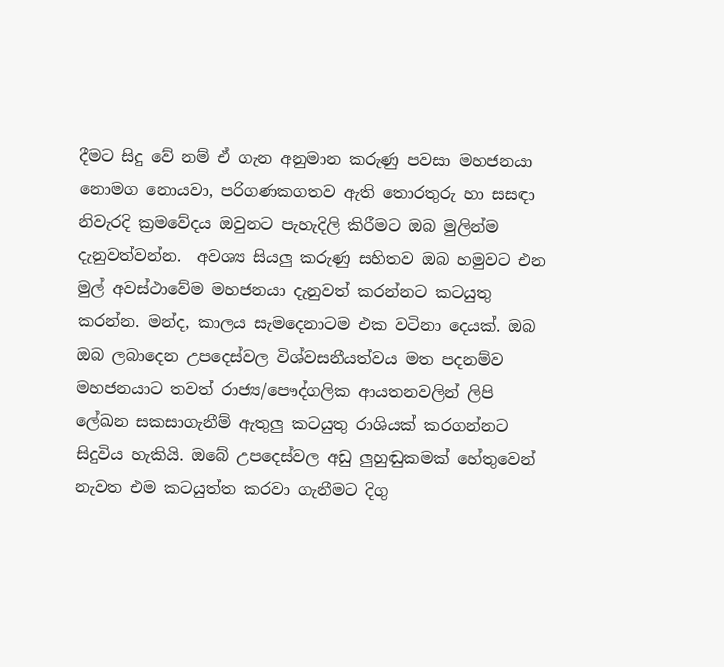දීමට සිදු වේ නම් ඒ ගැන අනුමාන කරුණු පවසා මහජනයා නොමග නොයවා, පරිගණකගතව ඇති තොරතුරු හා සසඳා නිවැරදි ක්‍රමවේදය ඔවුනට පැහැදිලි කිරීමට ඔබ මුලින්ම දැනුවත්වන්න.  අවශ්‍ය සියලු කරුණු සහිතව ඔබ හමුවට එන මුල් අවස්ථාවේම මහජනයා දැනුවත් කරන්නට කටයුතු කරන්න. මන්ද, කාලය සැමදෙනාටම එක වටිනා දෙයක්. ඔබ ඔබ ලබාදෙන උපදෙස්වල විශ්වසනීයත්වය මත පදනම්ව මහජනයාට තවත් රාජ්‍ය/පෞද්ගලික ආයතනවලින් ලිපි ලේඛන සකසාගැනීම් ඇතුලු කටයුතු රාශියක් කරගන්නට සිදුවිය හැකියි. ඔබේ උපදෙස්වල අඩු ලුහුඬුකමක් හේතුවෙන් නැවත එම කටයුත්ත කරවා ගැනීමට දිගු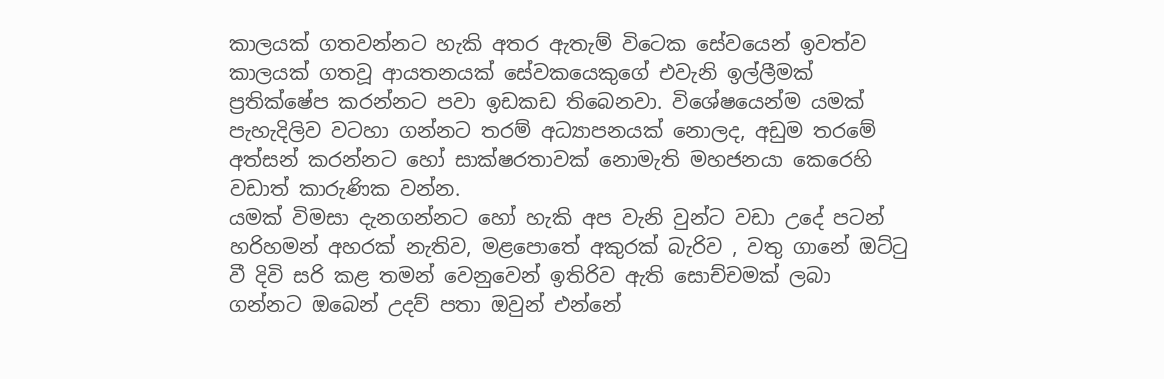කාලයක් ගතවන්නට හැකි අතර ඇතැම් විටෙක සේවයෙන් ඉවත්ව කාලයක් ගතවූ ආයතනයක් සේවකයෙකුගේ එවැනි ඉල්ලීමක් ප්‍රතික්ෂේප කරන්නට පවා ඉඩකඩ තිබෙනවා. විශේෂයෙන්ම යමක් පැහැදිලිව වටහා ගන්නට තරම් අධ්‍යාපනයක් නොලද, අඩුම තරමේ අත්සන් කරන්නට හෝ සාක්ෂරතාවක් නොමැති මහජනයා කෙරෙහි වඩාත් කාරුණික වන්න.
යමක් විමසා දැනගන්නට හෝ හැකි අප වැනි වුන්ට වඩා උදේ පටන් හරිහමන් අහරක් නැතිව, මළපොතේ අකුරක් බැරිව , වතු ගානේ ඔට්ටු වී දිවි සරි කළ තමන් වෙනුවෙන් ඉතිරිව ඇති සොච්චමක් ලබා ගන්නට ඔබෙන් උදව් පතා ඔවුන් එන්නේ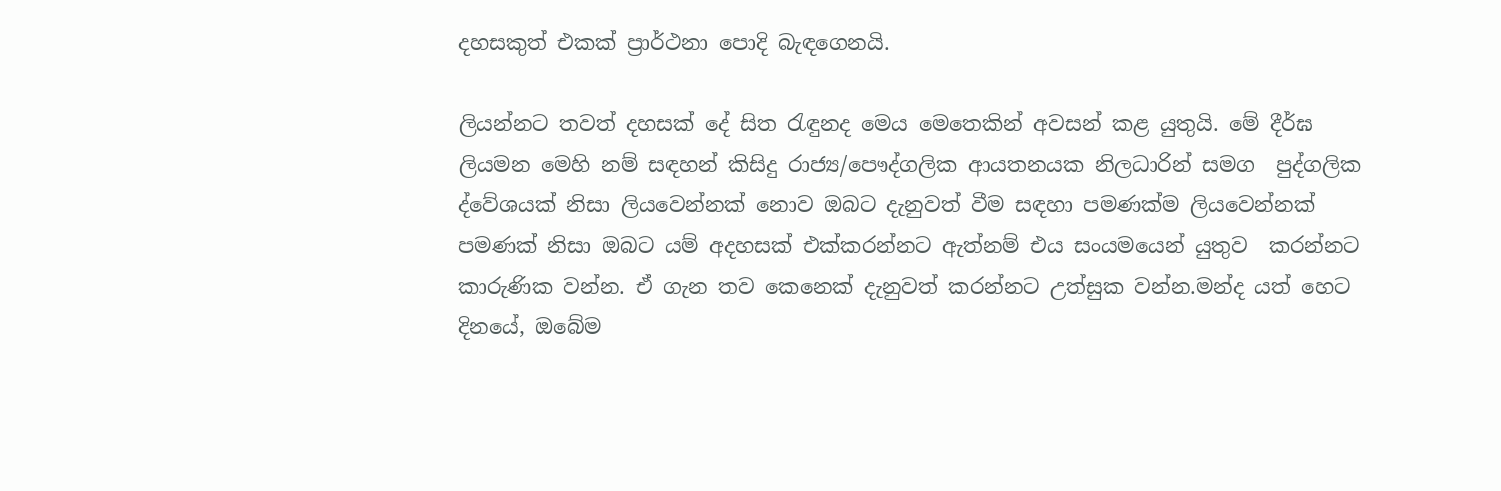දහසකුත් එකක් ප්‍රාර්ථනා පොදි බැඳගෙනයි.

ලියන්නට තවත් දහසක් දේ සිත රැඳුනද මෙය මෙතෙකින් අවසන් කළ යුතුයි. මේ දීර්ඝ ලියමන මෙහි නම් සඳහන් කිසිදු රාජ්‍ය/පෞද්ගලික ආයතනයක නිලධාරින් සමග  පුද්ගලික ද්වේශයක් නිසා ලියවෙන්නක් නොව ඔබට දැනුවත් වීම සඳහා පමණක්ම ලියවෙන්නක් පමණක් නිසා ඔබට යම් අදහසක් එක්කරන්නට ඇත්නම් එය සංයමයෙන් යුතුව  කරන්නට කාරුණික වන්න. ඒ ගැන තව කෙනෙක් දැනුවත් කරන්නට උත්සුක වන්න.මන්ද යත් හෙට දිනයේ, ඔබේම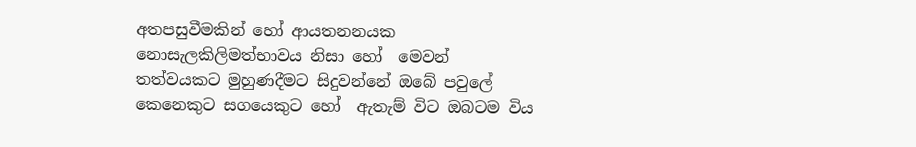අතපසුවීමකින් හෝ ආයතනනයක නොසැලකිලිමත්භාවය නිසා හෝ  මෙවන් තත්වයකට මුහුණදීමට සිදුවන්නේ ඔබේ පවුලේ කෙනෙකුට සගයෙකුට හෝ  ඇතැම් විට ඔබටම විය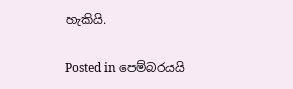හැකියි.

Posted in පෙම්බරයයි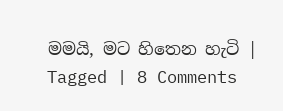මමයි, මට හිතෙන හැටි | Tagged | 8 Comments